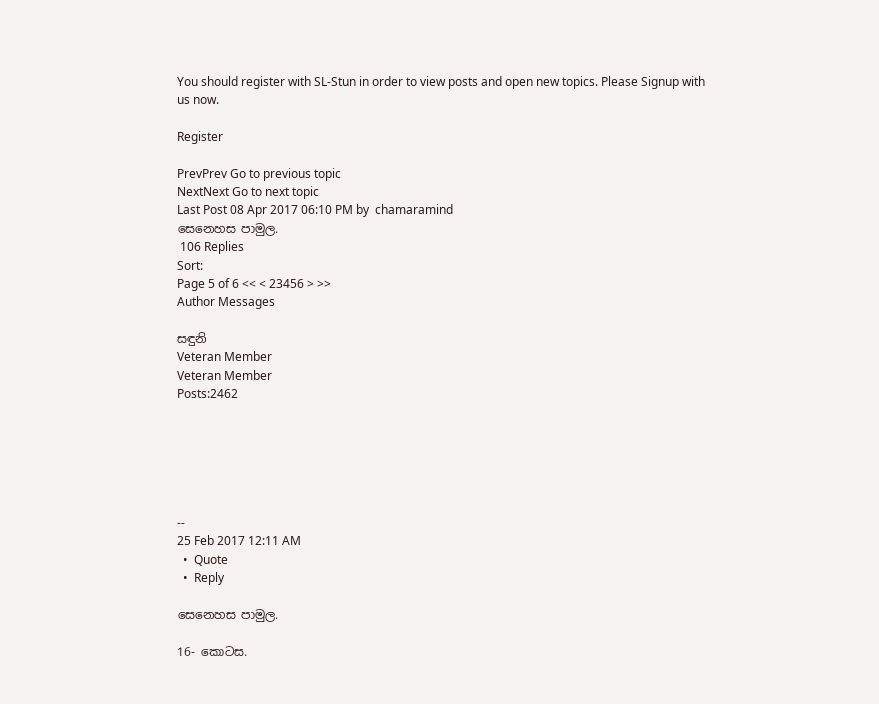You should register with SL-Stun in order to view posts and open new topics. Please Signup with us now.

Register

PrevPrev Go to previous topic
NextNext Go to next topic
Last Post 08 Apr 2017 06:10 PM by  chamaramind
සෙනෙහස පාමුල.
 106 Replies
Sort:
Page 5 of 6 << < 23456 > >>
Author Messages

සඳුනි
Veteran Member
Veteran Member
Posts:2462






--
25 Feb 2017 12:11 AM
  •  Quote
  •  Reply

සෙනෙහස පාමුල.

16- කොටස.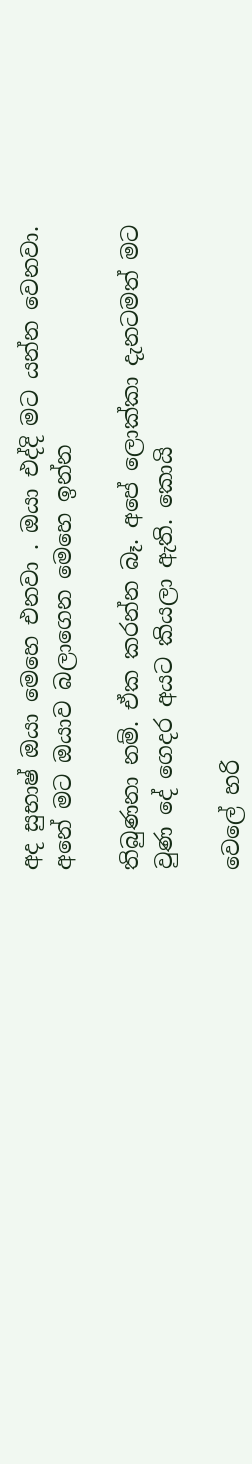අද සුභාෂ් ඔයා මෙහෙ එනවා . ඔයා එද්දි මට යන්න වෙනවා. අනේ මට ඔයාව බලාගෙන මෙහෙ ඉන්න

තිබුණනා නම්. ඒක කරන්න බෑ. අපේ ලොක්කා දැනටමත් මට වුණ දේ ගෙදර අයට කියලා ඇති. කොයි

වෙලේ හරි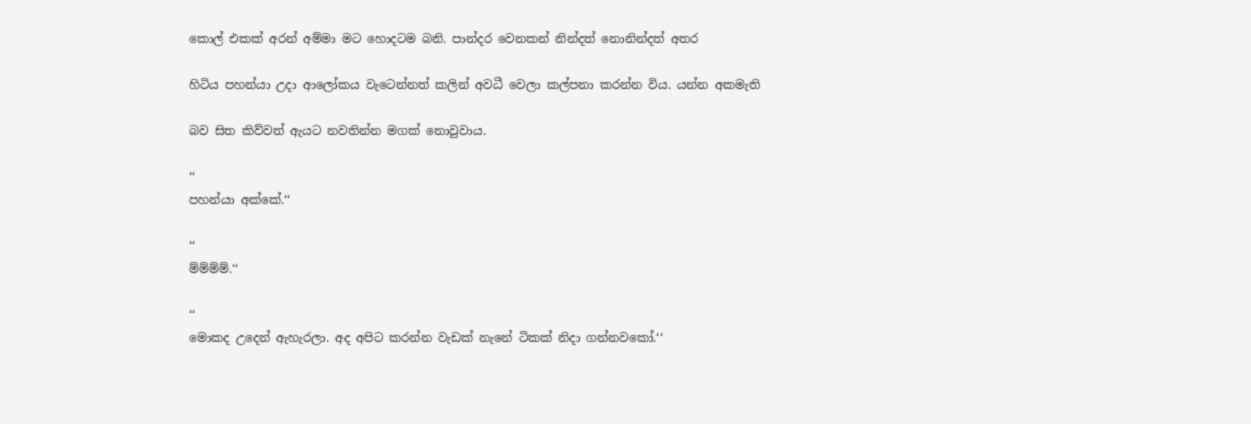කොල් එකක් අරන් අම්මා මට හොදටම බනි. පාන්දර වෙනකන් නින්දත් නොනින්දත් අතර

හිටිය පහන්යා උදා ආලෝකය වැටෙන්නත් කලින් අවධී වෙලා කල්පනා කරන්න විය. යන්න අකමැති

බව සිත කිව්වත් ඇයට නවතින්න මගක් නොවුවාය.

‘‘
පහන්යා අක්කේ.‘‘

‘‘
ම්ම්ම්ම්.‘‘

‘‘
මොකද උදෙන් ඇහැරලා. අද අපිට කරන්න වැඩක් නැනේ ටිකක් නිදා ගන්නවකෝ.‘‘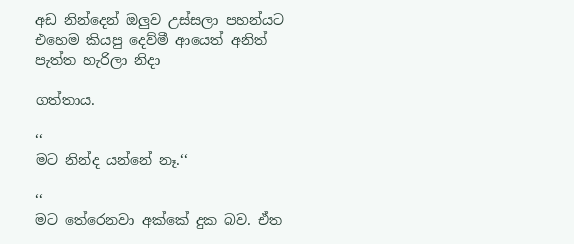අඩ නින්දෙන් ඔලුව උස්සලා පහන්යට එහෙම කියපු දෙව්මී ආයෙත් අනිත් පැත්ත හැරිලා නිදා

ගත්තාය.

‘‘
මට නින්ද යන්නේ නෑ.‘‘

‘‘
මට තේරෙනවා අක්කේ දුක බව. ඒත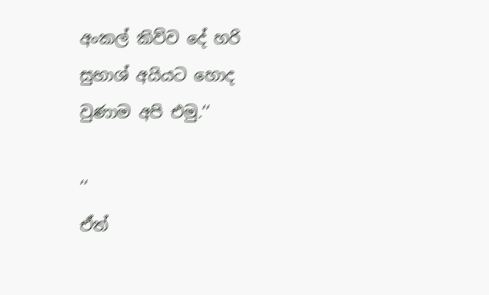අංකල් කිව්ව දේ හරි සුභාශ් අයියට හොද වුණාම අපි එමු.‘‘

‘‘
ඒත්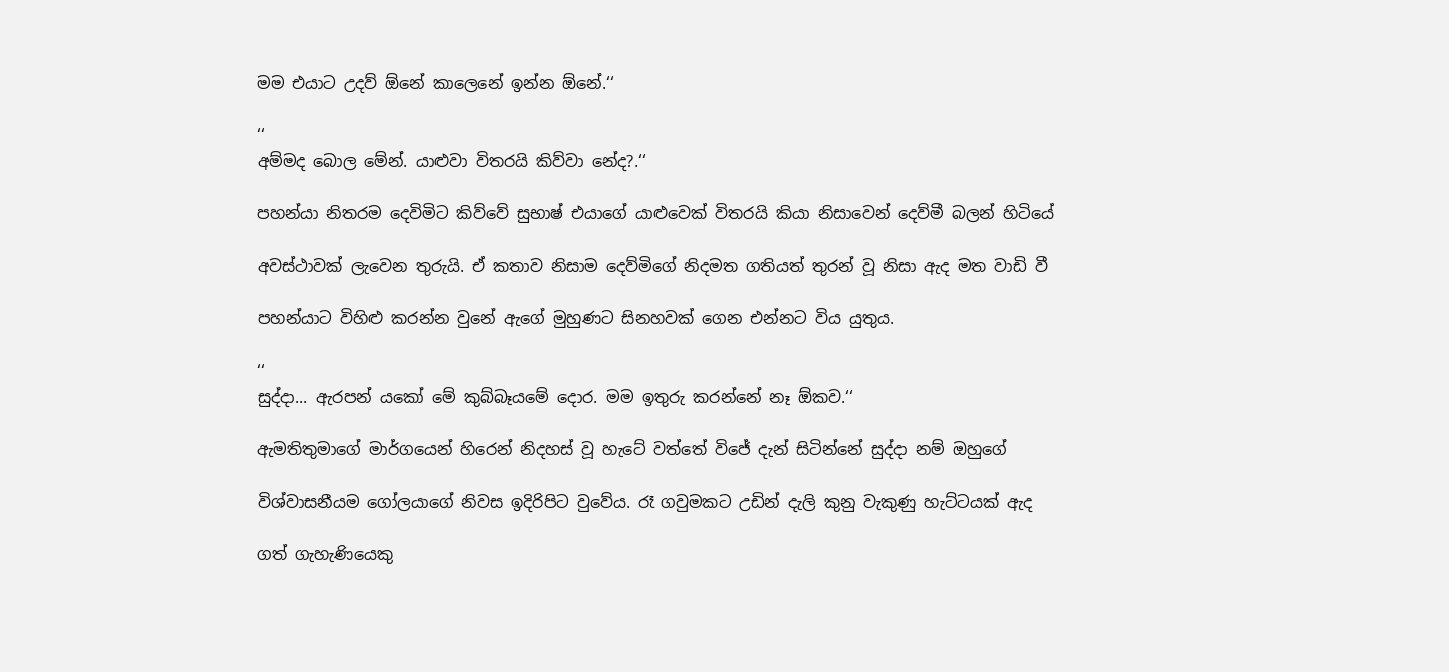මම එයාට උදව් ඕනේ කාලෙනේ ඉන්න ඕනේ.‘‘

‘‘
අම්මද බොල මේන්. යාළුවා විතරයි කිව්වා නේද?.‘‘

පහන්යා නිතරම දෙවිමිට කිව්වේ සුභාෂ් එයාගේ යාළුවෙක් විතරයි කියා නිසාවෙන් දෙව්මී බලන් හිටියේ

අවස්ථාවක් ලැවෙන තුරුයි. ඒ කතාව නිසාම දෙව්මිගේ නිදමත ගතියත් තුරන් වූ නිසා ඇද මත වාඩි වී

පහන්යාට විහිළු කරන්න වුනේ ඇගේ මුහුණට සිනහවක් ගෙන එන්නට විය යුතුය.

‘‘
සුද්දා... ඇරපන් යකෝ මේ කුබ්බෑයමේ දොර. මම ඉතුරු කරන්නේ නෑ ඕකව.‘‘

ඇමතිතුමාගේ මාර්ගයෙන් හිරෙන් නිදහස් වූ හැටේ වත්තේ විජේ දැන් සිටින්නේ සුද්දා නම් ඔහුගේ

විශ්වාසනීයම ගෝලයාගේ නිවස ඉදිරිපිට වුවේය. රෑ ගවුමකට උඩින් දැලි කුනු වැකුණු හැට්ටයක් ඇද

ගත් ගැහැණියෙකු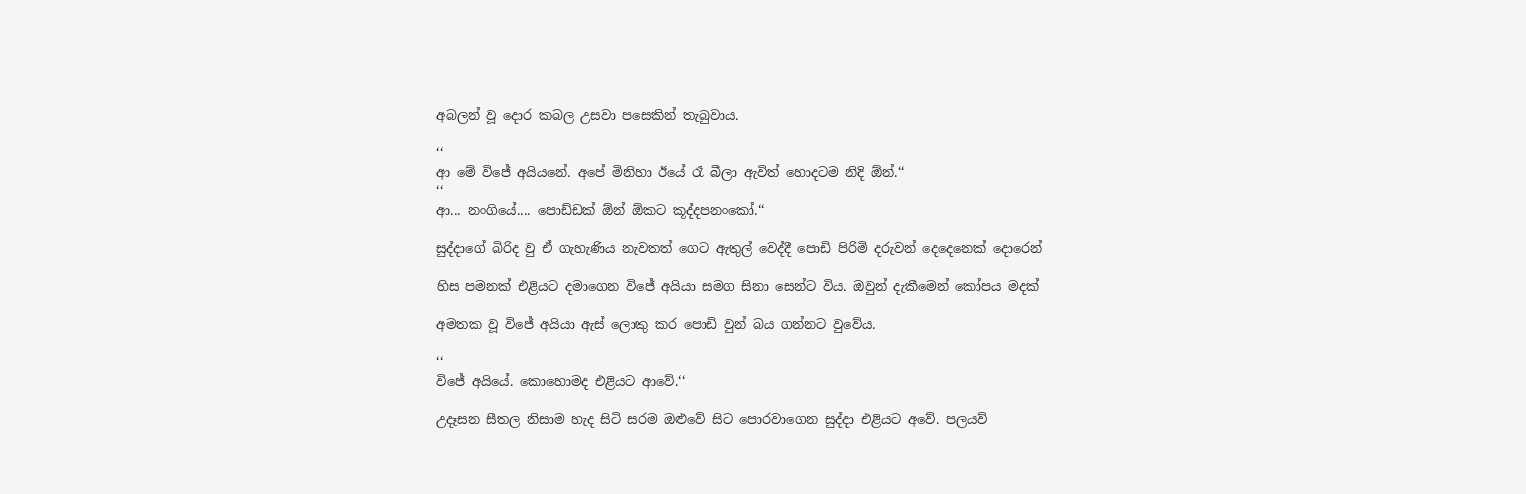අබලන් වූ දොර කබල උසවා පසෙකින් තැබුවාය.

‘‘
ආ මේ විජේ අයියනේ. අපේ මිනිහා ඊයේ රෑ බීලා ඇවිත් හොදටම නිදි ඕන්.‘‘
‘‘
ආ... නංගියේ.... පොඩ්ඩක් ඕන් ඕකට කූද්දපනංකෝ.‘‘

සුද්දාගේ බිරිද වු ඒ ගැහැණිය නැවතත් ගෙට ඇතුල් වෙද්දී පොඩි පිරිමි දරුවන් දෙදෙනෙක් දොරෙන්

හිස පමනක් එළියට දමාගෙන විජේ අයියා සමග සිනා සෙන්ට විය. ඔවුන් දැකීමෙන් කෝපය මදක්

අමතක වූ විජේ අයියා ඇස් ලොකු කර පොඩි වුන් බය ගන්නට වුවේය.

‘‘
විජේ අයියේ. කොහොමද එළියට ආවේ.‘‘

උදෑසන සීතල නිසාම හැද සිටි සරම ඔළුවේ සිට පොරවාගෙන සුද්දා එළියට අවේ. පලයව්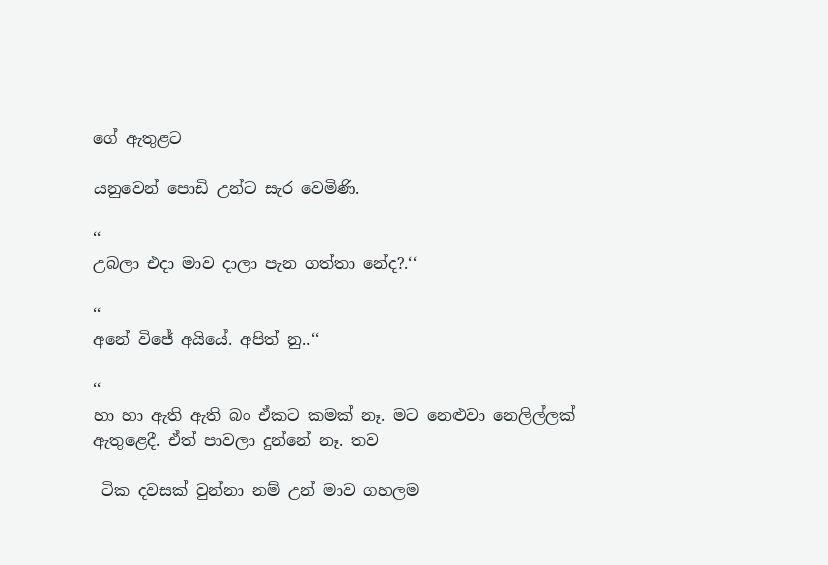ගේ ඇතුළට

යනුවෙන් පොඩි උන්ට සැර වෙමිණි.

‘‘
උබලා එදා මාව දාලා පැන ගත්තා නේද?.‘‘

‘‘
අනේ විජේ අයියේ. අපිත් නු..‘‘

‘‘
හා හා ඇති ඇති බං ඒකට කමක් නෑ. මට නෙළුවා නෙලිල්ලක් ඇතුළෙදී. ඒත් පාවලා දුන්නේ නෑ. තව

 ටික දවසක් වුන්නා නම් උන් මාව ගහලම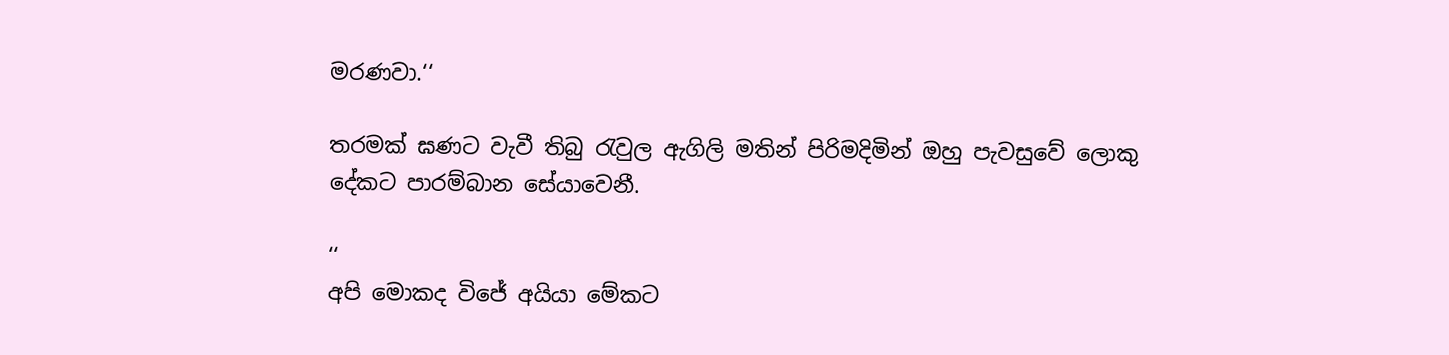මරණවා.‘‘

තරමක් ඝණට වැවී තිබු රැවුල ඇගිලි මතින් පිරිමදිමින් ඔහු පැවසුවේ ලොකු දේකට පාරම්බාන සේයාවෙනී.

‘‘
අපි මොකද විජේ අයියා මේකට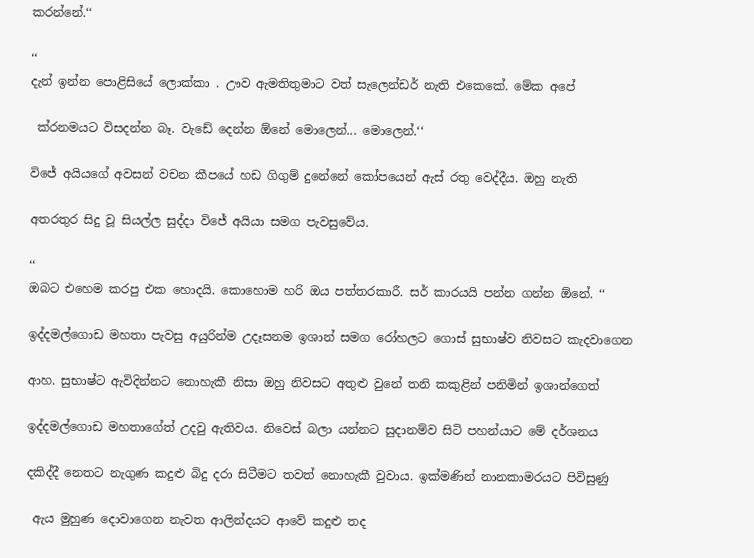කරන්නේ.‘‘

‘‘
දැන් ඉන්න පොළිසියේ ලොක්කා . ඌව ඇමතිතුමාට වත් සැලෙන්ඩර් නැති එකෙකේ. මේක අපේ

 ක්රනමයට විසදන්න බෑ. වැඩේ දෙන්න ඕනේ මොලෙන්... මොලෙන්.‘‘

විජේ අයියගේ අවසන් වචන කීපයේ හඩ ගිගුම් දුනේනේ කෝපයෙන් ඇස් රතු වෙද්දීය. ඔහු නැති

අතරතුර සිදු වූ සියල්ල සුද්දා විජේ අයියා සමග පැවසුවේය.

‘‘
ඔබට එහෙම කරපු එක හොදයි. කොහොම හරි ඔය පත්තරකාරී. සර් කාරයයි පන්න ගන්න ඕනේ. ‘‘

ඉද්දමල්ගොඩ මහතා පැවසු අයුරින්ම උදෑසනම ඉශාන් සමග රෝහලට ගොස් සුභාෂ්ව නිවසට කැදවාගෙන

ආහ. සුභාෂ්ට ඇවිදින්නට නොහැකී නිසා ඔහු නිවසට අතුළු වුනේ තනි කකුළින් පනිමින් ඉශාන්ගෙත්

ඉද්දමල්ගොඩ මහතාගේත් උදවු ඇතිවය. නිවෙස් බලා යන්නට සුදානම්ව සිටි පහන්යාට මේ දර්ශනය

දකිද්දී නෙතට නැගුණ කදුළු බිදු දරා සිටීමට තවත් නොහැකී වුවාය. ඉක්මණින් නානකාමරයට පිවිසුණු

 ඇය මුහුණ දොවාගෙන නැවත ආලින්දයට ආවේ කදුළු තද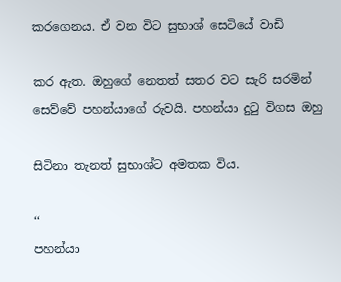කරගෙනය. ඒ වන විට සුභාශ් සෙටියේ වාඩි

කර ඇත. ඔහුගේ නෙතත් සතර වට සැරි සරමින් සෙව්වේ පහන්යාගේ රුවයි. පහන්යා දුටු විගස ඔහු

සිටිනා තැනත් සුභාශ්ට අමතක විය.

‘‘
පහන්යා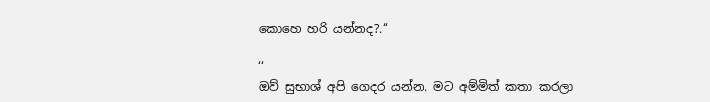කොහෙ හරි යන්නද?.‘‘

‘‘
ඔව් සුභාශ් අපි ගෙදර යන්න. මට අම්මිත් කතා කරලා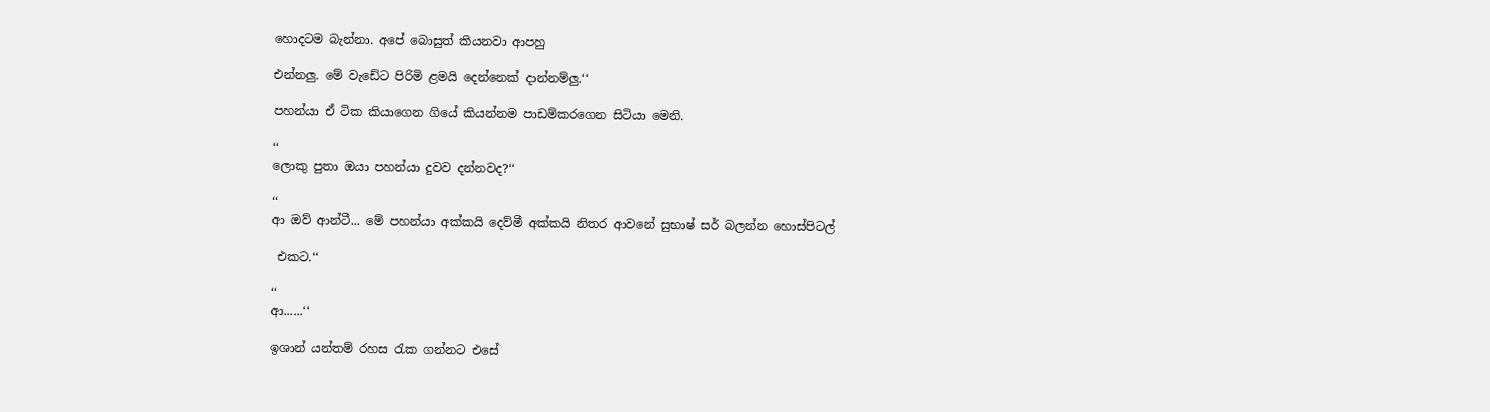හොදටම බැන්නා. අපේ බොසුත් කියනවා ආපහු

එන්නලු. මේ වැඩේට පිරිමි ළමයි දෙන්නෙක් දාන්නම්ලු.‘‘

පහන්යා ඒ ටික කියාගෙන ගියේ කියන්නම පාඩම්කරගෙන සිටියා මෙනි.

‘‘
ලොකු පුතා ඔයා පහන්යා දුවව දන්නවද?‘‘

‘‘
ආ ඔව් ආන්ටී... මේ පහන්යා අක්කයි දෙව්මී අක්කයි නිතර ආවනේ සුභාෂ් සර් බලන්න හොස්පිටල්

 එකට.‘‘

‘‘
ආ......‘‘

ඉශාන් යන්තම් රහස රැක ගන්නට එසේ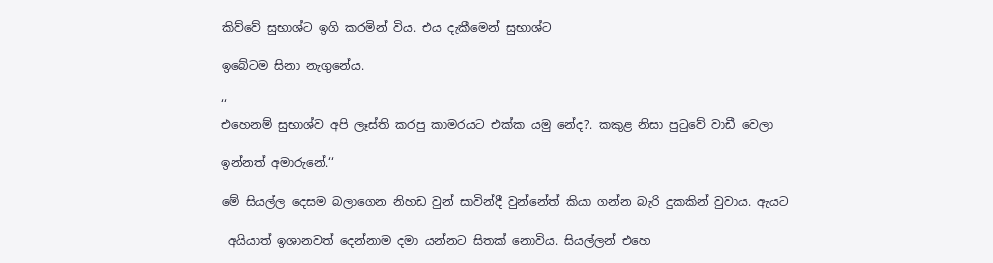කිව්වේ සුභාශ්ට ඉගි කරමින් විය. එය දැකීමෙන් සුභාශ්ට

ඉබේටම සිනා නැගුනේය.

‘‘
එහෙනම් සුභාශ්ව අපි ලෑස්ති කරපු කාමරයට එක්ක යමු නේද?. කකුළ නිසා පුටුවේ වාඩී වෙලා

ඉන්නත් අමාරුනේ.‘‘

මේ සියල්ල දෙසම බලාගෙන නිහඩ වුන් සාවින්දී වුන්නේත් කියා ගන්න බැරි දුකකින් වුවාය. ඇයට

 අයියාත් ඉශානවත් දෙන්නාම දමා යන්නට සිතක් නොවිය. සියල්ලන් එහෙ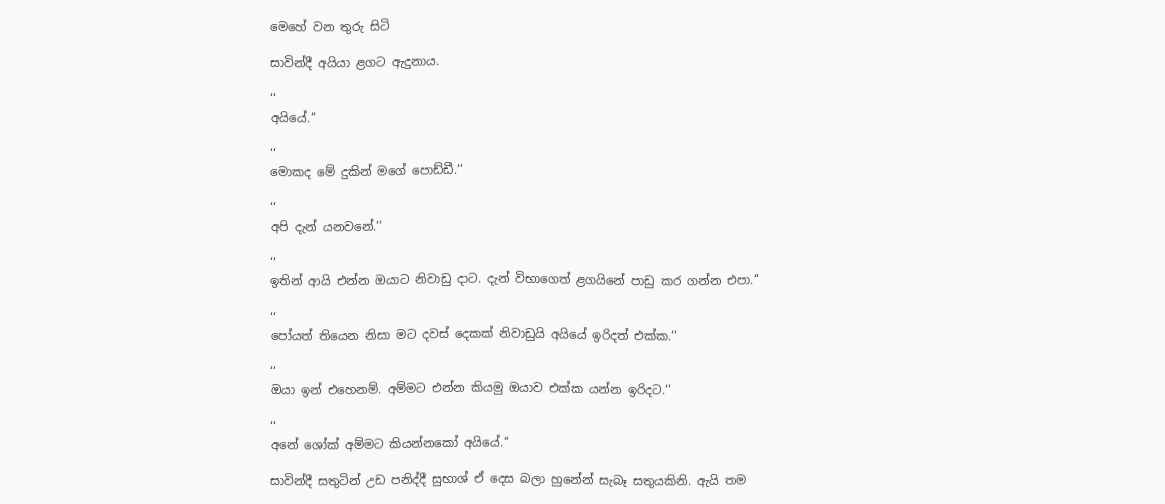මෙහේ වන තුරු සිටි

සාවින්දී අයියා ළගට ඇදුනාය.

‘‘
අයියේ.‘‘

‘‘
මොකද මේ දුකින් මගේ පොඩ්ඩී.‘‘

‘‘
අපි දැන් යනවනේ.‘‘

‘‘
ඉතින් ආයි එන්න ඔයාට නිවාඩු දාට. දැන් විභාගෙත් ළගයිනේ පාඩු කර ගන්න එපා.‘‘

‘‘
පෝයත් තියෙන නිසා මට දවස් දෙකක් නිවාඩුයි අයියේ ඉරිදත් එක්ක.‘‘

‘‘
ඔයා ඉන් එහෙනම්. අම්මට එන්න කියමු ඔයාව එක්ක යන්න ඉරිදට.‘‘

‘‘
අනේ ශෝක් අම්මට කියන්නකෝ අයියේ.‘‘

සාවින්දී සතුටින් උඩ පනිද්දී සුභාශ් ඒ දෙස බලා හුනේන් සැබෑ සතුයකිනි. ඇයි තම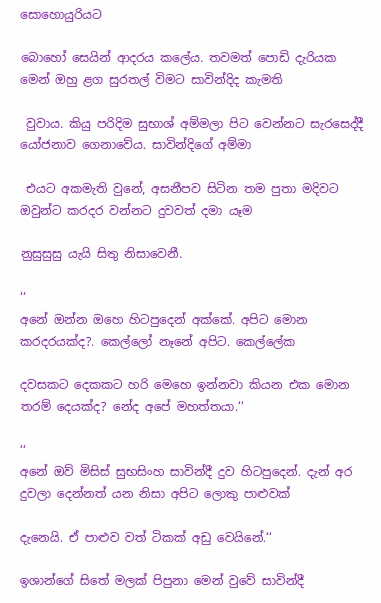සොහොයුරියට

බොහෝ සෙයින් ආදරය කලේය. තවමත් පොඩි දැරියක මෙන් ඔහු ළග සුරතල් විමට සාවින්දිද කැමති

 වුවාය. කියු පරිදිම සුභාශ් අම්මලා පිට වෙන්නට සැරසෙද්දී යෝජනාව ගෙනාවේය. සාවින්දිගේ අම්මා

 එයට අකමැති වුනේ, අසනීපව සිටින තම පුතා මදිවට ඔවුන්ට කරදර වන්නට දුවවත් දමා යෑම

නුසුසුසු යැයි සිතු නිසාවෙනී.

‘‘
අනේ ඔන්න ඔහෙ හිටපුදෙන් අක්කේ. අපිට මොන කරදරයක්ද?. කෙල්ලෝ නෑනේ අපිට. කෙල්ලේක

දවසකට දෙකකට හරි මෙහෙ ඉන්නවා කියන එක මොන තරම් දෙයක්ද? නේද අපේ මහත්තයා.‘‘

‘‘
අනේ ඔව් මිසිස් සුභසිංහ සාවින්දී දුව හිටපුදෙන්. දැන් අර දුවලා දෙන්නත් යන නිසා අපිට ලොකු පාළුවක්

දැනෙයි. ඒ පාළුව වත් ටිකක් අඩු වෙයිනේ.‘‘

ඉශාන්ගේ සිතේ මලක් පිපුනා මෙන් වුවේ සාවින්දී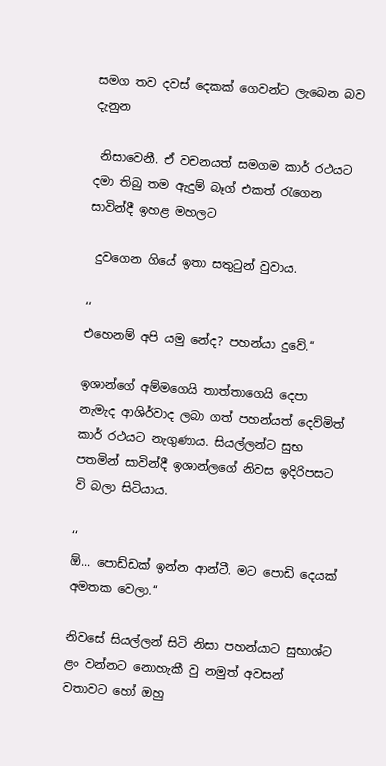සමග තව දවස් දෙකක් ගෙවන්ට ලැබෙන බව දැනුන

 නිසාවෙනී. ඒ වචනයත් සමගම කාර් රථයට දමා තිබු තම ඇදුම් බෑග් එකත් රැගෙන සාවින්දී ඉහළ මහලට

 දුවගෙන ගියේ ඉතා සතුටුන් වුවාය.

‘‘
එහෙනම් අපි යමු නේද? පහන්යා දුවේ.‘‘

ඉශාන්ගේ අම්මගෙයි තාත්තාගෙයි දෙපා නැමැද ආශිර්වාද ලබා ගත් පහන්යත් දෙව්මිත් කාර් රථයට නැගුණාය. සියල්ලන්ට සුභ පතමින් සාවින්දී ඉශාන්ලගේ නිවස ඉදිරිපසට වි බලා සිටියාය.

‘‘
ඕ... පොඩ්ඩක් ඉන්න ආන්ටී. මට පොඩි දෙයක් අමතක වෙලා.‘‘

නිවසේ සියල්ලන් සිටි නිසා පහන්යාට සුභාශ්ට ළං වන්නට නොහැකී වු නමුත් අවසන් වතාවට හෝ ඔහු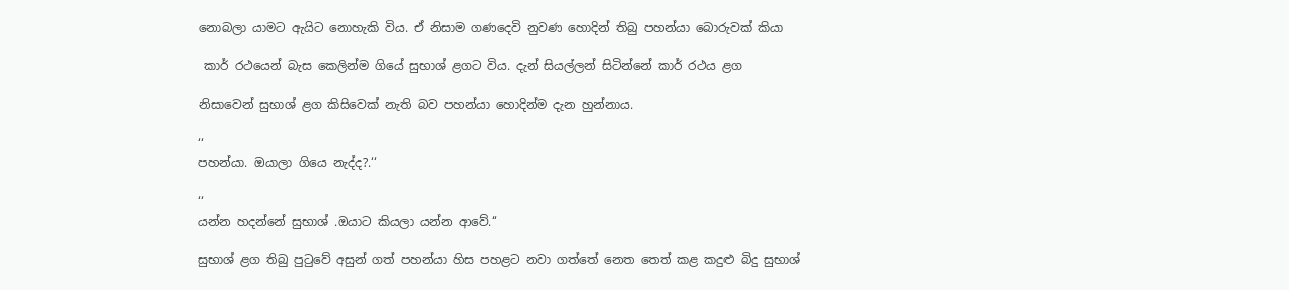නොබලා යාමට ඇයිට නොහැකි විය. ඒ නිසාම ගණදෙවි නුවණ හොදින් තිබු පහන්යා බොරුවක් කියා

 කාර් රථයෙන් බැස කෙලින්ම ගියේ සුභාශ් ළගට විය. දැන් සියල්ලන් සිටින්නේ කාර් රථය ළග

නිසාවෙන් සුභාශ් ළග කිසිවෙක් නැති බව පහන්යා හොදින්ම දැන හුන්නාය.

‘‘
පහන්යා. ඔයාලා ගියෙ නැද්ද?.‘‘

‘‘
යන්න හදන්නේ සුභාශ් .ඔයාට කියලා යන්න ආවේ.‘‘

සුභාශ් ළග තිබු පුටුවේ අසුන් ගත් පහන්යා හිස පහළට නවා ගත්තේ නෙත තෙත් කළ කදුළු බිදු සුභාශ්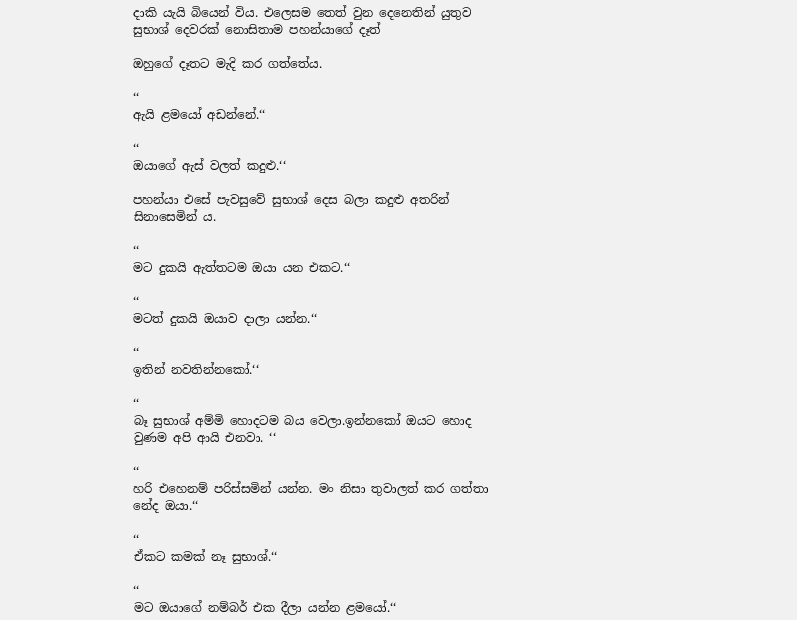දාකි යැයි බියෙන් විය. එලෙසම තෙත් වුන දෙනෙතින් යුතුව සුභාශ් දෙවරක් නොසිතාම පහන්යාගේ දෑත්

ඔහුගේ දෑතට මැදි කර ගත්තේය.

‘‘
ඇයි ළමයෝ අඩන්නේ.‘‘

‘‘
ඔයාගේ ඇස් වලත් කදුළු.‘‘

පහන්යා එසේ පැවසුවේ සුභාශ් දෙස බලා කදුළු අතරින් සිනාසෙමින් ය.

‘‘
මට දුකයි ඇත්තටම ඔයා යන එකට.‘‘

‘‘
මටත් දුකයි ඔයාව දාලා යන්න.‘‘

‘‘
ඉතින් නවතින්නකෝ.‘‘

‘‘
බෑ සුභාශ් අම්මි හොදටම බය වෙලා.ඉන්නකෝ ඔයට හොද වුණම අපි ආයි එනවා. ‘‘

‘‘
හරි එහෙනම් පරිස්සමින් යන්න. මං නිසා තුවාලත් කර ගත්තා නේද ඔයා.‘‘

‘‘
ඒකට කමක් නෑ සුභාශ්.‘‘

‘‘
මට ඔයාගේ නම්බර් එක දීලා යන්න ළමයෝ.‘‘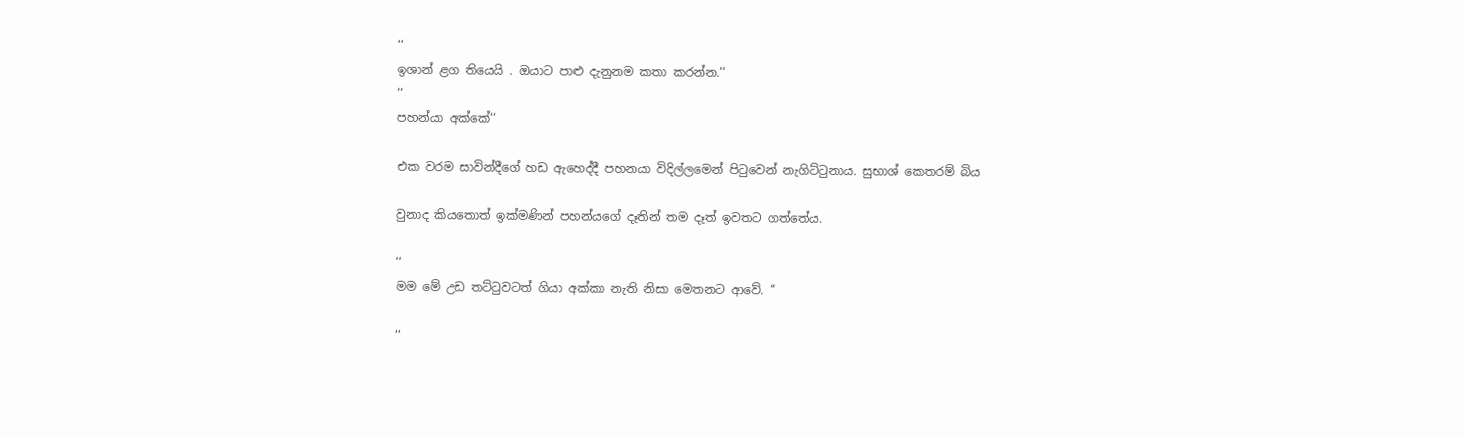‘‘
ඉශාන් ළග තියෙයි . ඔයාට පාළු දැනුනම කතා කරන්න.‘‘
‘‘
පහන්යා අක්කේ‘‘

එක වරම සාවින්දීගේ හඩ ඇහෙද්දී පහනයා විදිල්ලමෙන් පිටුවෙන් නැගිට්ටුනාය. සුභාශ් කෙතරම් බිය

වුනාද කියතොත් ඉක්මණින් පහන්යගේ දෑතින් තම දෑත් ඉවතට ගත්තේය.

‘‘
මම මේ උඩ තට්ටුවටත් ගියා අක්කා නැති නිසා මෙතනට ආවේ. ‘‘

‘‘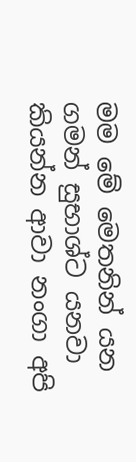මම මේ මෙතනින් යන ගමන් සුභාශ්ට යනවා කියන්න ආවා නංගා අපි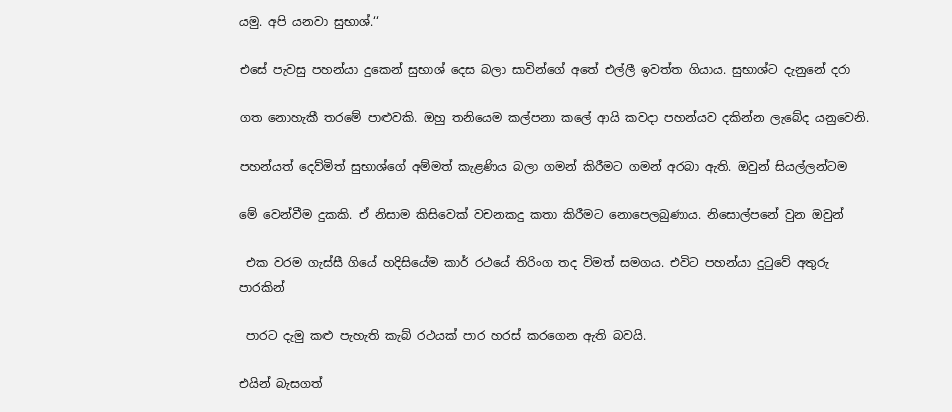යමු. අපි යනවා සුභාශ්.‘‘

එසේ පැවසු පහන්යා දුකෙන් සුභාශ් දෙස බලා සාවින්ගේ අතේ එල්ලී ඉවත්ත ගියාය. සුභාශ්ට දැනුනේ දරා

ගත නොහැකී තරමේ පාළුවකි. ඔහු තනියෙම කල්පනා කලේ ආයි කවදා පහන්යව දකින්න ලැබේද යනුවෙනි.

පහන්යත් දෙව්මිත් සුභාශ්ගේ අම්මත් කැළණිය බලා ගමන් කිරීමට ගමන් අරබා ඇති. ඔවුන් සියල්ලන්ටම

මේ වෙන්වීම දුකකි. ඒ නිසාම කිසිවෙක් වචනකදු කතා කිරීමට නොපෙලබුණාය. නිසොල්පනේ වුන ඔවුන්

 එක වරම ගැස්සී ගියේ හදිසියේම කාර් රථයේ තිරිංග තද විමත් සමගය. එවිට පහන්යා දුටුවේ අතුරු පාරකින්

 පාරට දැමු කළු පැහැති කැබ් රථයක් පාර හරස් කරගෙන ඇති බවයි.

එයින් බැසගත්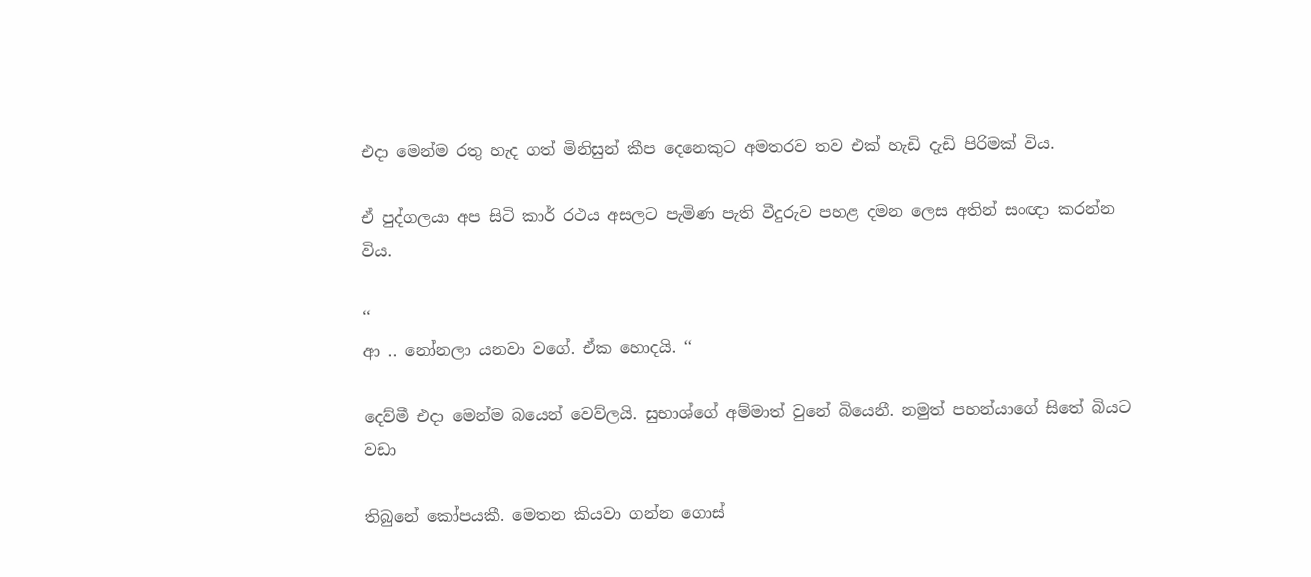එදා මෙන්ම රතු හැද ගත් මිනිසුන් කීප දෙනෙකුට අමතරව තව එක් හැඩි දැඩි පිරිමක් විය.

ඒ පුද්ගලයා අප සිටි කාර් රථය අසලට පැමිණ පැති වීදුරුව පහළ දමන ලෙස අතින් සංඥා කරන්න විය.

‘‘
ආ .. නෝනලා යනවා වගේ. ඒක හොදයි. ‘‘

දෙව්මී එදා මෙන්ම බයෙන් වෙව්ලයි. සුභාශ්ගේ අම්මාත් වුනේ බියෙනී. නමුත් පහන්යාගේ සිතේ බියට වඩා

තිබුනේ කෝපයකී. මෙතන කියවා ගන්න ගොස්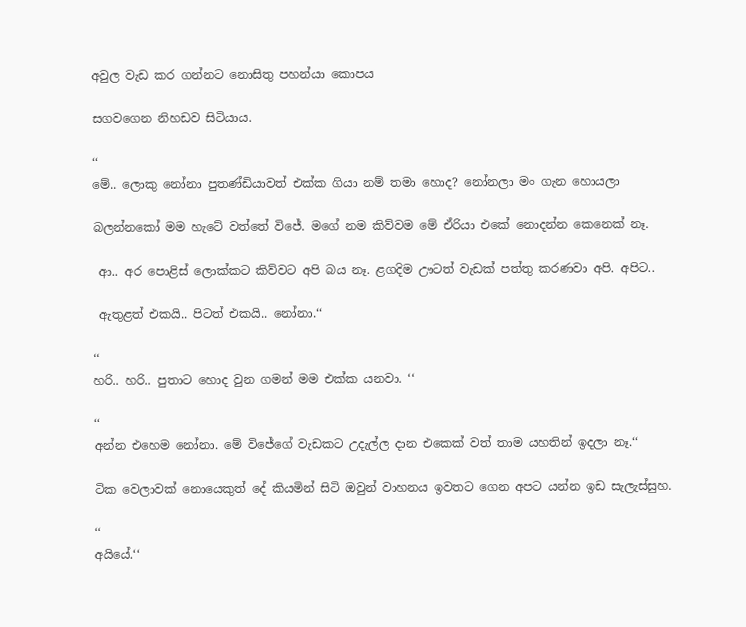අවුල වැඩ කර ගන්නට නොසිතු පහන්යා කොපය

සගවගෙන නිහඩව සිටියාය.

‘‘
මේ.. ලොකු නෝනා පුතණ්ඩියාවත් එක්ක ගියා නම් තමා හොද? නෝනලා මං ගැන හොයලා

බලන්නකෝ මම හැටේ වත්තේ විජේ. මගේ නම කිව්වම මේ ඒරියා එකේ නොදන්න කෙනෙක් නෑ.

 ආ.. අර පොළිස් ලොක්කට කිව්වට අපි බය නෑ. ළගදිම ඌටත් වැඩක් පත්තු කරණවා අපි. අපිට..

 ඇතුළත් එකයි.. පිටත් එකයි.. නෝනා.‘‘

‘‘
හරි.. හරි.. පුතාට හොද වුන ගමන් මම එක්ක යනවා. ‘‘

‘‘
අන්න එහෙම නෝනා. මේ විජේගේ වැඩකට උදැල්ල දාන එකෙක් වත් තාම යහතින් ඉදලා නෑ.‘‘

ටික වෙලාවක් නොයෙකුත් දේ කියමින් සිටි ඔවුන් වාහනය ඉවතට ගෙන අපට යන්න ඉඩ සැලැස්සුහ.

‘‘
අයියේ.‘‘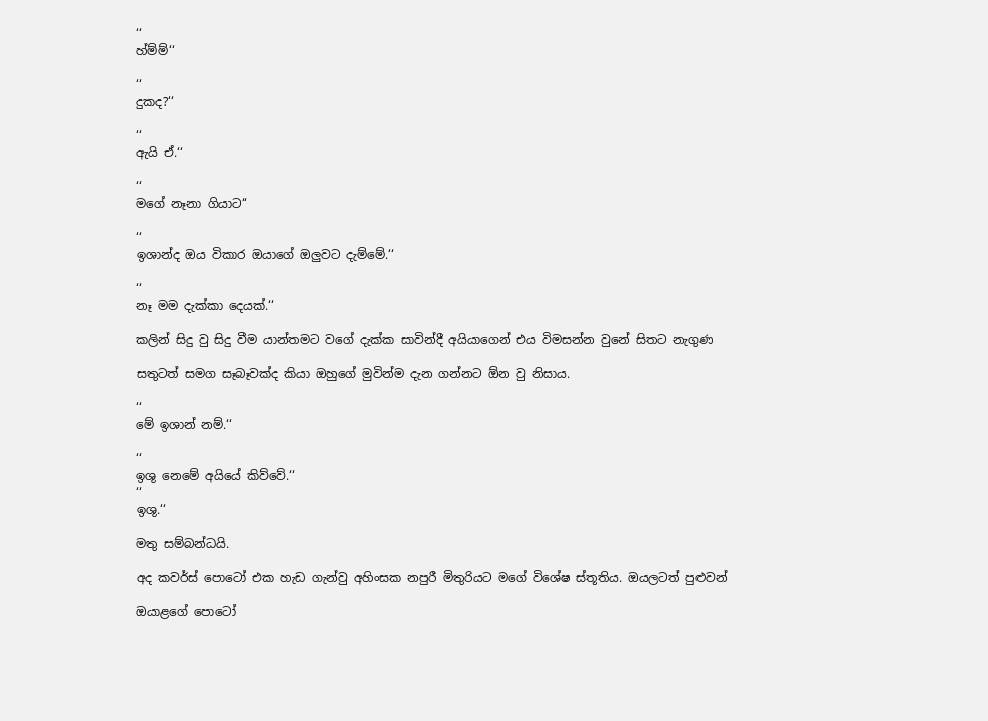‘‘
හ්ම්ම්‘‘

‘‘
දුකද?‘‘

‘‘
ඇයි ඒ.‘‘

‘‘
මගේ නෑනා ගියාට‘‘

‘‘
ඉශාන්ද ඔය විකාර ඔයාගේ ඔලුවට දැම්මේ.‘‘

‘‘
නෑ මම දැක්කා දෙයක්.‘‘

කලින් සිදු වු සිදු වීම යාන්තමට වගේ දැක්ක සාවින්දී අයියාගෙන් එය විමසන්න වුනේ සිතට නැගුණ

සතුටත් සමග සෑබෑවක්ද කියා ඔහුගේ මුවින්ම දැන ගන්නට ඕන වු නිසාය.

‘‘
මේ ඉශාන් නම්.‘‘

‘‘
ඉශු නෙමේ අයියේ කිව්වේ.‘‘
‘‘
ඉශු.‘‘

මතු සම්බන්ධයි.

අද කවර්ස් පොටෝ එක හැඩ ගැන්වු අහිංසක නපුරී මිතුරියට මගේ විශේෂ ස්තූතිය. ඔයලටත් පුළුවන්

ඔයාළගේ පොටෝ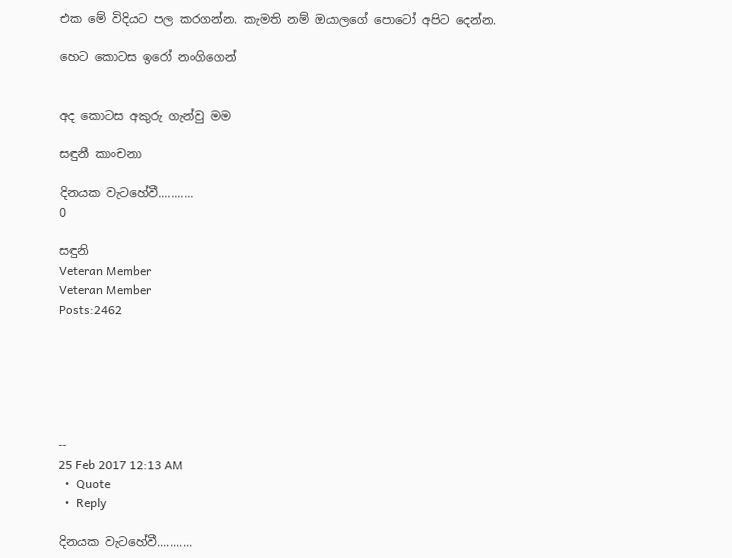එක මේ විදියට පල කරගන්න. කැමති නම් ඔයාලගේ පොටෝ අපිට දෙන්න.

හෙට කොටස ඉරෝ නංගිගෙන්


අද කොටස අකුරු ගැන්වු මම

සඳුනී කාංචනා

දිනයක වැටහේවී...........
0

සඳුනි
Veteran Member
Veteran Member
Posts:2462






--
25 Feb 2017 12:13 AM
  •  Quote
  •  Reply

දිනයක වැටහේවී...........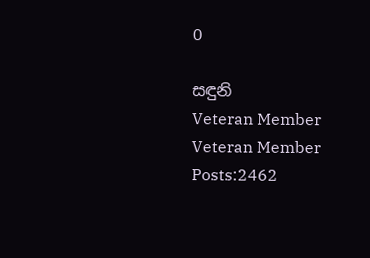0

සඳුනි
Veteran Member
Veteran Member
Posts:2462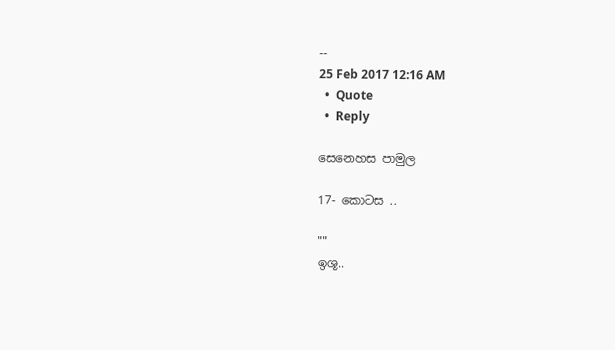--
25 Feb 2017 12:16 AM
  •  Quote
  •  Reply

සෙනෙහස පාමුල

17- කොටස ..

""
ඉශූ..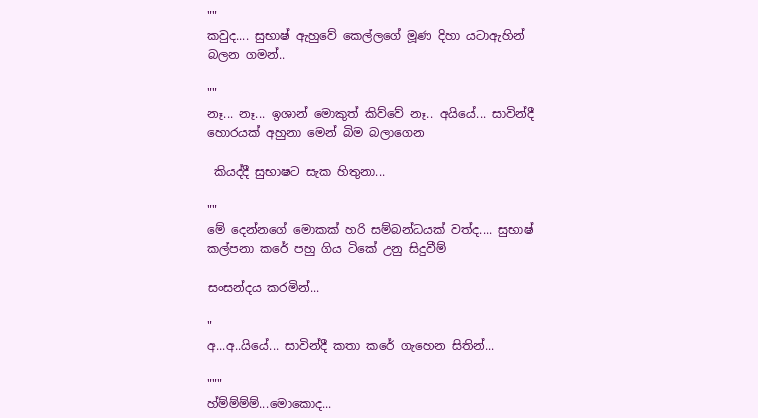""
කවුද.... සුභාෂ් ඇහුවේ කෙල්ලගේ මූණ දිහා යටාඇහින් බලන ගමන්..

""
නෑ... නෑ... ඉශාන් මොකුත් කිව්වේ නෑ.. අයියේ... සාවින්දී හොරයක් අහුනා මෙන් බිම බලාගෙන

 කියද්දී සුභාෂට සැක හිතුනා...

""
මේ දෙන්නගේ මොකක් හරි සම්බන්ධයක් වත්ද.... සුභාෂ් කල්පනා කරේ පහු ගිය ටිකේ උනු සිදුවීම්

සංසන්දය කරමින්...

"
අ...අ..යියේ... සාවින්දී කතා කරේ ගැහෙන සිතින්...

"""
හ්ම්ම්ම්ම්...මොකොද...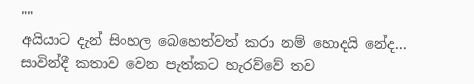""
අයියාට දැන් සිංහල බෙහෙත්වත් කරා නම් හොදයි නේද... සාවින්දී කතාව වෙන පැත්කට හැරව්වේ තව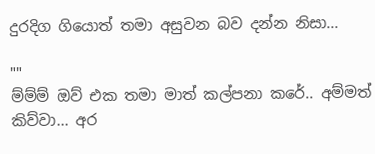දුරදිග ගියොත් තමා අසුවන බව දන්න නිසා...

""
ම්ම්ම් ඔව් එක තමා මාත් කල්පනා කරේ.. අම්මත් කිව්වා... අර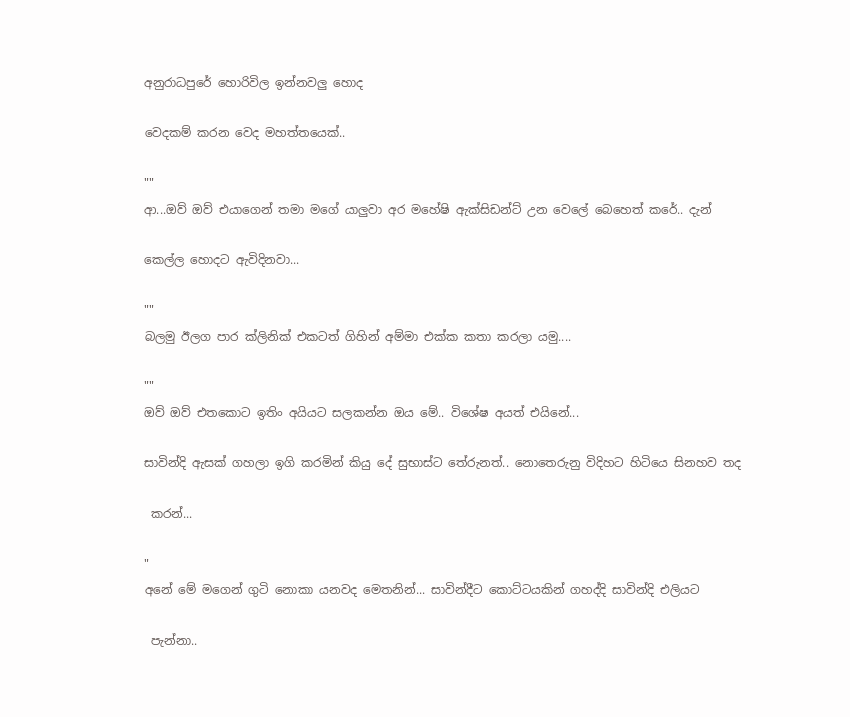අනුරාධපුරේ හොරිවිල ඉන්නවලු හොද

වෙදකම් කරන වෙද මහත්තයෙක්..

""
ආ...ඔව් ඔව් එයාගෙන් තමා මගේ යාලුවා අර මහේෂි ඇක්සිඩන්ට් උන වෙලේ බෙහෙත් කරේ.. දැන්

කෙල්ල හොදට ඇවිදිනවා...

""
බලමු ඊලග පාර ක්ලිනික් එකටත් ගිහින් අම්මා එක්ක කතා කරලා යමු....

""
ඔව් ඔව් එතකොට ඉතිං අයියට සලකන්න ඔය මේ.. විශේෂ අයත් එයිනේ...

සාවින්දි ඇසක් ගහලා ඉගි කරමින් කියු දේ සුභාස්ට තේරුනත්.. නොතෙරුනු විදිහට හිටියෙ සිනහව තද

 කරන්...

"
අනේ මේ මගෙන් ගුටි නොකා යනවද මෙතනින්... සාවින්දීට කොට්ටයකින් ගහද්දි සාවින්දි එලියට

 පැන්නා..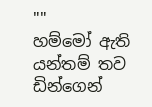""
හම්මෝ ඇති යන්තම් තව ඩින්ගෙන්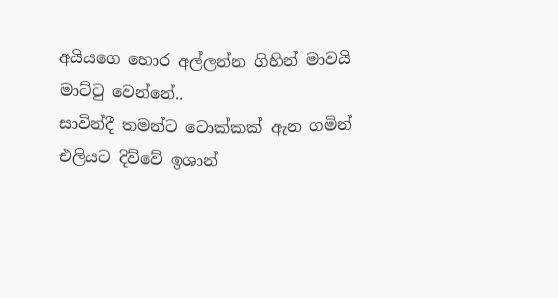අයියගෙ හොර අල්ලන්න ගිහින් මාවයි මාට්ටු වෙන්නේ..
සාවින්දී තමන්ට ටොක්කක් ඇන ගමින් එලියට දිව්වේ ඉශාන්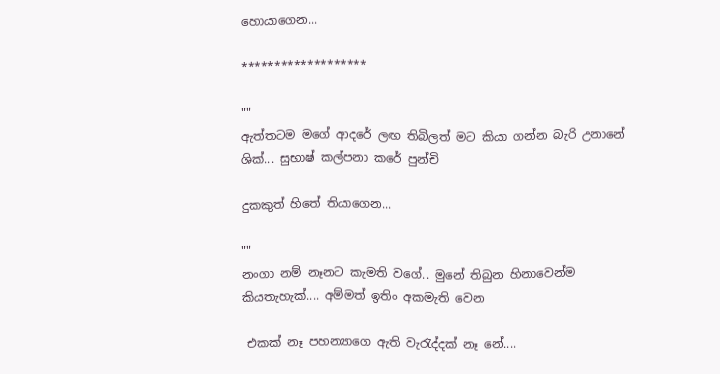හොයාගෙන...

*******************

""
ඇත්තටම මගේ ආදරේ ලඟ තිබිලත් මට කියා ගන්න බැරි උනානේ ශික්... සුභාෂ් කල්පනා කරේ පුන්චි

දුකකුත් හිතේ තියාගෙන...

""
නංගා නම් නෑනට කැමති වගේ.. මුනේ තිබුන හිනාවෙන්ම කියතැහැක්.... අම්මත් ඉතිං අකමැති වෙන

 එකක් නෑ පහන්‍යාගෙ ඇති වැරැද්දක් නෑ නේ....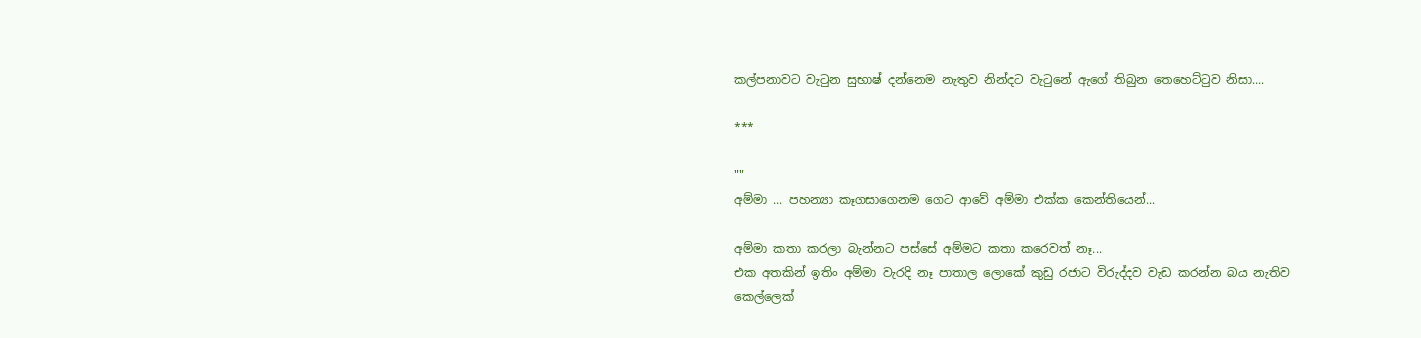කල්පනාවට වැටුන සුභාෂ් දන්නෙම නැතුව නින්දට වැටුනේ ඇගේ තිබුන තෙහෙට්ටුව නිසා....

***

""
අම්මා ... පහන්‍යා කෑගසාගෙනම ගෙට ආවේ අම්මා එක්ක කෙන්තියෙන්...

අම්මා කතා කරලා බැන්නට පස්සේ අම්මට කතා කරෙවත් නෑ...
එක අතකින් ඉතිං අම්මා වැරදි නෑ පාතාල ලොකේ කුඩු රජාට විරුද්දව වැඩ කරන්න බය නැතිව කෙල්ලෙක්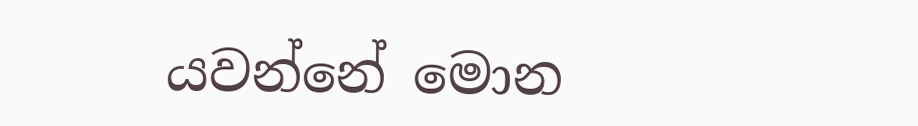යවන්නේ මොන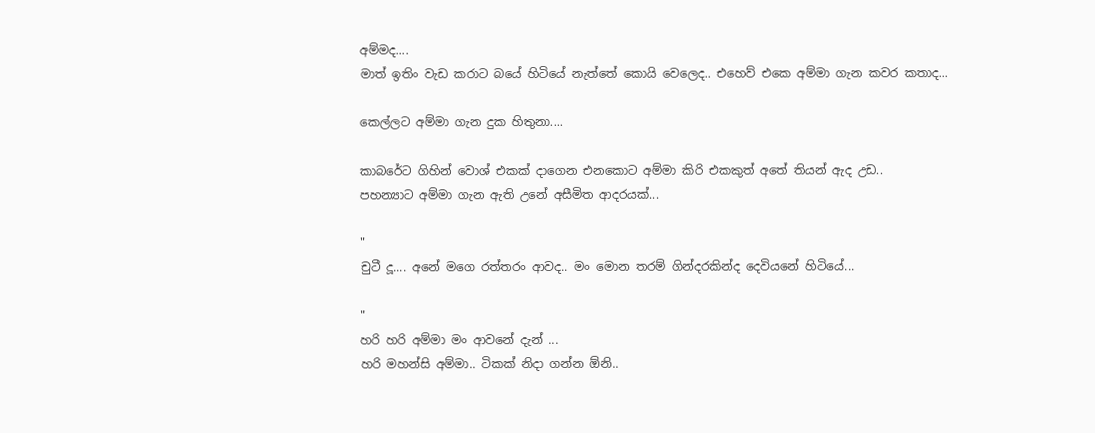අම්මද....
මාත් ඉතිං වැඩ කරාට බයේ හිටියේ නැත්තේ කොයි වෙලෙද.. එහෙව් එකෙ අම්මා ගැන කවර කතාද...

කෙල්ලට අම්මා ගැන දුක හිතුනා....

කාබරේට ගිහින් වොශ් එකක් දාගෙන එනකොට අම්මා කිරි එකකුත් අතේ තියන් ඇද උඩ..
පහන්‍යාට අම්මා ගැන ඇති උනේ අසීමිත ආදරයක්...

"
චුටී දූ.... අනේ මගෙ රත්තරං ආවද.. මං මොන තරම් ගින්දරකින්ද දෙවියනේ හිටියේ...

"
හරි හරි අම්මා මං ආවනේ දැන් ...
හරි මහන්සි අම්මා.. ටිකක් නිදා ගන්න ඕනි..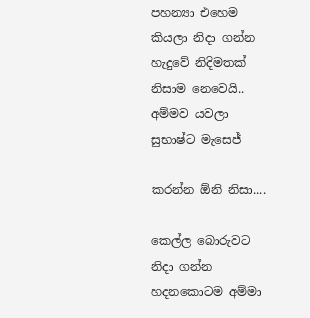පහන්‍යා එහෙම කියලා නිදා ගන්න හැදුවේ නිදිමතක් නිසාම නෙවෙයි.. අම්මව යවලා සුභාෂ්ට මැසෙජ්

කරන්න ඕනි නිසා....

කෙල්ල බොරුවට නිදා ගන්න හදනකොටම අම්මා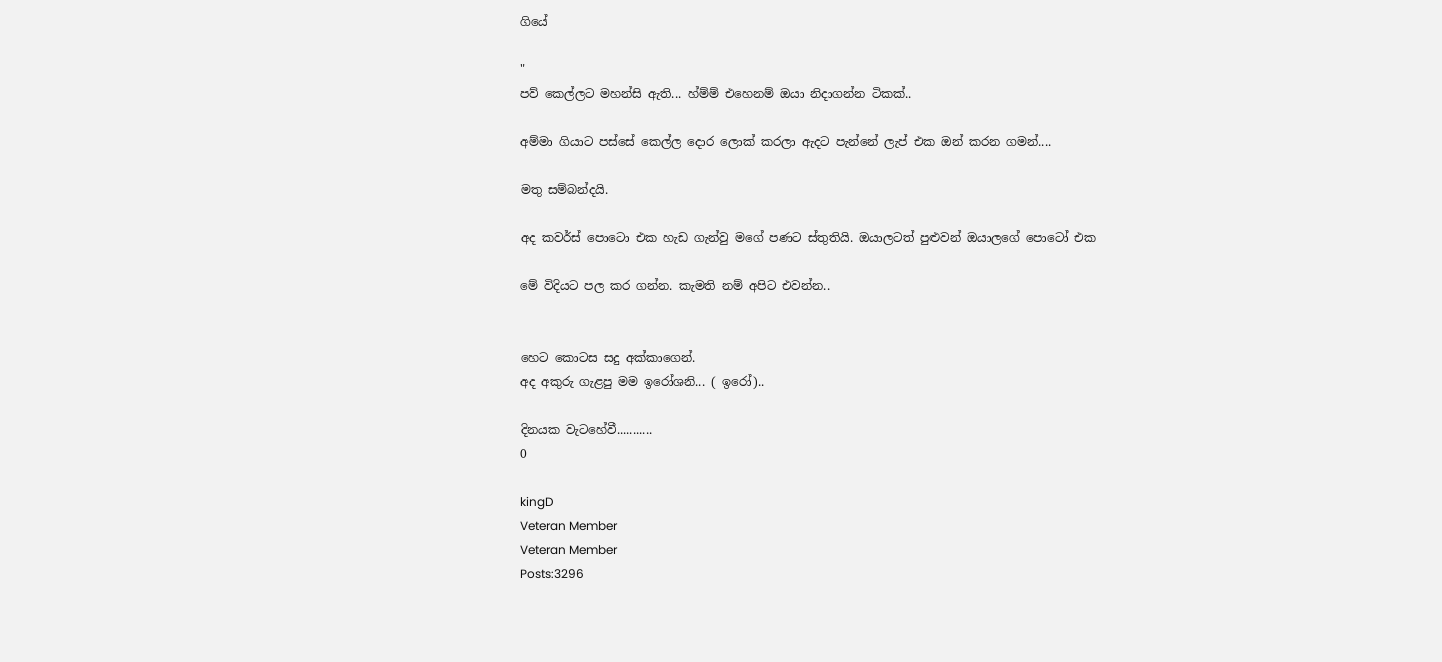ගියේ

"
පව් කෙල්ලට මහන්සි ඇති... හ්ම්ම් එහෙනම් ඔයා නිදාගන්න ටිකක්..

අම්මා ගියාට පස්සේ කෙල්ල දොර ලොක් කරලා ඇදට පැන්නේ ලැප් එක ඔන් කරන ගමන්....

මතු සම්බන්දයි.

අද කවර්ස් පොටො එක හැඩ ගැන්වු මගේ පණට ස්තුතියි. ඔයාලටත් පුළුවන් ඔයාලගේ පොටෝ එක

මේ විදියට පල කර ගන්න. කැමති නම් අපිට එවන්න..


හෙට කොටස සදු අක්කාගෙන්.
අද අකුරු ගැළපු මම ඉරෝශනි... ( ඉරෝ)..

දිනයක වැටහේවී...........
0

kingD
Veteran Member
Veteran Member
Posts:3296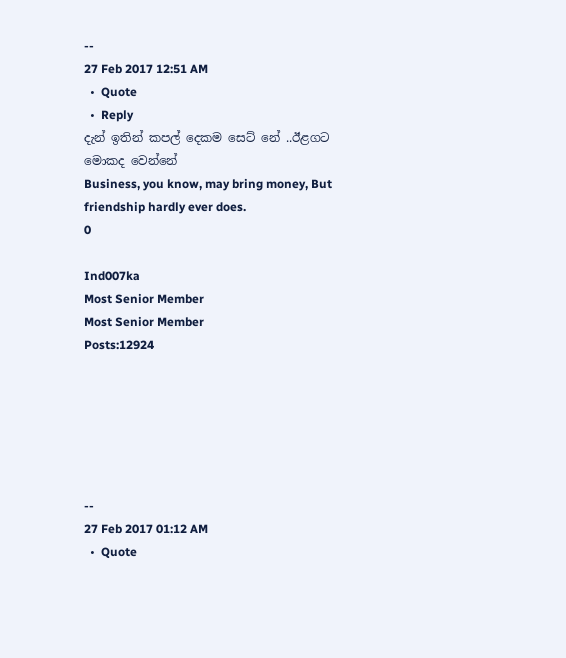--
27 Feb 2017 12:51 AM
  •  Quote
  •  Reply
දැන් ඉතින් කපල් දෙකම සෙට් නේ ..ඊළගට මොකද වෙන්නේ
Business, you know, may bring money, But friendship hardly ever does.
0

Ind007ka
Most Senior Member
Most Senior Member
Posts:12924






--
27 Feb 2017 01:12 AM
  •  Quote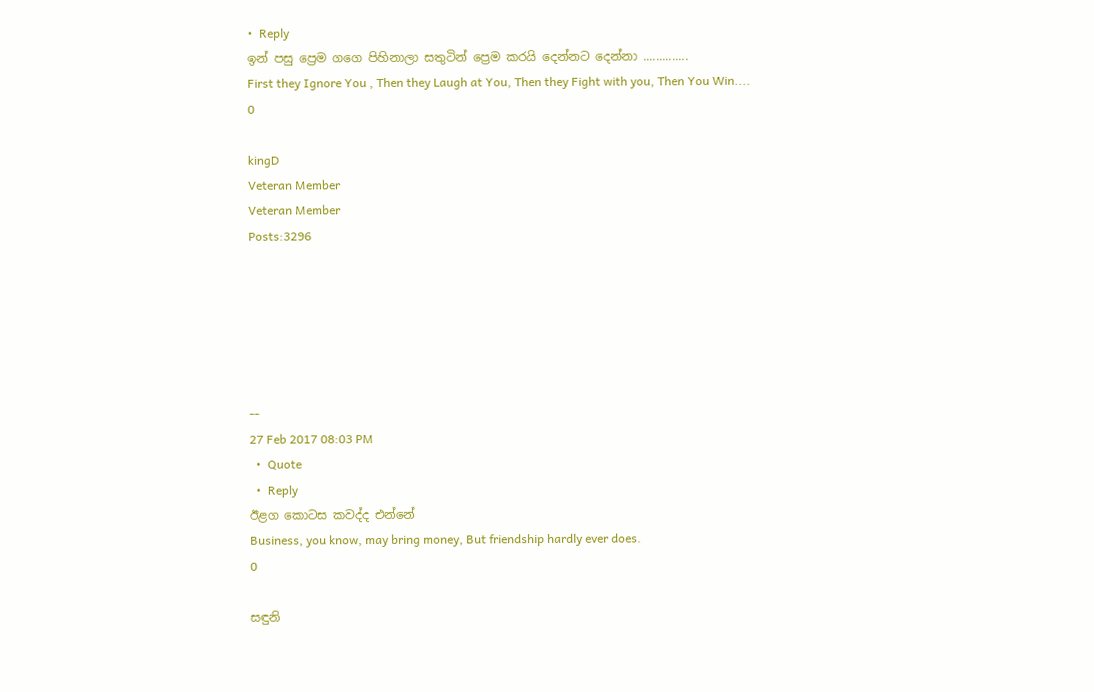•  Reply
ඉන් පසු ප්‍රෙම ගගෙ පිහිනාලා සතුටින් ප්‍රෙම කරයි දෙන්නට දෙන්නා ..............
First they Ignore You , Then they Laugh at You, Then they Fight with you, Then You Win....
0

kingD
Veteran Member
Veteran Member
Posts:3296






--
27 Feb 2017 08:03 PM
  •  Quote
  •  Reply
ඊළග කොටස කවද්ද එන්නේ
Business, you know, may bring money, But friendship hardly ever does.
0

සඳුනි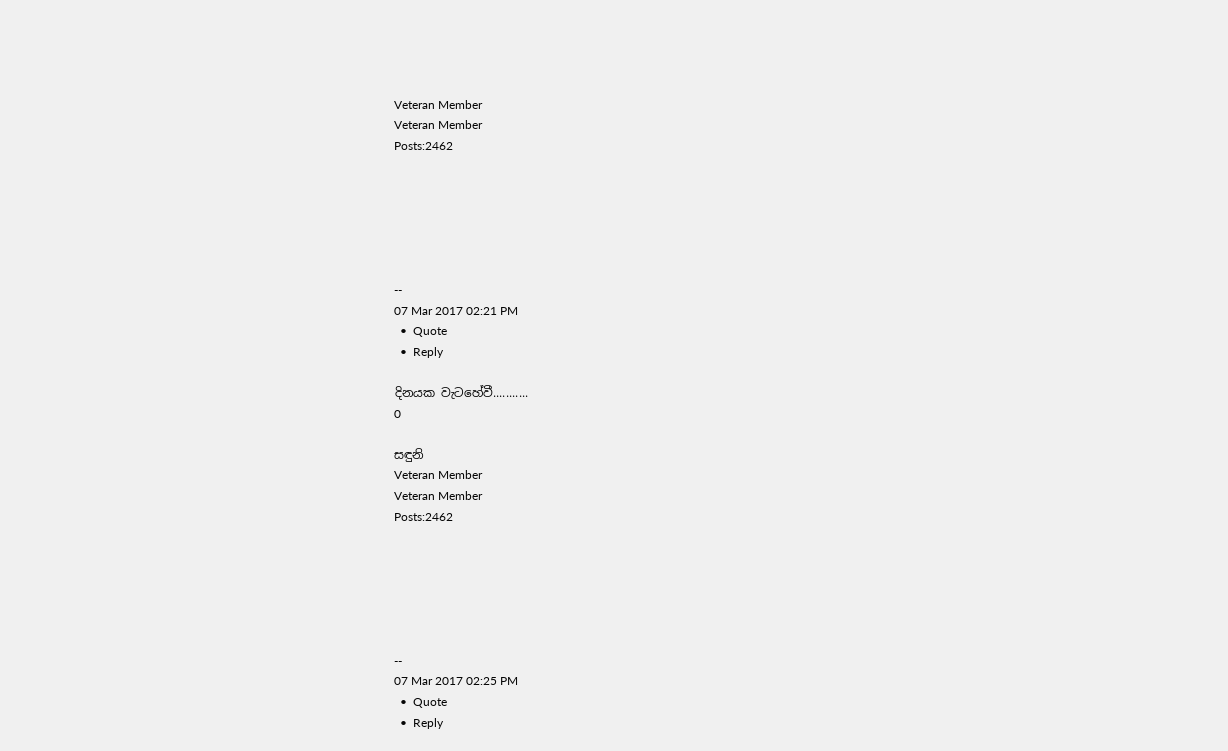Veteran Member
Veteran Member
Posts:2462






--
07 Mar 2017 02:21 PM
  •  Quote
  •  Reply

දිනයක වැටහේවී...........
0

සඳුනි
Veteran Member
Veteran Member
Posts:2462






--
07 Mar 2017 02:25 PM
  •  Quote
  •  Reply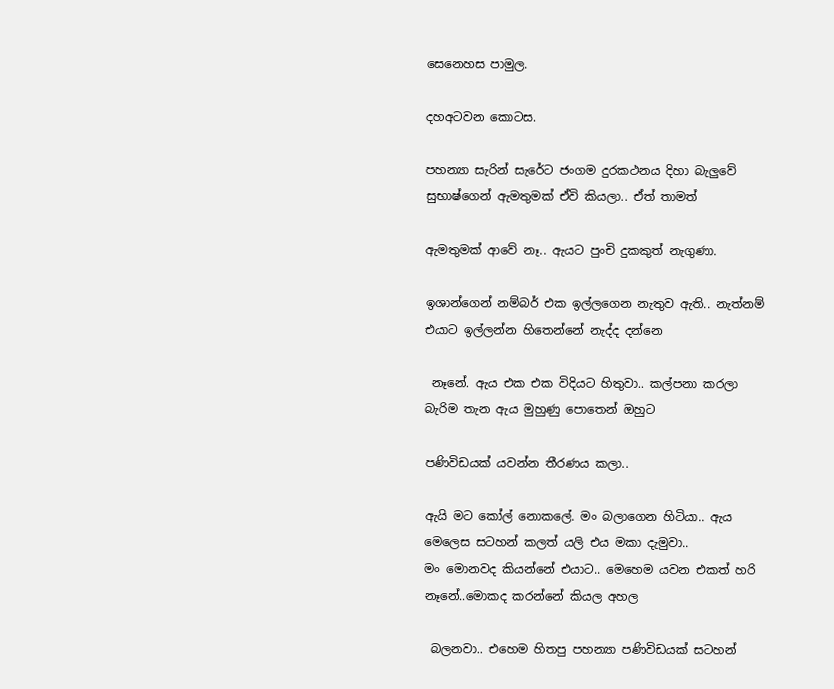සෙනෙහස පාමුල.

දහඅටවන කොටස.

පහන්‍යා සැරින් සැරේට ජංගම දුරකථනය දිහා බැලුවේ සුභාෂ්ගෙන් ඇමතුමක් ඒවි කියලා.. ඒත් තාමත්

ඇමතුමක් ආවේ නෑ.. ඇයට පුංචි දුකකුත් නැගුණා.

ඉශාන්ගෙන් නම්බර් එක ඉල්ලගෙන නැතුව ඇති.. නැත්නම් එයාට ඉල්ලන්න හිතෙන්නේ නැද්ද දන්නෙ

 නෑනේ. ඇය එක එක විදියට හිතුවා.. කල්පනා කරලා බැරිම තැන ඇය මුහුණු පොතෙන් ඔහුට

පණිවිඩයක් යවන්න තීරණය කලා..

ඇයි මට කෝල් නොකලේ. මං බලාගෙන හිටියා.. ඇය මෙලෙස සටහන් කලත් යලි එය මකා දැමුවා..
මං මොනවද කියන්නේ එයාට.. මෙහෙම යවන එකත් හරි නෑනේ..මොකද කරන්නේ කියල අහල

 බලනවා.. එහෙම හිතපු පහන්‍යා පණිවිඩයක් සටහන්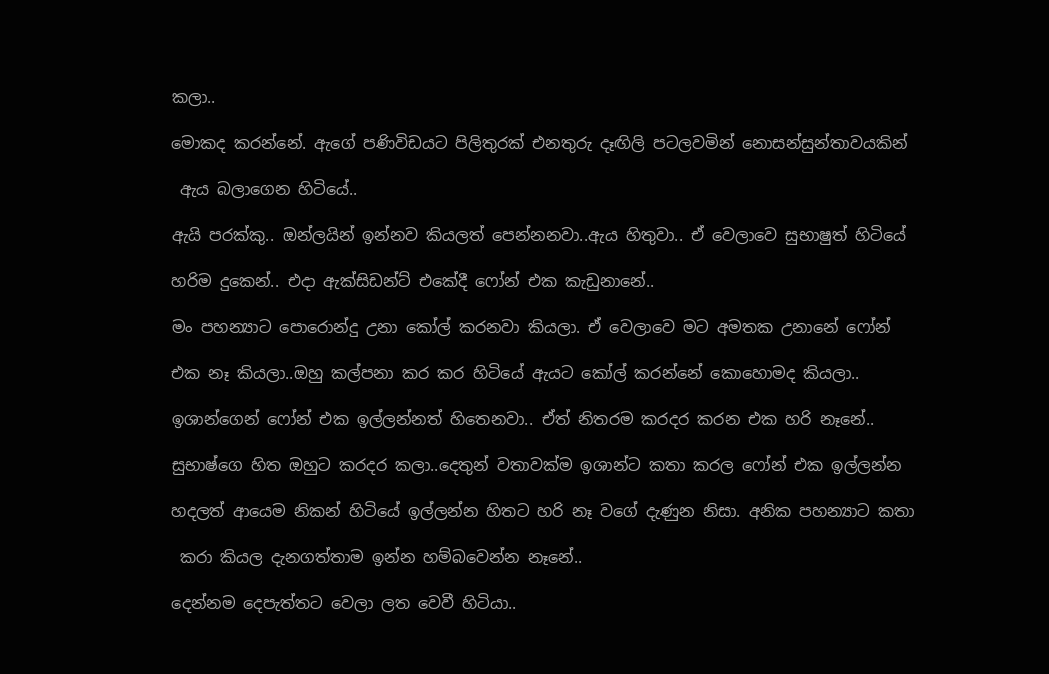කලා..

මොකද කරන්නේ. ඇගේ පණිවිඩයට පිලිතුරක් එනතුරු දෑඟිලි පටලවමින් නොසන්සුන්තාවයකින්

 ඇය බලාගෙන හිටියේ..

ඇයි පරක්කු.. ඔන්ලයින් ඉන්නව කියලත් පෙන්නනවා..ඇය හිතුවා.. ඒ වෙලාවෙ සුභාෂුත් හිටියේ

හරිම දුකෙන්.. එදා ඇක්සිඩන්ට් එකේදී ෆෝන් එක කැඩුනානේ..

මං පහන්‍යාට පොරොන්දු උනා කෝල් කරනවා කියලා. ඒ වෙලාවෙ මට අමතක උනානේ ෆෝන්

එක නෑ කියලා..ඔහු කල්පනා කර කර හිටියේ ඇයට කෝල් කරන්නේ කොහොමද කියලා..

ඉශාන්ගෙන් ෆෝන් එක ඉල්ලන්නත් හිතෙනවා.. ඒත් නිතරම කරදර කරන එක හරි නෑනේ..

සුභාෂ්ගෙ හිත ඔහුට කරදර කලා..දෙතුන් වතාවක්ම ඉශාන්ට කතා කරල ෆෝන් එක ඉල්ලන්න

හදලත් ආයෙම නිකන් හිටියේ ඉල්ලන්න හිතට හරි නෑ වගේ දැණුන නිසා. අනික පහන්‍යාට කතා

 කරා කියල දැනගත්තාම ඉන්න හම්බවෙන්න නෑනේ..

දෙන්නම දෙපැත්තට වෙලා ලත වෙවී හිටියා..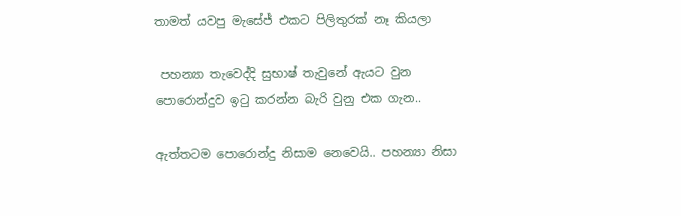තාමත් යවපු මැසේජ් එකට පිලිතුරක් නෑ කියලා

 පහන්‍යා තැවෙද්දි සුභාෂ් තැවුනේ ඇයට වුන පොරොන්දුව ඉටු කරන්න බැරි වුනු එක ගැන..

ඇත්තටම පොරොන්දු නිසාම නෙවෙයි.. පහන්‍යා නිසා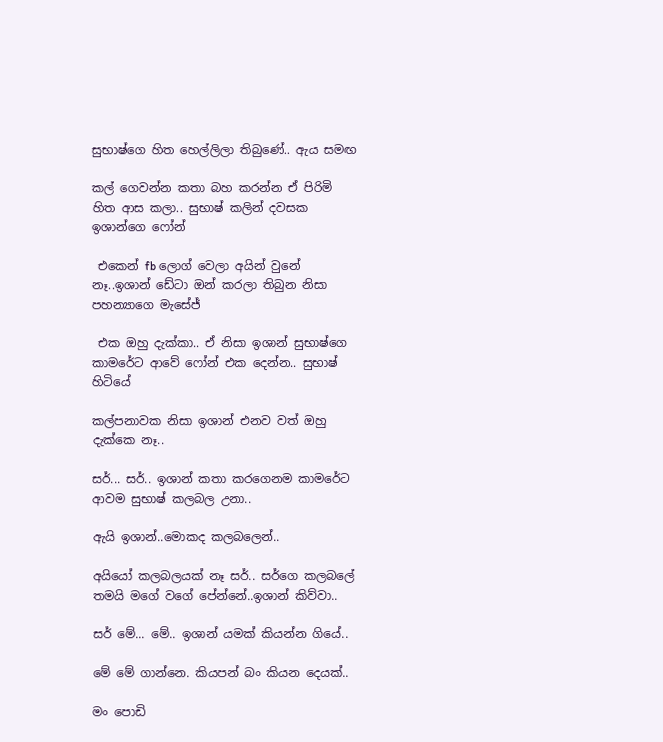සුභාෂ්ගෙ හිත හෙල්ලිලා තිබුණේ.. ඇය සමඟ

කල් ගෙවන්න කතා බහ කරන්න ඒ පිරිමි හිත ආස කලා.. සුභාෂ් කලින් දවසක ඉශාන්ගෙ ෆෝන්

 එකෙන් fb ලොග් වෙලා අයින් වුනේ නෑ..ඉශාන් ඩේටා ඔන් කරලා තිබුන නිසා පහන්‍යාගෙ මැසේජ්

 එක ඔහු දැක්කා.. ඒ නිසා ඉශාන් සුභාෂ්ගෙ කාමරේට ආවේ ෆෝන් එක දෙන්න.. සුභාෂ් හිටියේ

කල්පනාවක නිසා ඉශාන් එනව වත් ඔහු දැක්ක‍ෙ නෑ..

සර්... සර්.. ඉශාන් කතා කරගෙනම කාමරේට ආවම සුභාෂ් කලබල උනා..

ඇයි ඉශාන්..මොකද කලබලෙන්..

අයියෝ කලබලයක් නෑ සර්.. සර්ගෙ කලබලේ තමයි මගේ වගේ පේන්නේ..ඉශාන් කිව්වා..

සර් මේ... මේ.. ඉශාන් යමක් කියන්න ගියේ..

මේ මේ ගාන්නෙ. කියපන් බං කියන දෙයක්..

මං පොඩි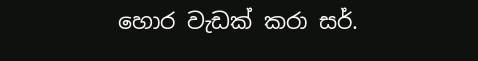හොර වැඩක් කරා සර්.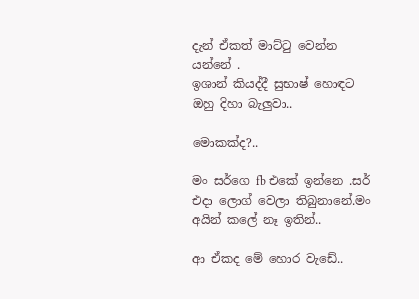දැන් ඒකත් මාට්ටු වෙන්න යන්නේ .
ඉශාන් කියද්දී සුභාෂ් හොඳට ඔහු දිහා බැලුවා..

මොකක්ද?..

මං සර්ගෙ fb එකේ ඉන්නෙ .සර් එදා ලොග් වෙලා තිබුනානේ.මං අයින් කලේ නෑ ඉතින්..

ආ ඒකද මේ හොර වැඩේ..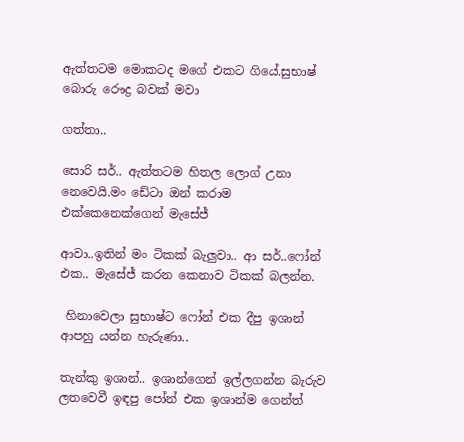ඇත්තටම මොකටද මගේ එකට ගියේ.සුභාෂ් බොරු රෞද්‍ර බවක් මවා

ගත්තා..

සොරි සර්.. ඇත්තටම හිතල ලොග් උනා නෙවෙයි.මං ඩේටා ඔන් කරාම එක්කෙනෙක්ගෙන් මැසේජ්

ආවා..ඉතින් මං ටිකක් බැලුවා.. ආ සර්..ෆෝන් එක.. මැසේජ් කරන කෙනාව ටිකක් බලන්න.

 හිනාවෙලා සුභාෂ්ට ෆෝන් එක දීපු ඉශාන් ආපහු යන්න හැරුණා..

තැන්කු ඉශාන්.. ඉශාන්ගෙන් ඉල්ලගන්න බැරුව ලතවෙවී ඉඳපු පෝන් එක ඉශාන්ම ගෙන්ත්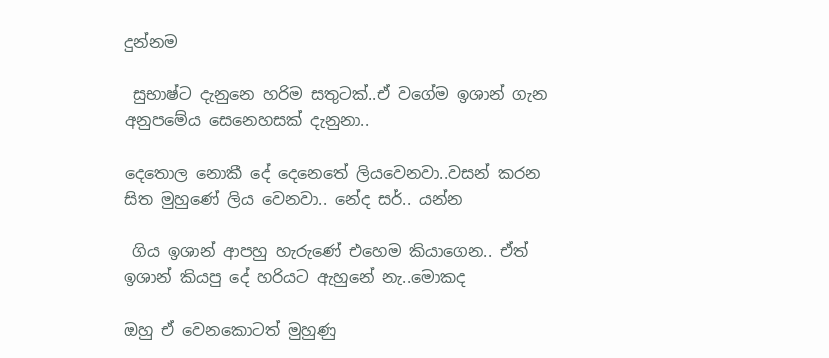දුන්නම

 සුභාෂ්ට දැනුනෙ හරිම සතුටක්..ඒ වගේම ඉශාන් ගැන අනුපමේය සෙනෙහසක් දැනුනා..

දෙතොල නොකී දේ දෙනෙතේ ලියවෙනවා..වසන් කරන සිත මුහු‍ණේ ලිය වෙනවා.. නේද සර්.. යන්න

 ගිය ඉශාන් ආපහු හැරුණේ එහෙම කියාගෙන.. ඒත් ඉශාන් කියපු දේ හරියට ඇහුනේ නැ..මොකද

ඔහු ඒ වෙනකොටත් මුහුණු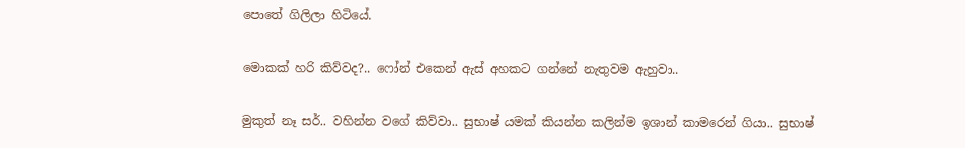පොතේ ගිලිලා හිටියේ.

මොකක් හරි කිව්වද?.. ෆෝන් එකෙන් ඇස් අහකට ගන්නේ නැතුවම ඇහුවා..

මුකුත් නෑ සර්.. වහින්න වගේ කිව්වා.. සුභාෂ් යමක් කියන්න කලින්ම ඉශාන් කාමරෙන් ගියා.. සුභාෂ්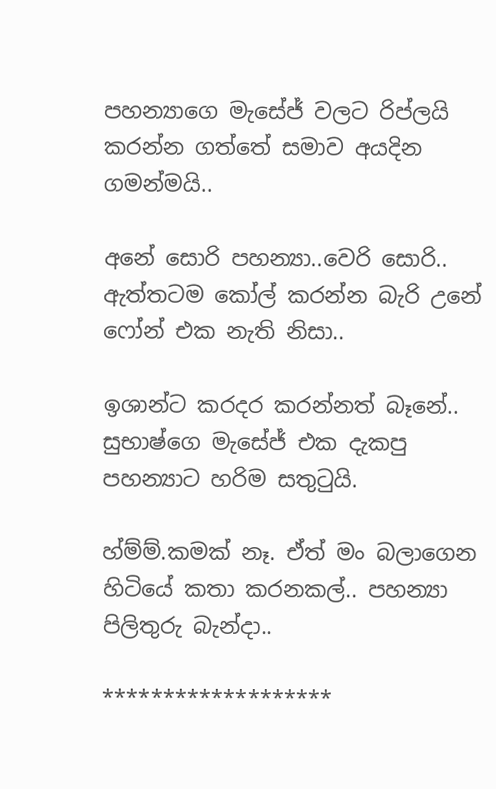පහන්‍යාගෙ මැසේජ් වලට රිප්ලයි කරන්න ගත්තේ සමාව අයදින ගමන්මයි..

අනේ සොරි පහන්‍යා..වෙරි සොරි.. ඇත්තටම කෝල් කරන්න බැරි උනේ ෆෝන් එක නැති නිසා..

ඉශාන්ට කරදර කරන්නත් බෑනේ.. සුභාෂ්ගෙ මැසේජ් එක දැකපු පහන්‍යාට හරිම සතුටුයි.

හ්ම්ම්.කමක් නෑ. ඒත් මං බලාගෙන හිටියේ කතා කරනකල්.. පහන්‍යා පිලිතුරු බැන්දා..

*******************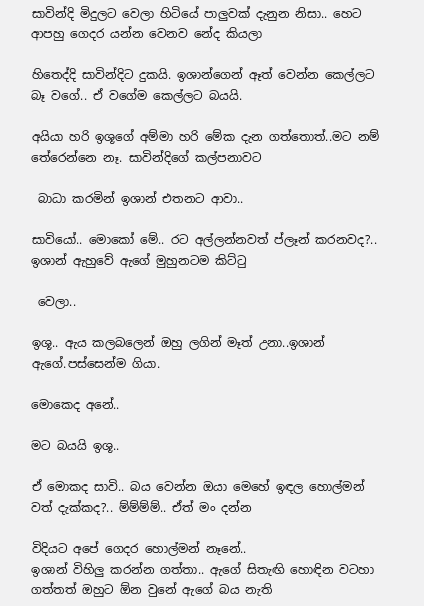සාවින්දි මිදුලට වෙලා හිටියේ පාලුවක් දැනුන නිසා.. හෙට ආපහු ගෙදර යන්න වෙනව නේද කියලා

හිතෙද්දි සාවින්දිට දුකයි. ඉශාන්ගෙන් ඈත් වෙන්න කෙල්ලට බෑ වගේ.. ඒ වගේම කෙල්ලට බයයි.

අයියා හරි ඉශූගේ අම්මා හරි මේක දැන ගත්තොත්..මට නම් තේරෙන්නෙ නෑ. සාවින්දිගේ කල්පනාවට

 බාධා කරමින් ඉශාන් එතනට ආවා..

සාවියෝ.. මොකෝ මේ.. රට අල්ලන්නවත් ප්ලෑන් කරනවද?.. ඉශාන් ඇහුවේ ඇගේ මුහුනටම කිට්ටු

 වෙලා..

ඉශූ.. ඇය කලබලෙන් ඔහු ලගින් මෑත් උනා..ඉශාන් ඇගේ.පස්ස‍ෙන්ම ගියා.

මොකෙද අනේ..

මට බයයි ඉශූ..

ඒ මොකද සාවි.. බය වෙන්න ඔයා මෙහේ ඉඳල හොල්මන් වත් දැක්කද?.. ම්ම්ම්ම්.. ඒත් මං දන්න

විදියට අපේ ගෙදර හොල්මන් නෑනේ..
ඉශාන් විහිලු කරන්න ගත්තා.. ඇගේ සිතැඟි හොඳින වටහා ගත්තත් ඔහුට ඕන වුනේ ඇගේ බය නැති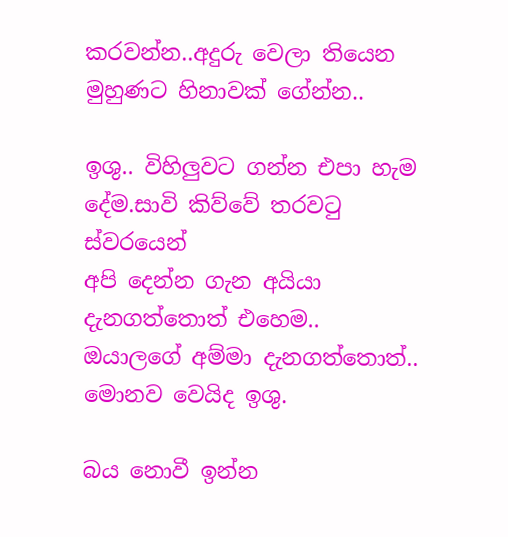කරවන්න..අදුරු වෙලා තියෙන මුහුණට හිනාවක් ගේන්න..

ඉශු.. විහිලුවට ගන්න එපා හැම දේම.සාවි කිව්වේ තරවටු ස්වරයෙන්
අපි දෙන්න ගැන අයියා දැනගත්තොත් එහෙම.. ඔයාලගේ අම්මා දැනගත්තොත්.. මොනව වෙයිද ඉශු.

බය නොවී ඉන්න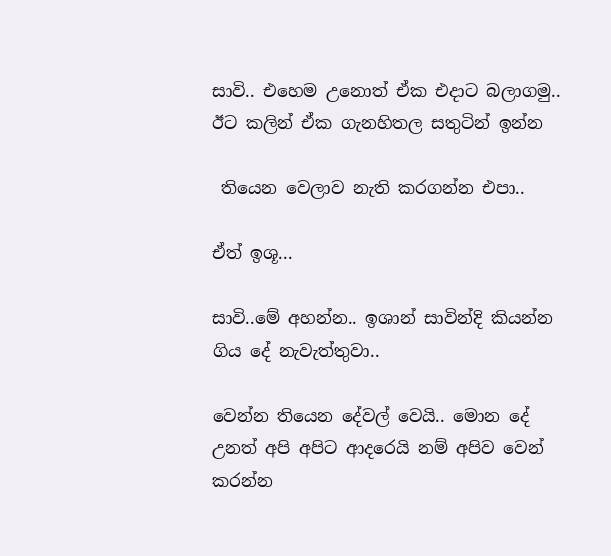සාවි.. එහෙම උනොත් ඒක එදාට බලාගමු.. ඊට කලින් ඒක ගැනහිතල සතුටින් ඉන්න

 තියෙන වෙලාව නැති කරගන්න එපා..

ඒත් ඉශූ...

සාවි..මේ අහන්න.. ඉශාන් සාවින්දි කියන්න ගිය දේ නැවැත්තුවා..

වෙන්න තියෙන දේවල් වෙයි.. මොන දේ උනත් අපි අපිට ආදරෙයි නම් අපිව වෙන් කරන්න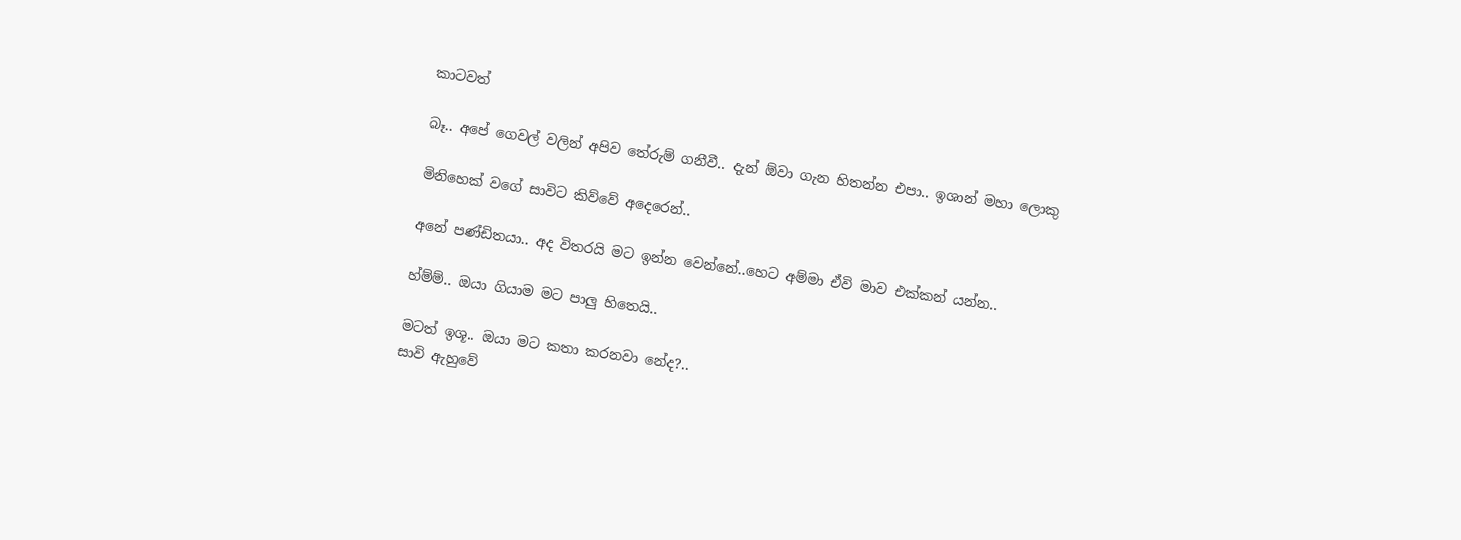කාටවත්

බෑ.. අපේ ගෙවල් වලින් අපිව තේරුම් ගනීවී.. දැන් ඕවා ගැන හිතන්න එපා.. ඉශාන් මහා ලොකු

මිනිහෙක් වගේ සාවිට කිව්වේ අදෙරෙන්..

අනේ පණ්ඩිතයා.. අද විතරයි මට ඉන්න වෙන්නේ..හෙට අම්මා ඒවි මාව එක්කන් යන්න..

හ්ම්ම්.. ඔයා ගියාම මට පාලු හිතෙයි..

මටත් ඉශූ.. ඔයා මට කතා කරනවා නේද?..
සාවි ඇහුවේ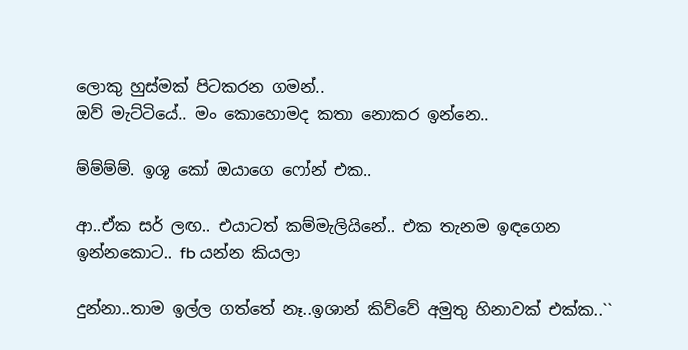ලොකු හුස්මක් පිටකරන ගමන්..
ඔව් මැට්ටියේ.. මං කොහොමද කතා නොකර ඉන්නෙ..

ම්ම්ම්ම්. ඉශූ කෝ ඔයාගෙ ෆෝන් එක..

ආ..ඒක සර් ලඟ.. එයාටත් කම්මැලියිනේ.. එක තැනම ඉඳගෙන ඉන්නකොට.. fb යන්න කියලා

දුන්නා..තාම ඉල්ල ගත්තේ නෑ..ඉශාන් කිව්වේ අමුතු හිනාවක් එක්ක..``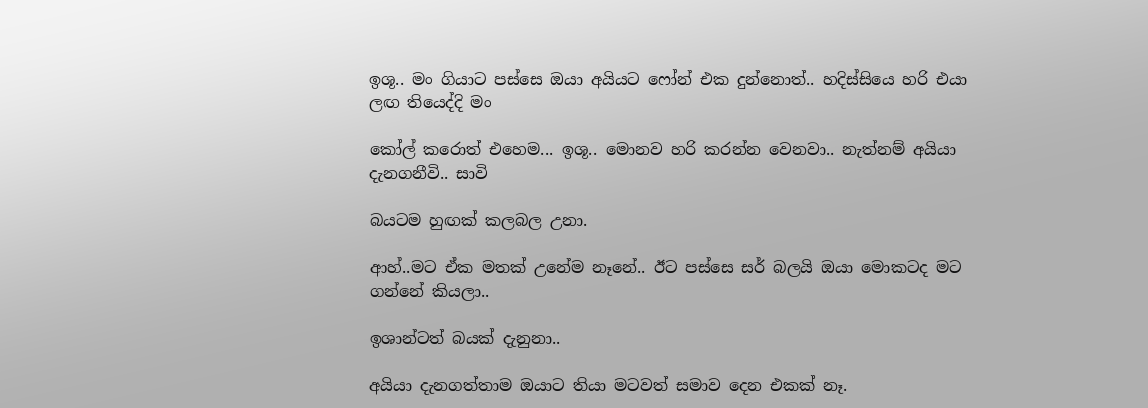ඉශූ.. මං ගියාට පස්ස‍ෙ ඔයා අයියට ෆෝන් එක දුන්නොත්.. හදිස්සියෙ හරි එයා ලඟ තියෙද්දි මං

කෝල් කරොත් එහෙම... ඉශූ.. මොනව හරි කරන්න වෙනවා.. නැත්නම් අයියා දැනගනීවි.. සාවි

බයටම හුඟක් කලබල උනා.

ආහ්..මට ඒක මතක් උනේම නෑනේ.. ඊට පස්ස‍ෙ සර් බලයි ඔයා මොකටද මට ගන්නේ කියල‍ා..

ඉශාන්ටත් බයක් දැනුනා..

අයියා දැනගත්තාම ඔයාට තියා මටවත් සමාව දෙන එකක් නෑ.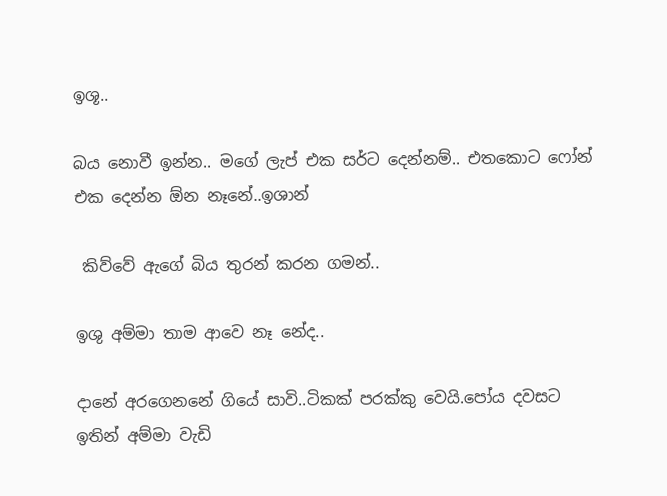ඉශූ..

බය නොවී ඉන්න.. මගේ ලැප් එක සර්ට දෙන්නම්.. එතකොට ෆෝන් එක දෙන්න ඕන නෑනේ..ඉශාන්

 කිව්වේ ඇගේ බිය තුරන් කරන ගමන්..

ඉශු අම්මා තාම ආවෙ නෑ නේද..

දානේ අරගෙනනේ ගියේ සාවි..ටිකක් පරක්කු වෙයි.පෝය දවසට ඉතින් අම්මා වැඩි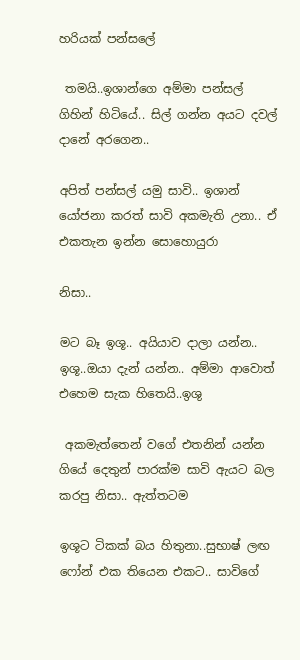හරියක් පන්සලේ

 තමයි..ඉශාන්ගෙ අම්මා පන්සල් ගිහින් හිටියේ.. සිල් ගන්න අයට දවල් දානේ අරගෙන..

අපිත් පන්සල් යමු සාවි.. ඉශාන් යෝජනා කරත් සාවි අකමැති උනා.. ඒ එකතැන ඉන්න සොහොයුරා

නිසා..

මට බෑ ඉශූ.. අයියාව දාලා යන්න.. ඉශූ..ඔයා දැන් යන්න.. අම්මා ආවොත් එහෙම සැක හිතෙයි..ඉශු

 අකමැත්තෙන් වගේ එතනින් යන්න ගියේ දෙතුන් පාරක්ම සාවි ඇයට බල කරපු නිසා.. ඇත්තටම

ඉශූට ටිකක් බය හිතුනා..සුභාෂ් ලඟ ෆෝන් එක තියෙන එකට.. සාවිගේ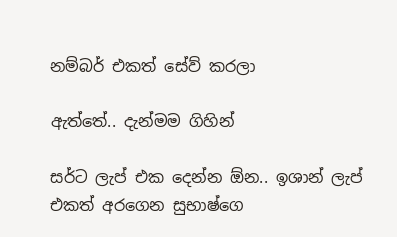නම්බර් එකත් සේව් කරලා

ඇත්තේ.. දැන්මම ගිහින්

සර්ට ලැප් එක දෙන්න ඕන.. ඉශාන් ලැප් එකත් අරගෙන සුභාෂ්ගෙ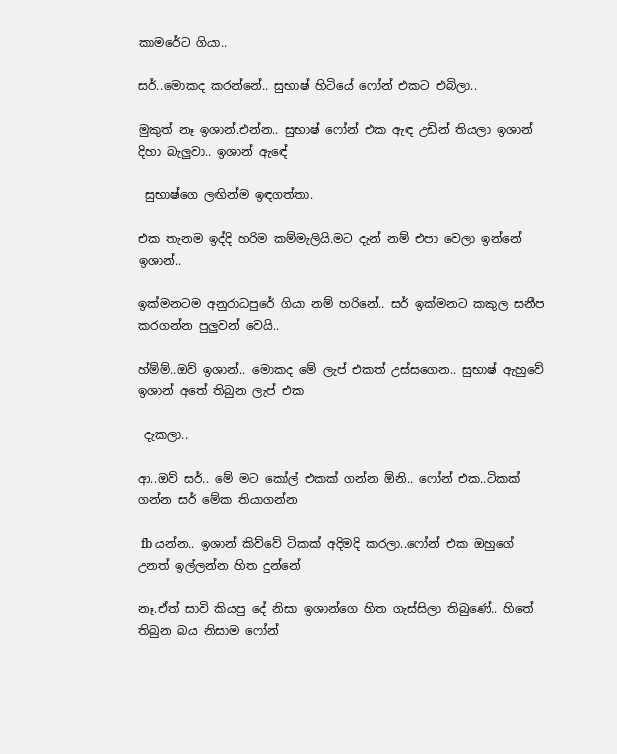කාමරේට ගියා..

සර්..මොකද කරන්නේ.. සුභාෂ් හිටියේ ෆෝන් එකට එබිලා..

මුකුත් නෑ ඉශාන්.එන්න.. සුභාෂ් ෆෝන් එක ඇඳ උඩින් තියලා ඉශාන් දිහා බැලුවා.. ඉශාන් ඇඳේ

 සුභාෂ්ගෙ ලඟින්ම ඉඳගත්තා.

එක තැනම ඉද්දි හරිම කම්මැලියි.මට දැන් නම් එපා වෙලා ඉන්නේ ඉශාන්..

ඉක්මනටම අනුරාධපුරේ ගියා නම් හරිනේ.. සර් ඉක්මනට කකුල සනීප කරගන්න පුලුවන් වෙයි..

හ්ම්ම්..ඔව් ඉශාන්.. මොකද මේ ලැප් එකත් උස්සගෙන.. සුභාෂ් ඇහුවේ ඉශාන් අතේ තිබුන ලැප් එක

 දැකලා..

ආ..ඔව් සර්.. මේ මට කෝල් එකක් ගන්න ඕනි.. ෆෝන් එක..ටිකක් ගන්න සර් මේක තියාගන්න

 fb යන්න.. ඉශාන් කිව්වේ ටිකක් අදිමදි කරලා..ෆෝන් එක ඔහුගේ උනත් ඉල්ලන්න හිත දුන්නේ

නෑ.ඒත් සාවි කියපු දේ නිසා ඉශාන්ගෙ හිත ගැස්සිලා තිබුණේ.. හිතේ තිබුන බය නිසාම ෆෝන්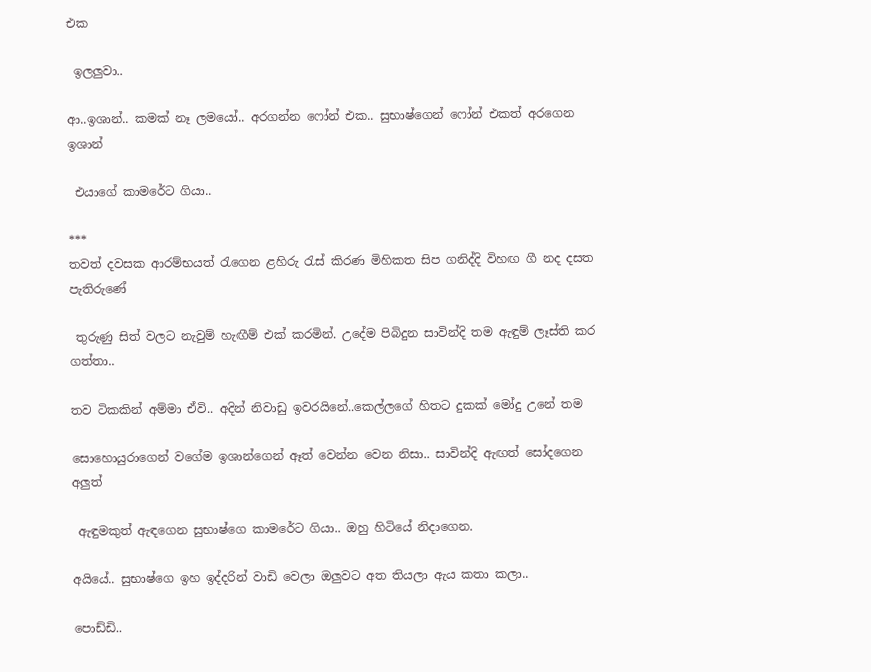එක

 ඉලලුවා..

ආ..ඉශාන්.. කමක් නෑ ලමයෝ.. අරගන්න ෆෝන් එක.. සුභාෂ්ගෙන් ෆෝන් එකත් අරගෙන ඉශාන්

 එයාගේ කාමරේට ගියා..

***
තවත් දවසක ආරම්භයත් රැගෙන ළහිරු රැස් කිරණ මිහිකත සිප ගනිද්දි විහඟ ගී නද දසත පැතිරුණේ

 තුරුණු සිත් වලට නැවුම් හැඟීම් එක් කරමින්. උදේම පිබිදුන සාවින්දි තම ඇඳුම් ලෑස්ති කර ගත්තා..

තව ටිකකින් අම්මා ඒවි.. අදින් නිවාඩු ඉවරයිනේ..කෙල්ලගේ හිතට දුකක් මෝදු උනේ තම

සොහොයුරාගෙන් වගේම ඉශාන්ගෙන් ඈත් වෙන්න වෙන නිසා.. සාවින්දි ඇඟත් සෝදගෙන අලුත්

 ඇඳුමකුත් ඇඳගෙන සුභාෂ්ගෙ කාමරේට ගියා.. ඔහු හිටියේ නිදාගෙන.

අයියේ.. සුභාෂ්ගෙ ඉහ ඉද්දරින් වාඩි වෙලා ඔලුවට අත තියලා ඇය කතා කලා..

පොඩ්ඩි..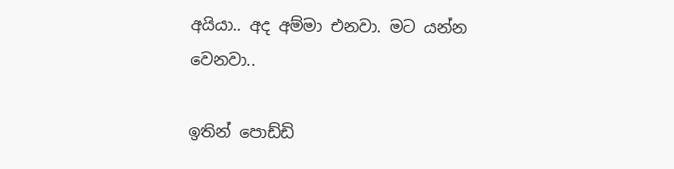අයියා.. අද අම්මා එනවා. මට යන්න වෙනවා..

ඉතින් පොඩ්ඩි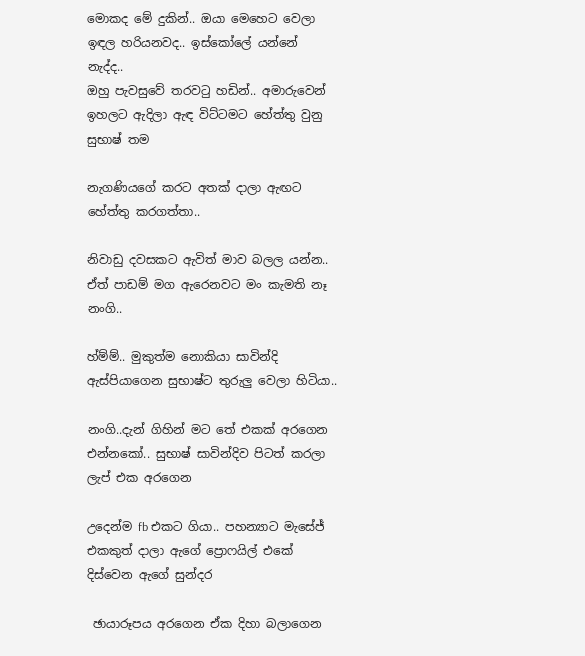මොකද මේ දුකින්.. ඔයා මෙහෙට වෙලා ඉඳල හරියනවද.. ඉස්කෝලේ යන්නේ නැද්ද..
ඔහු පැවසුවේ තරවටු හඩින්.. අමාරුවෙන් ඉහලට ඇදිලා ඇඳ විට්ටමට හේත්තු වුනු සුභාෂ් තම

නැගණියගේ කරට අතක් දාලා ඇඟට හේත්තු කරගත්තා..

නිවාඩු දවසකට ඇවිත් මාව බලල යන්න.. ඒත් පාඩම් මග ඇරෙනවට මං කැමති නෑ නංගි..

හ්ම්ම්.. මුකුත්ම නොකියා සාවින්දි ඇස්පියාගෙන සුභාෂ්ට තුරුලු වෙලා හිටියා..

නංගි..දැන් ගිහින් මට තේ එකක් අරගෙන එන්නකෝ.. සුභාෂ් සාවින්දිව පිටත් කරලා ලැප් එක අරගෙන

උදෙන්ම fb එකට ගියා.. පහන්‍යාට මැසේජ් එකකුත් දාලා ඇගේ ප්‍රොෆයිල් එකේ දිස්වෙන ඇගේ සුන්දර

 ඡායාරූපය අරගෙන ඒක දිහා බලාගෙන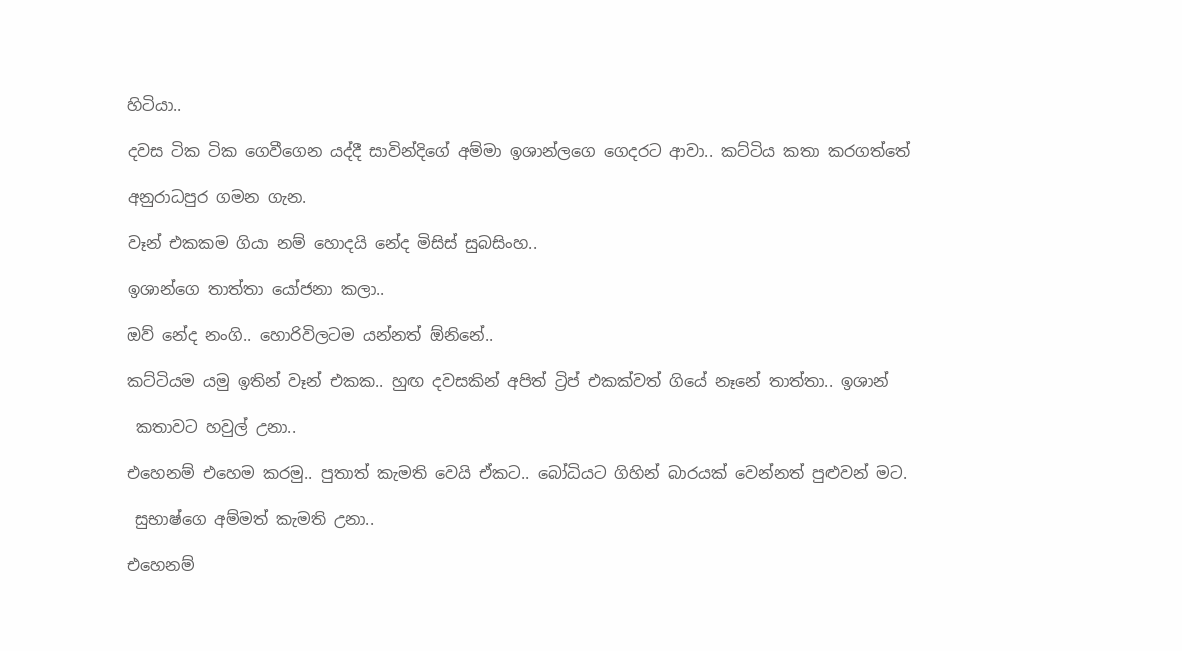හිටියා..

දවස ටික ටික ගෙවීගෙන යද්දී සාවින්දිගේ අම්මා ඉශාන්ලගෙ ගෙදරට ආවා.. කට්ටිය කතා කරගත්තේ

අනුරාධපුර ගමන ගැන.

වෑන් එකකම ගියා නම් හොදයි නේද මිසිස් සුබසිංහ..

ඉශාන්ගෙ තාත්තා යෝජනා කලා..

ඔව් නේද නංගි.. හොරිවිලටම යන්නත් ඕනිනේ..

කට්ටියම යමු ඉතින් වෑන් එකක.. හුඟ දවසකින් අපිත් ට්‍රිප් එකක්වත් ගියේ නෑනේ තාත්තා.. ඉශාන්

 කතාවට හවුල් උනා..

එහෙනම් එහෙම කරමු.. පුතාත් කැමති වෙයි ඒකට.. බෝධියට ගිහින් බාරයක් වෙන්නත් පුළුවන් මට.

 සුභාෂ්ගෙ අම්මත් කැමති උනා..

එහෙනම්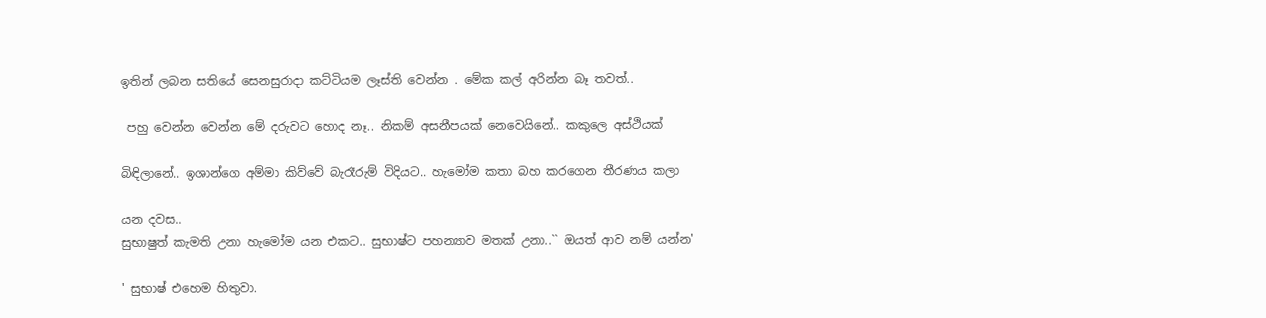ඉතින් ලබන සතියේ සෙනසුරාදා කට්ටියම ලෑස්ති වෙන්න . මේක කල් අරින්න බෑ තවත්..

 පහු වෙන්න වෙන්න මේ දරුවට හොද නෑ.. නිකම් අසනීපයක් නෙවෙයිනේ.. කකුලෙ අස්ථියක්

බිඳිලානේ.. ඉශාන්ගෙ අම්මා කිව්වේ බැරෑරුම් විදියට.. හැමෝම කතා බහ කරගෙන තීරණය කලා

යන දවස..
සුභාෂුත් කැමති උනා හැමෝම යන එකට.. සුභාෂ්ට පහන්‍යාව මතක් උනා..`` ඔයත් ආව නම් යන්න'

' සුභාෂ් එහෙම හිතුවා.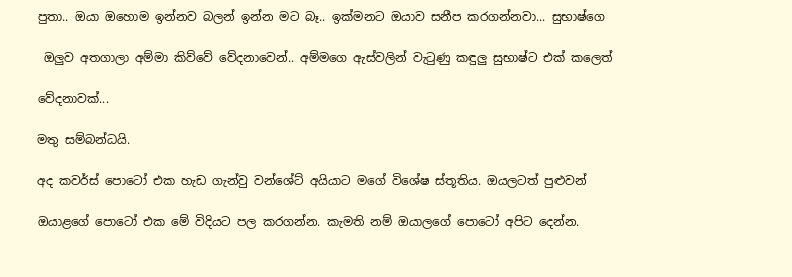පුතා.. ඔයා ඔහොම ඉන්නව බලන් ඉන්න මට බෑ.. ඉක්මනට ඔයාව සනීප කරගන්නවා... සුභාෂ්ගෙ

 ඔලුව අතගාලා අම්මා කිව්වේ වේදනාවෙන්.. අම්මගෙ ඇස්වලින් වැටුණු කඳුලු සුභාෂ්ට එක් කලෙත්

වේදනාවක්...

මතු සම්බන්ධයි.

අද කවර්ස් පොටෝ එක හැඩ ගැන්වු වන්ශේට් අයියාට මගේ විශේෂ ස්තූතිය. ඔයලටත් පුළුවන්

ඔයාළගේ පොටෝ එක මේ විදියට පල කරගන්න. කැමති නම් ඔයාලගේ පොටෝ අපිට දෙන්න.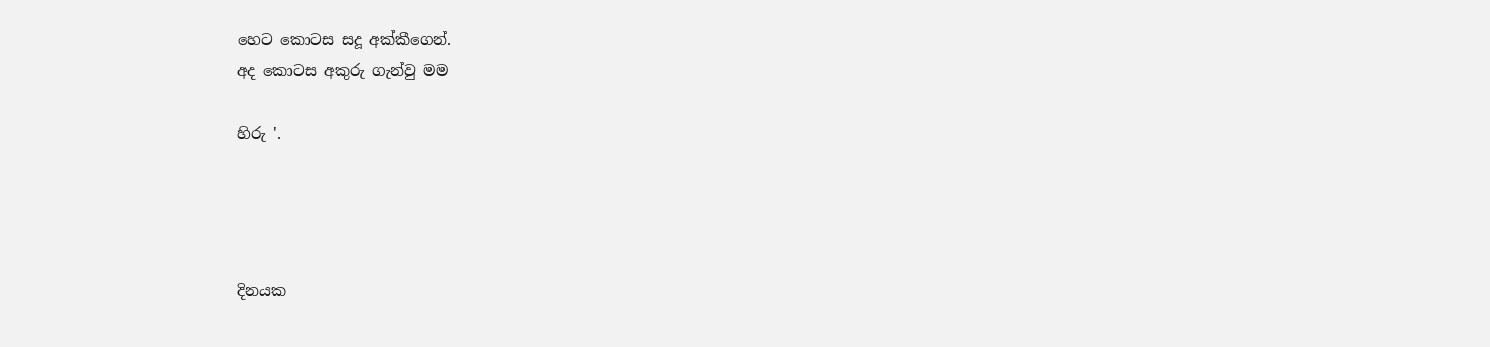හෙට කොටස සදූ අක්කීගෙන්.
අද කොටස අකුරු ගැන්වු මම

හිරු '.




දිනයක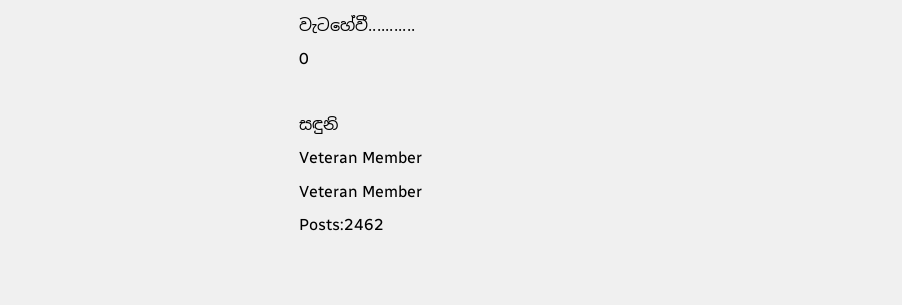වැටහේවී...........
0

සඳුනි
Veteran Member
Veteran Member
Posts:2462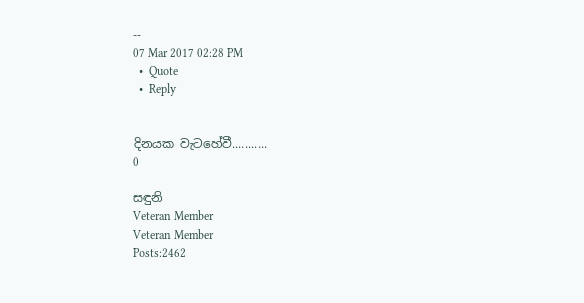--
07 Mar 2017 02:28 PM
  •  Quote
  •  Reply


දිනයක වැටහේවී...........
0

සඳුනි
Veteran Member
Veteran Member
Posts:2462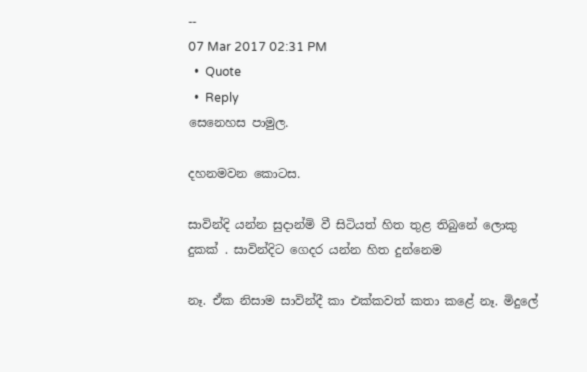--
07 Mar 2017 02:31 PM
  •  Quote
  •  Reply
සෙනෙහස පාමුල.

දහනමවන කොටස.

සාවින්දි යන්න සුදාන්මි වී සිටියත් හිත තුළ තිබුනේ ලොකු දුකක් . සාවින්දිට ගෙදර යන්න හිත දුන්නෙම

නෑ. ඒක නිසාම සාවින්දී කා එක්කවත් කතා කළේ නෑ. මිදුලේ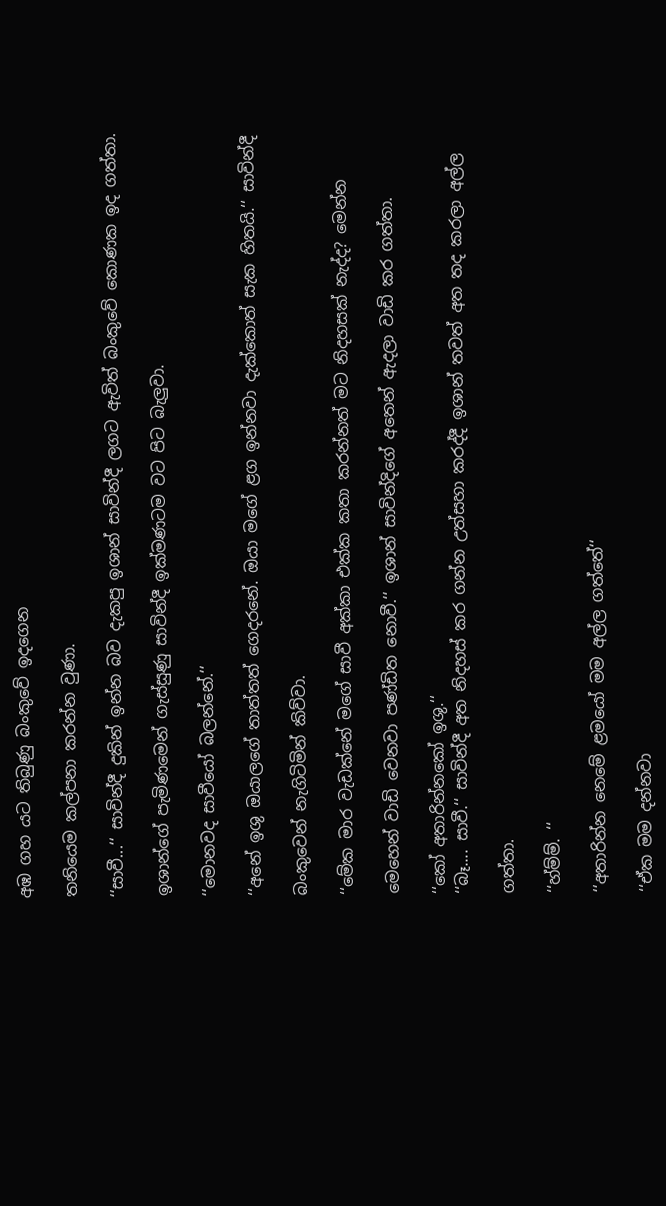අඹ ගහ යට තිබුණු බංකුවේ ඉදගෙන

තනියෙම කල්පනා කරන්න වුණා.

‘‘සාවී...‘‘ සාවින්දී දුකින් ඉන්න බව දැකපු ඉශාන් සාවින්දී ලගට ඇවිත් බංකුවේ කොණක ඉද ගත්තා.

ඉශාන්ගේ පැමිණමෙන් ගැස්සුණු සාවින්දී ඉක්මණටම වට පිට බැලුවා.

‘‘මොනවද සාවීයෝ බලන්නේ.‘‘

‘‘අනේ ඉශු ඔයාලගේ තාත්තත් ගෙදරනේ. ඔයා මගේ ළග ඉන්නවා දැක්කොත් සැක හිතයි.‘‘ සාවින්දී

බංකුවෙන් නැගිටිමින් කිව්වා.

‘‘මේක මාර වැඩක්නේ මගේ සාවී අක්කා එක්ක කතා කරන්නත් මට නිදහසක් නැද්ද? මෙන්න

මෙහෙන් වාඩි වෙනවා පණ්ඩිත නොවී.‘‘ ඉශාන් සාවින්දිගේ අතෙන් ඇදලා වාඩි කර ගත්තා.

‘‘කෝ අතාරින්නකෝ ඉශු.‘‘
‘‘බෑ.... සාවී.‘‘ සාවින්දී අත නිදහස් කර ගන්න උත්සහා කරද්දී ඉශාන් තවත් අත තද කරලා අල්ල

ගත්තා.

‘‘හ්ම්ම්. ‘‘

‘‘අතාරින්න නෙමේ ළමයෝ මම අල්ල ගත්තේ‘‘

‘‘ඒක මම දන්නවා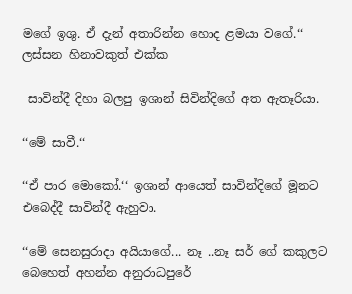මගේ ඉශු. ඒ දැන් අතාරින්න හොද ළමයා වගේ.‘‘ ලස්සන හිනාවකුත් එක්ක

 සාවින්දී දිහා බලපු ඉශාන් සිවින්දිගේ අත ඇතෑරියා.

‘‘මේ සාවී.‘‘

‘‘ඒ පාර මොකෝ.‘‘ ඉශාන් ආයෙත් සාවින්දිගේ මූනට එබෙද්දී සාවින්දී ඇහුවා.

‘‘මේ සෙනසුරාදා අයියාගේ... නෑ ..නෑ සර් ගේ කකුලට බෙහෙත් අහන්න අනුරාධපුරේ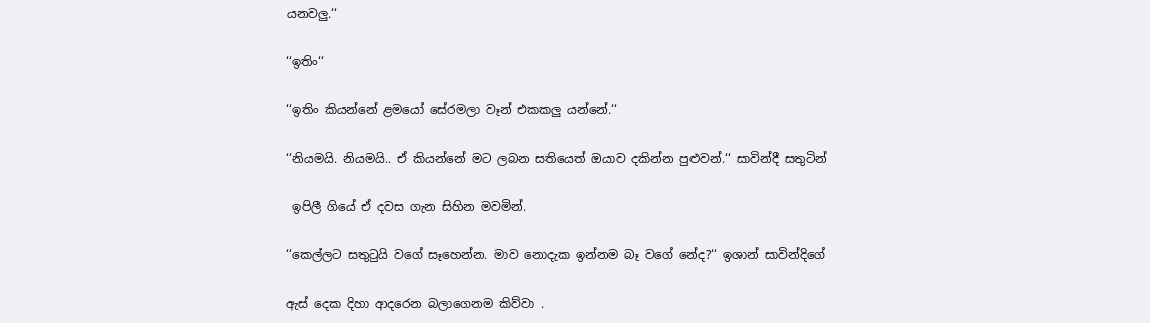යනවලු.‘‘

‘‘ඉතිං‘‘

‘‘ඉතිං කියන්නේ ළමයෝ සේරමලා වෑන් එකකලු යන්නේ.‘‘

‘‘නියමයි. නියමයි.. ඒ කියන්නේ මට ලබන සතියෙත් ඔයාව දකින්න පුළුවන්.‘‘ සාවින්දී සතුටින්

 ඉපිලී ගියේ ඒ දවස ගැන සිහින මවමින්.

‘‘කෙල්ලට සතුටුයි වගේ සෑහෙන්න. මාව නොදැක ඉන්නම බෑ වගේ නේද?‘‘ ඉශාන් සාවින්දිගේ

ඇස් දෙක දිහා ආදරෙන බලාගෙනම කිව්වා .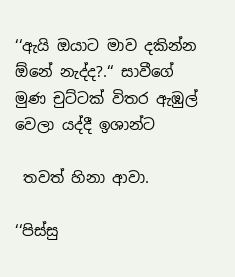‘‘ඇයි ඔයාට මාව දකින්න ඕනේ නැද්ද?.‘‘ සාවීගේ මුණ චුට්ටක් විතර ඇඹුල් වෙලා යද්දී ඉශාන්ට

 තවත් හිනා ආවා.

‘‘පිස්සු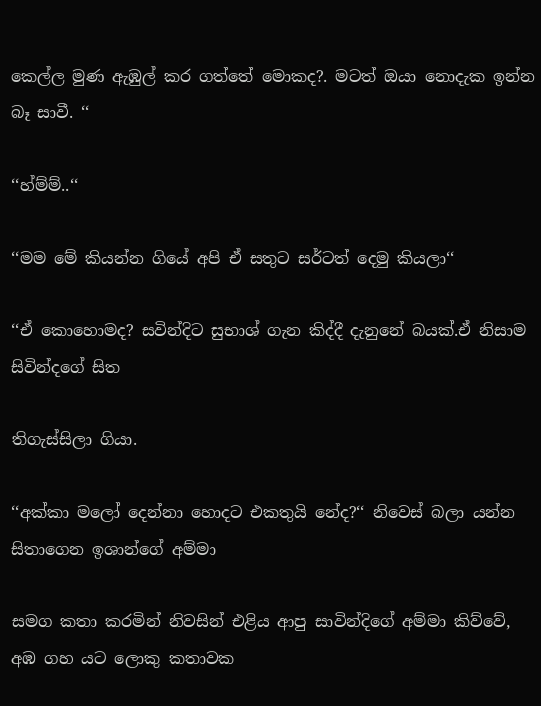කෙල්ල මුණ ඇඹුල් කර ගත්තේ මොකද?. මටත් ඔයා නොදැක ඉන්න බෑ සාවී. ‘‘

‘‘හ්ම්ම්..‘‘

‘‘මම මේ කියන්න ගියේ අපි ඒ සතුට සර්ටත් දෙමු කියලා‘‘

‘‘ඒ කොහොමද? සවින්දිට සුභාශ් ගැන කිද්දී දැනුනේ බයක්.ඒ නිසාම සිවින්දගේ සිත

තිගැස්සිලා ගියා.

‘‘අක්කා මලෝ දෙන්නා හොදට එකතුයි නේද?‘‘ නිවෙස් බලා යන්න සිතාගෙන ඉශාන්ගේ අම්මා

සමග කතා කරමින් නිවසින් එළිය ආපු සාවින්දිගේ අම්මා කිව්වේ, අඹ ගහ යට ලොකු කතාවක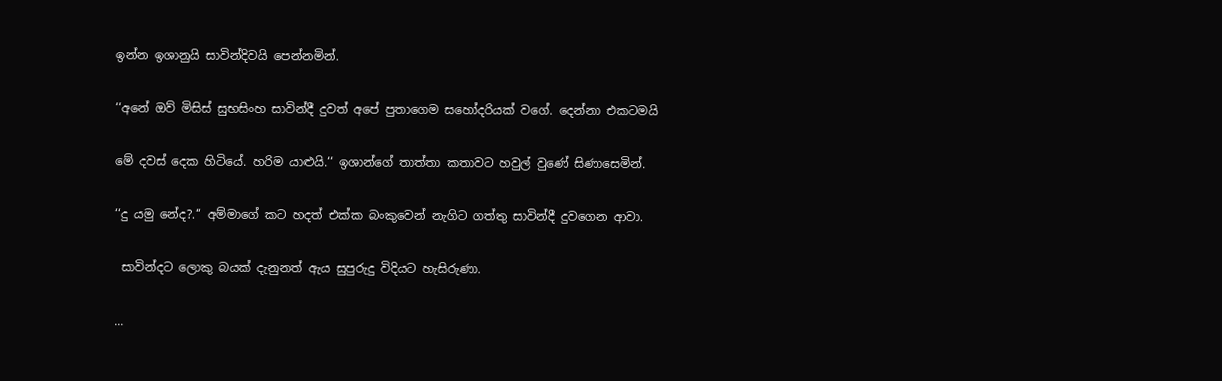ඉන්න ඉශානුයි සාවින්දිවයි පෙන්නමින්.

‘‘අනේ ඔව් මිසිස් සුභසිංහ සාවින්දී දුවත් අපේ පුතාගෙම සහෝදරියක් වගේ. දෙන්නා එකටමයි

මේ දවස් දෙක හිටියේ. හරිම යාළුයි.‘‘ ඉශාන්ගේ තාත්තා කතාවට හවුල් වුණේ සිණාසෙමින්.

‘‘දු යමු නේද?.‘‘ අම්මාගේ කට හදත් එක්ක බංකුවෙන් නැගිට ගත්තු සාවින්දී දුවගෙන ආවා.

 සාවින්දට ලොකු බයක් දැනුනත් ඇය සුපුරුදු විදියට හැසිරුණා.

...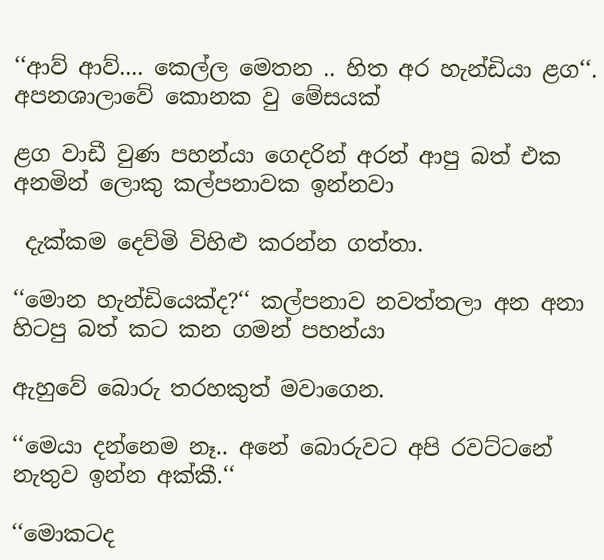‘‘ආව් ආව්.... කෙල්ල මෙතන .. හිත අර හැන්ඩියා ළග‘‘. අපනශාලාවේ කොනක වු මේසයක්

ළග වාඩී වුණ පහන්යා ගෙදරින් අරන් ආපු බත් එක අනමින් ලොකු කල්පනාවක ඉන්නවා

 දැක්කම දෙව්මි විහිළු කරන්න ගත්තා.

‘‘මොන හැන්ඩියෙක්ද?‘‘ කල්පනාව නවත්තලා අන අනා හිටපු බත් කට කන ගමන් පහන්යා

ඇහුවේ බොරු තරහකුත් මවාගෙන.

‘‘මෙයා දන්නෙම නෑ.. අනේ බොරුවට අපි රවට්ටනේ නැතුව ඉන්න අක්කී.‘‘

‘‘මොකටද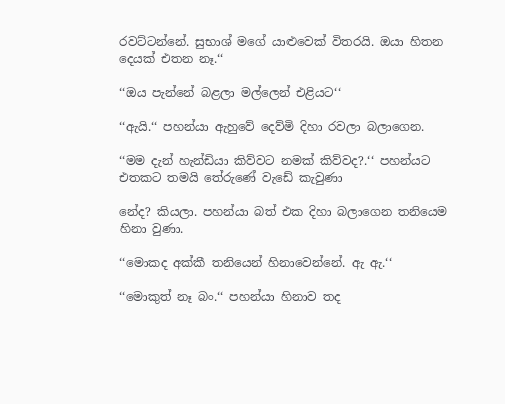රවට්ටන්නේ. සුභාශ් මගේ යාළුවෙක් විතරයි. ඔයා හිතන දෙයක් එතන නෑ.‘‘

‘‘ඔය පැන්නේ බළලා මල්ලෙන් එළියට‘‘

‘‘ඇයි.‘‘ පහන්යා ඇහුවේ දෙව්මි දිහා රවලා බලාගෙන.

‘‘මම දැන් හැන්ඩියා කිව්වට නමක් කිව්වද?.‘‘ පහන්යට එතකට තමයි තේරුණේ වැඩේ කැවුණා

නේද? කියලා. පහන්යා බත් එක දිහා බලාගෙන තනියෙම හිනා වුණා.

‘‘මොකද අක්කී තනියෙන් හිනාවෙන්නේ. ඇ ඇ.‘‘

‘‘මොකුත් නෑ බං.‘‘ පහන්යා හිනාව තද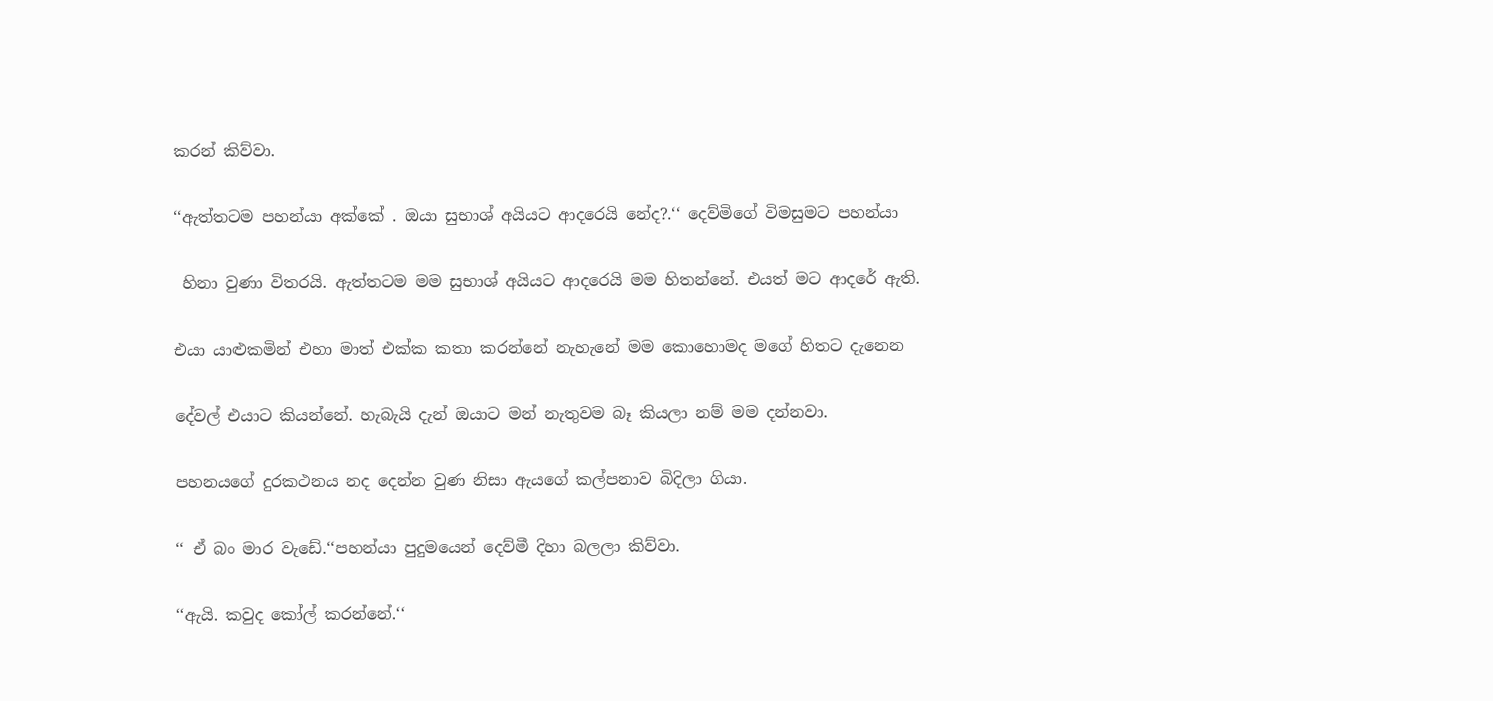කරන් කිව්වා.

‘‘ඇත්තටම පහන්යා අක්කේ . ඔයා සුභාශ් අයියට ආදරෙයි නේද?.‘‘ දෙව්මිගේ විමසුමට පහන්යා

 හිනා වුණා විතරයි. ඇත්තටම මම සුභාශ් අයියට ආදරෙයි මම හිතන්නේ. එයත් මට ආදරේ ඇති.

එයා යාළුකමින් එහා මාත් එක්ක කතා කරන්නේ නැහැනේ මම කොහොමද මගේ හිතට දැනෙන

දේවල් එයාට කියන්නේ. හැබැයි දැන් ඔයාට මන් නැතුවම බෑ කියලා නම් මම දන්නවා.

පහනයගේ දුරකථනය නද දෙන්න වුණ නිසා ඇයගේ කල්පනාව බිදිලා ගියා.

‘‘ ඒ බං මාර වැඩේ.‘‘පහන්යා පුදුමයෙන් දෙව්මී දිහා බලලා කිව්වා.

‘‘ඇයි. කවුද කෝල් කරන්නේ.‘‘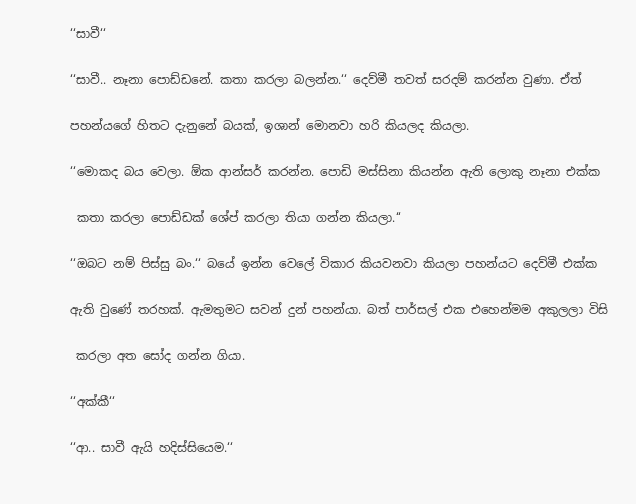‘‘සාවී‘‘

‘‘සාවී.. නෑනා පොඩ්ඩනේ. කතා කරලා බලන්න.‘‘ දෙව්මී තවත් සරදම් කරන්න වුණා. ඒත්

පහන්යගේ හිතට දැනුනේ බයක්, ඉශාන් මොනවා හරි කියලද කියලා.

‘‘මොකද බය වෙලා. ඕක ආන්සර් කරන්න. පොඩි මස්සිනා කියන්න ඇති ලොකු නෑනා එක්ක

 කතා කරලා පොඩ්ඩක් ශේප් කරලා තියා ගන්න කියලා.‘‘

‘‘ඔබට නම් පිස්සු බං.‘‘ බයේ ඉන්න වෙලේ විකාර කියවනවා කියලා පහන්යට දෙව්මී එක්ක

ඇති වුණේ තරහක්. ඇමතුමට සවන් දුන් පහන්යා. බත් පාර්සල් එක එහෙන්මම අකුලලා විසි

 කරලා අත සෝද ගන්න ගියා.

‘‘අක්කී‘‘

‘‘ආ.. සාවී ඇයි හදිස්සියෙම.‘‘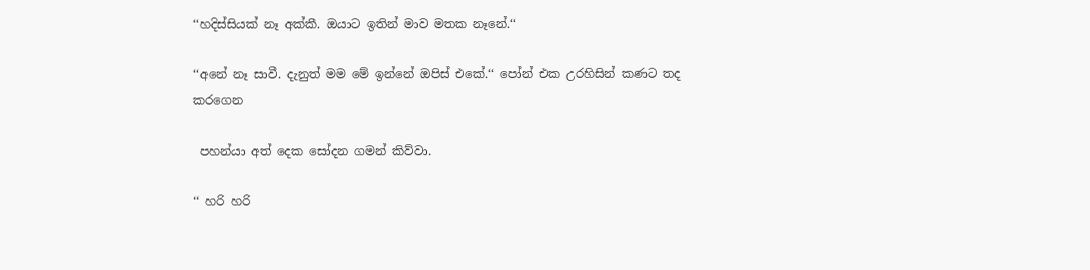‘‘හදිස්සියක් නෑ අක්කී. ඔයාට ඉතින් මාව මතක නෑනේ.‘‘

‘‘අනේ නෑ සාවී. දැනුත් මම මේ ඉන්නේ ඔපිස් එකේ.‘‘ පෝන් එක උරහිසින් කණට තද කරගෙන

 පහන්යා අත් දෙක සෝදන ගමන් කිව්වා.

‘‘ හරි හරි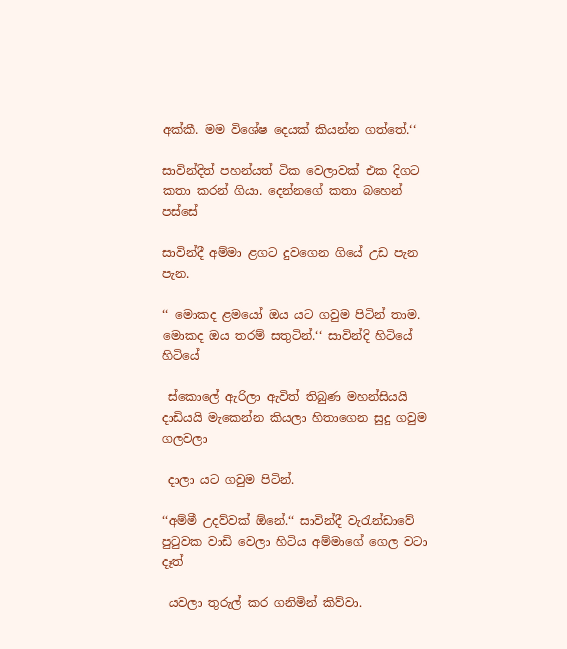අක්කී. මම විශේෂ දෙයක් කියන්න ගත්තේ.‘‘

සාවින්දිත් පහන්යත් ටික වෙලාවක් එක දිගට කතා කරන් ගියා. දෙන්නගේ කතා බහෙන් පස්සේ

සාවින්දී අම්මා ළගට දුවගෙන ගියේ උඩ පැන පැන.

‘‘ මොකද ළමයෝ ඔය යට ගවුම පිටින් තාම. මොකද ඔය තරම් සතුටින්.‘‘ සාවින්දි හිටියේ හිටියේ

 ස්කොලේ ඇරිලා ඇවිත් තිබුණ මහන්සියයි දාඩියයි මැකෙන්න කියලා හිතාගෙන සුදු ගවුම ගලවලා

 දාලා යට ගවුම පිටින්.

‘‘අම්මී උදව්වක් ඕනේ.‘‘ සාවින්දී වැරැන්ඩාවේ පුටුවක වාඩි වෙලා හිටිය අම්මාගේ ගෙල වටා දෑත්

 යවලා තුරුල් කර ගනිමින් කිව්වා.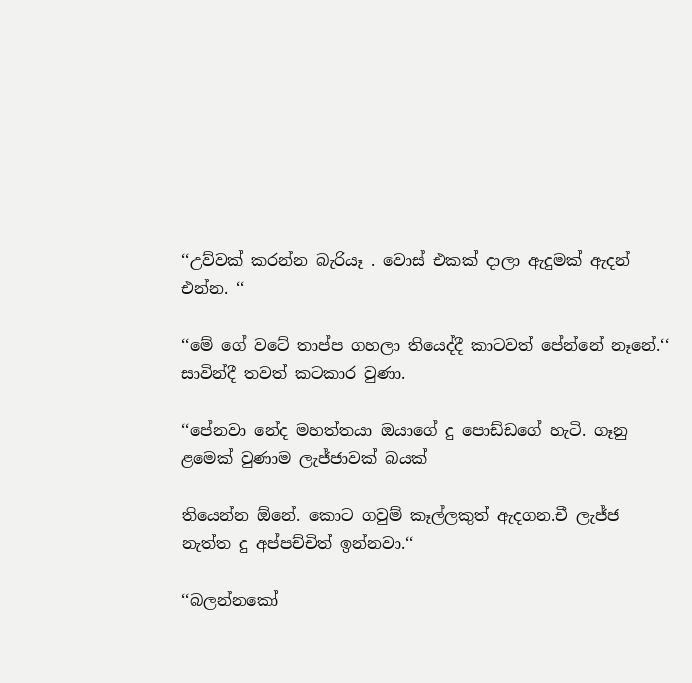‘‘උව්වක් කරන්න බැරියෑ . වොස් එකක් දාලා ඇදුමක් ඇදන් එන්න. ‘‘

‘‘මේ ගේ වටේ තාප්ප ගහලා තියෙද්දී කාටවත් පේන්නේ නෑනේ.‘‘ සාවින්දී තවත් කටකාර වුණා.

‘‘පේනවා නේද මහත්තයා ඔයාගේ දු පොඩ්ඩගේ හැටි. ගෑනු ළමෙක් වුණාම ලැජ්ජාවක් බයක්

තියෙන්න ඕනේ. කොට ගවුම් කෑල්ලකුත් ඇදගන.චී ලැජ්ජ නැත්ත දු අප්පච්චිත් ඉන්නවා.‘‘

‘‘බලන්නකෝ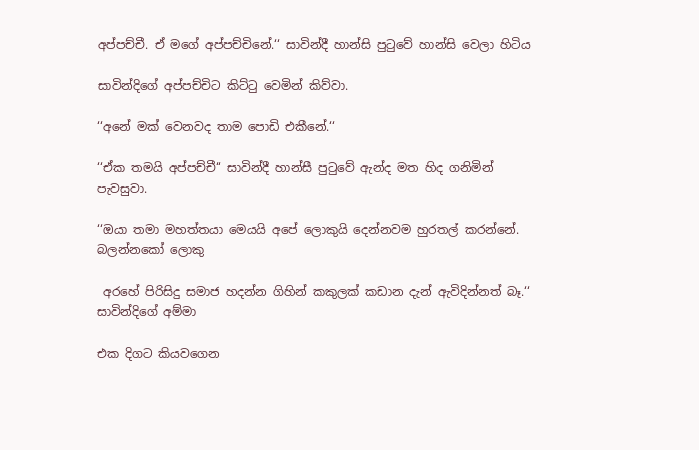අප්පච්චී. ඒ මගේ අප්පච්චිනේ.‘‘ සාවින්දී හාන්සි පුටුවේ හාන්සි වෙලා හිටිය

සාවින්දිගේ අප්පච්චිට කිට්ටු වෙමින් කිව්වා.

‘‘අනේ මක් වෙනවද තාම පොඩි එකීනේ.‘‘

‘‘ඒක තමයි අප්පච්චී‘‘ සාවින්දී හාන්සී පුටුවේ ඇන්ද මත හිද ගනිමින් පැවසුවා.

‘‘ඔයා තමා මහත්තයා මෙයයි අපේ ලොකුයි දෙන්නවම හුරතල් කරන්නේ. බලන්නකෝ ලොකු

 අරහේ පිරිසිදු සමාජ හදන්න ගිහින් කකුලක් කඩාන දැන් ඇවිදින්නත් බෑ.‘‘ සාවින්දිගේ අම්මා

එක දිගට කියවගෙන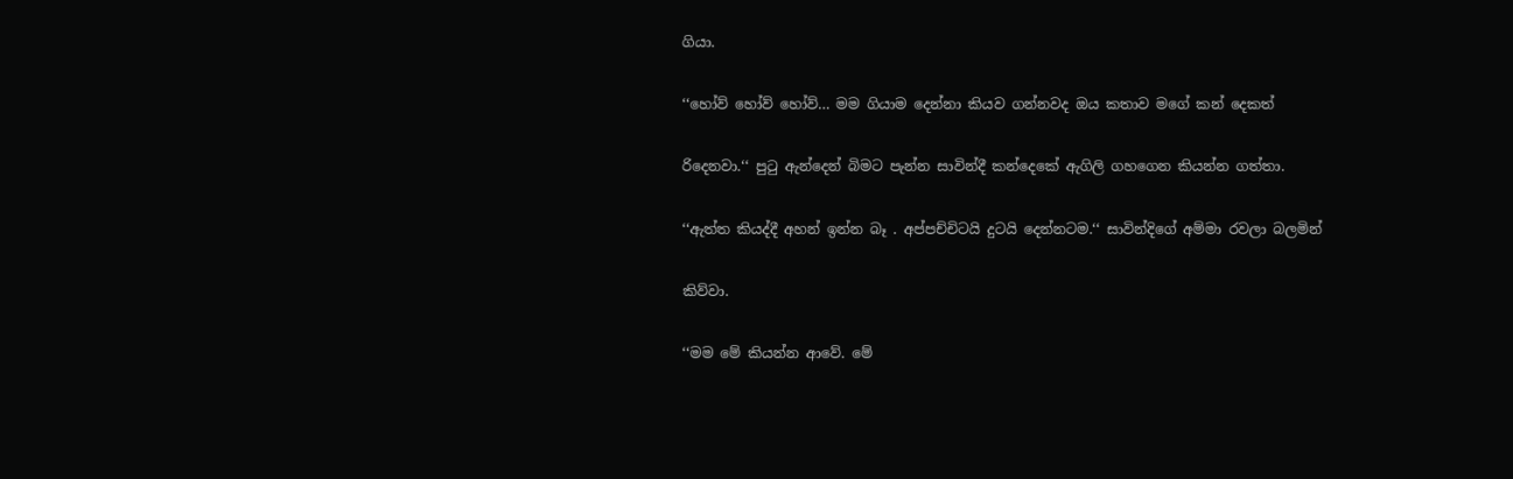ගියා.

‘‘හෝව් හෝව් හෝව්... මම ගියාම දෙන්නා කියව ගන්නවද ඔය කතාව මගේ කන් දෙකත්

රිදෙනවා.‘‘ පුටු ඇන්දෙන් බිමට පැන්න සාවින්දී කන්දෙකේ ඇගිලි ගහගෙන කියන්න ගත්තා.

‘‘ඇත්ත කියද්දී අහන් ඉන්න බෑ . අප්පච්චිටයි දුටයි දෙන්නටම.‘‘ සාවින්දිගේ අම්මා රවලා බලමින්

කිව්වා.

‘‘මම මේ කියන්න ආවේ. මේ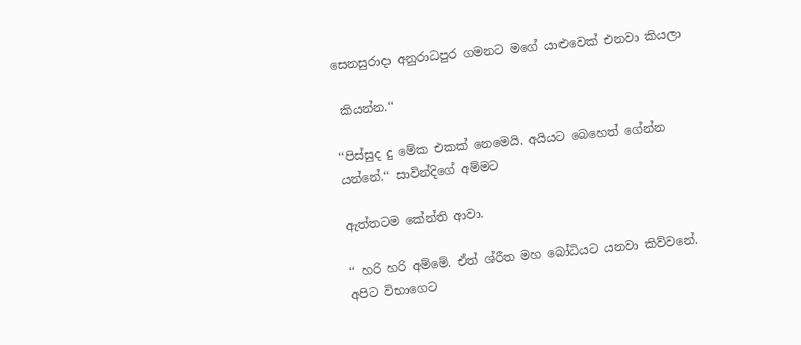සෙනසුරාදා අනුරාධපුර ගමනට මගේ යාළුවෙක් එනවා කියලා

 කියන්න.‘‘

‘‘පිස්සුද දු මේක එකක් නෙමෙයි. අයියට බෙහෙත් ගේන්න යන්නේ.‘‘ සාවින්දිගේ අම්මට

ඇත්තටම කේන්ති ආවා.

‘‘ හරි හරි අම්මේ. ඒත් ශ්රීත මහ බෝධියට යනවා කිව්වනේ. අපිට විභාගෙට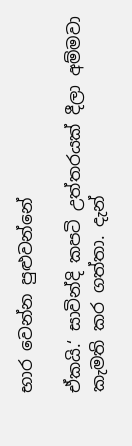භාර වෙන්න පුළුවන්නේ

ඒකයි.‘ සාවින්දි කපටි උත්තරයක් දීලා අම්මවා කැමති කර ගත්තා. දැන්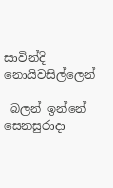සාවින්දි නොයිවසිල්ලෙන්

 බලන් ඉන්නේ සෙනසුරාදා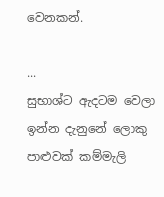වෙනකන්.

...
සුභාශ්ට ඇදටම වෙලා ඉන්න දැනුනේ ලොකු පාළුවක් කම්මැලි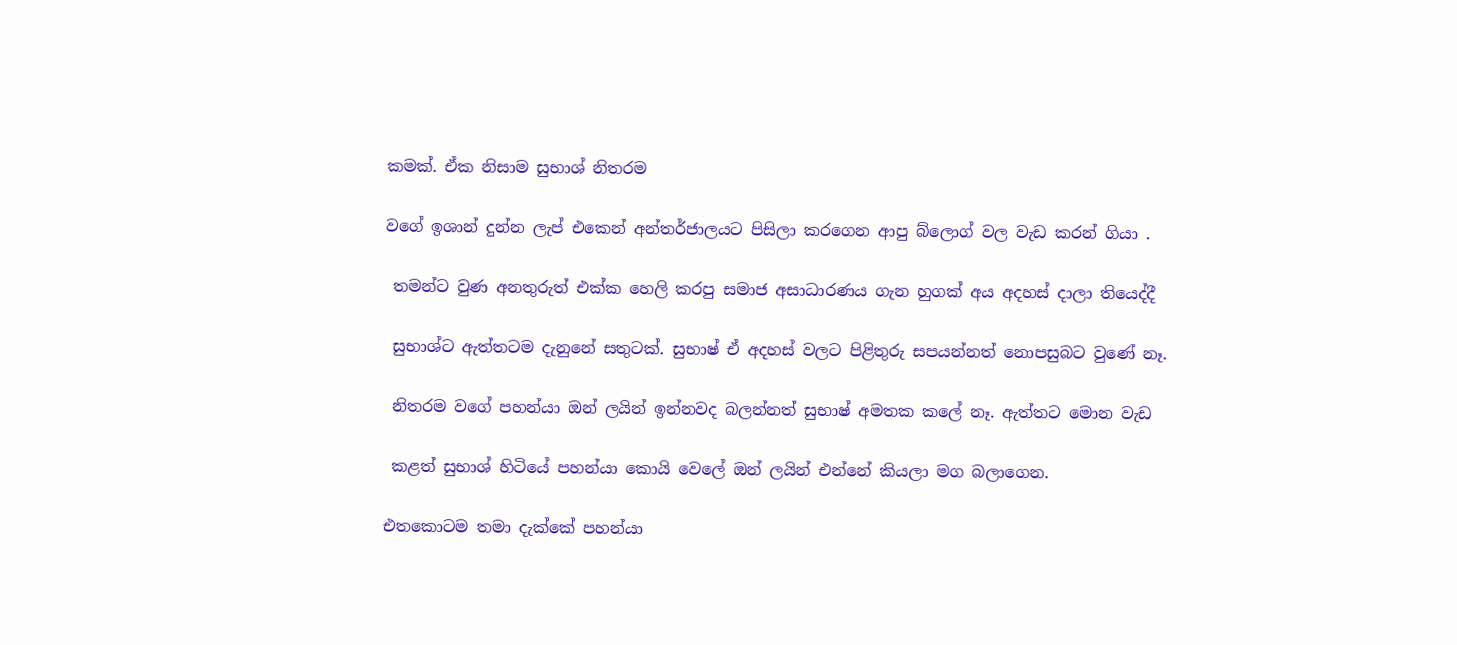කමක්. ඒක නිසාම සුභාශ් නිතරම

වගේ ඉශාන් දුන්න ලැප් එකෙන් අන්තර්ජාලයට පිසිලා කරගෙන ආපු බ්ලොග් වල වැඩ කරන් ගියා .

 තමන්ට වුණ අනතුරුත් එක්ක හෙලි කරපු සමාජ අසාධාරණය ගැන හුගක් අය අදහස් දාලා තියෙද්දී

 සුභාශ්ට ඇත්තටම දැනුනේ සතුටක්. සුභාෂ් ඒ අදහස් වලට පිළිතුරු සපයන්නත් නොපසුබට වුණේ නෑ.

 නිතරම වගේ පහන්යා ඔන් ලයින් ඉන්නවද බලන්නත් සුභාෂ් අමතක කලේ නෑ. ඇත්තට මොන වැඩ

 කළත් සුභාශ් හිටියේ පහන්යා කොයි වෙලේ ඔන් ලයින් එන්නේ කියලා මග බලාගෙන.

එතකොටම තමා දැක්කේ පහන්යා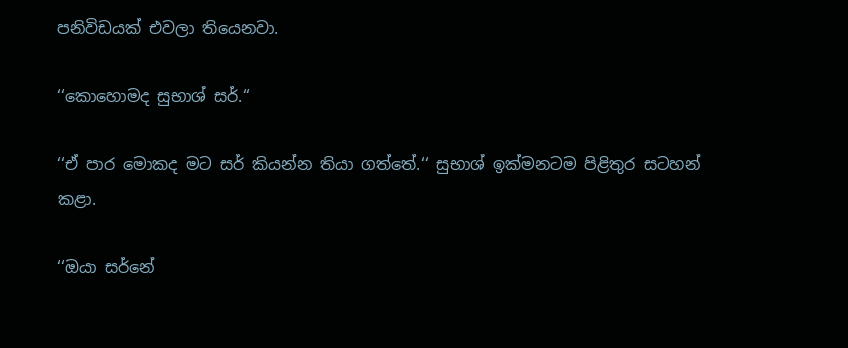පනිවිඩයක් එවලා තියෙනවා.

‘‘කොහොමද සුභාශ් සර්.‘‘

‘‘ඒ පාර මොකද මට සර් කියන්න තියා ගත්තේ.‘‘ සුභාශ් ඉක්මනටම පිළිතුර සටහන් කළා.

‘‘ඔයා සර්නේ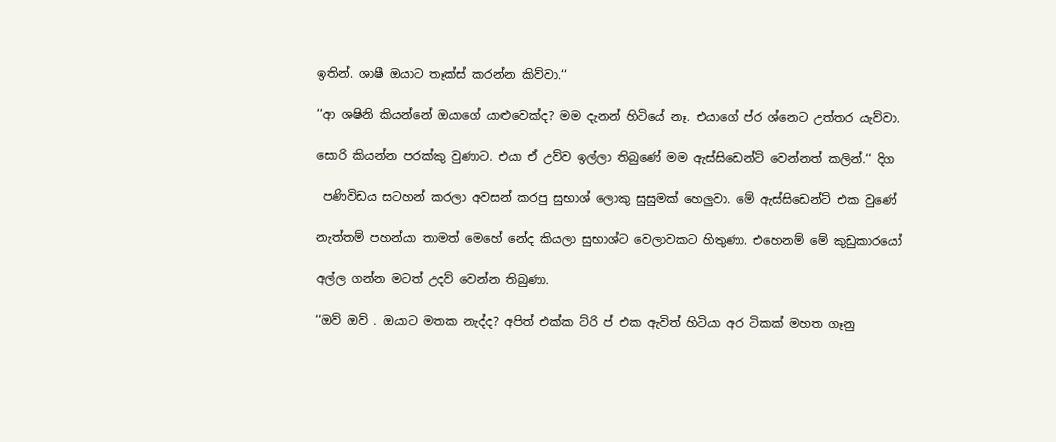ඉතින්. ශාෂී ඔයාට තෑක්ස් කරන්න කිව්වා.‘‘

‘‘ආ ශෂිනි කියන්නේ ඔයාගේ යාළුවෙක්ද? මම දැනන් හිටියේ නෑ. එයාගේ ප්ර ශ්නෙට උත්තර යැව්වා.

සොරි කියන්න පරක්කු වුණාට. එයා ඒ උව්ව ඉල්ලා තිබුණේ මම ඇස්සිඩෙන්ට් වෙන්නත් කලින්.‘‘ දිග

 පණිවිඩය සටහන් කරලා අවසන් කරපු සුභාශ් ලොකු සුසුමක් හෙලුවා. මේ ඇස්සිඩෙන්ට් එක වුණේ

නැත්තම් පහන්යා තාමත් මෙහේ නේද කියලා සුභාශ්ට වෙලාවකට හිතුණා. එහෙනම් මේ කුඩුකාරයෝ

අල්ල ගන්න මටත් උදව් වෙන්න තිබුණා.

‘‘ඔව් ඔව් . ඔයාට මතක නැද්ද? අපිත් එක්ක ට්රි ප් එක ඇවිත් හිටියා අර ටිකක් මහත ගෑනු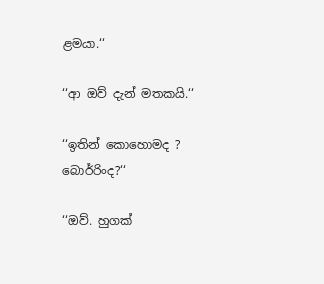ළමයා.‘‘

‘‘ආ ඔව් දැන් මතකයි.‘‘

‘‘ඉතින් කොහොමද ? බොර්රිංද?‘‘

‘‘ඔව්. හුගක්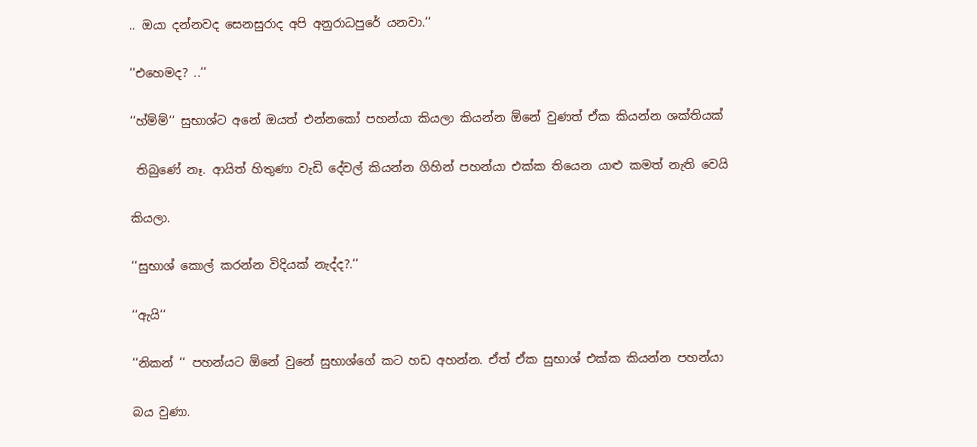.. ඔයා දන්නවද සෙනසුරාද අපි අනුරාධපුරේ යනවා.‘‘

‘‘එහෙමද? ..‘‘

‘‘හ්ම්ම්‘‘ සුභාශ්ට අනේ ඔයත් එන්නකෝ පහන්යා කියලා කියන්න ඕනේ වුණත් ඒක කියන්න ශක්තියක්

 තිබුණේ නෑ. ආයිත් හිතුණා වැඩි දේවල් කියන්න ගිහින් පහන්යා එක්ක තියෙන යාළු කමත් නැති වෙයි

කියලා.

‘‘සුභාශ් කොල් කරන්න විදියක් නැද්ද?.‘‘

‘‘ඇයි‘‘

‘‘නිකන් ‘‘ පහන්යට ඕනේ වුනේ සුභාශ්ගේ කට හඩ අහන්න. ඒත් ඒක සුභාශ් එක්ක කියන්න පහන්යා

බය වුණා.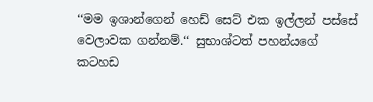‘‘මම ඉශාන්ගෙන් හෙඩ් සෙට් එක ඉල්ලන් පස්සේ වෙලාවක ගන්නම්.‘‘ සුභාශ්ටත් පහන්යගේ කටහඩ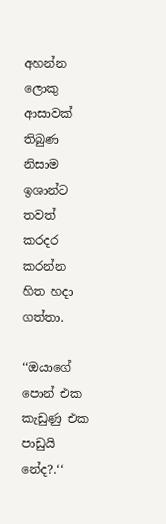අහන්න ලොකු ආසාවක් තිබුණ නිසාම ඉශාන්ට තවත් කරදර කරන්න හිත හදා ගත්තා.

‘‘ඔයාගේ පොන් එක කැඩුණු එක පාඩුයි නේද?.‘‘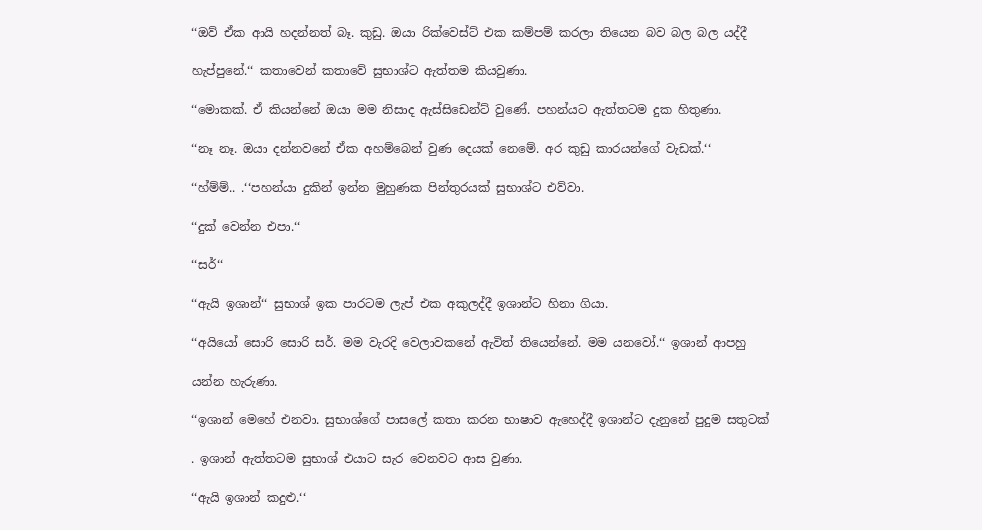‘‘ඔව් ඒක ආයි හදන්නත් බෑ. කුඩු. ඔයා රික්වෙස්ට් එක කම්පම් කරලා තියෙන බව බල බල යද්දී

හැප්පුනේ.‘‘ කතාවෙන් කතාවේ සුභාශ්ට ඇත්තම කියවුණා.

‘‘මොකක්. ඒ කියන්නේ ඔයා මම නිසාද ඇස්සිඩෙන්ට් වුණේ. පහන්යට ඇත්තටම දුක හිතුණා.

‘‘නෑ නෑ. ඔයා දන්නවනේ ඒක අහම්බෙන් වුණ දෙයක් නෙමේ. අර කුඩු කාරයන්ගේ වැඩක්.‘‘

‘‘හ්ම්ම්.. .‘‘පහන්යා දුකින් ඉන්න මුහුණක පින්තුරයක් සුභාශ්ට එව්වා.

‘‘දුක් වෙන්න එපා.‘‘

‘‘සර්‘‘

‘‘ඇයි ඉශාන්‘‘ සුභාශ් ඉක පාරටම ලැප් එක අකුලද්දී ඉශාන්ට හිනා ගියා.

‘‘අයියෝ සොරි සොරි සර්. මම වැරදි වෙලාවකනේ ඇවිත් තියෙන්නේ. මම යනවෝ.‘‘ ඉශාන් ආපහු

යන්න හැරුණා.

‘‘ඉශාන් මෙහේ එනවා. සුභාශ්ගේ පාසලේ කතා කරන භාෂාව ඇහෙද්දී ඉශාන්ට දැනුනේ පුදුම සතුටක්

. ඉශාන් ඇත්තටම සුභාශ් එයාට සැර වෙනවට ආස වුණා.

‘‘ඇයි ඉශාන් කදුළු.‘‘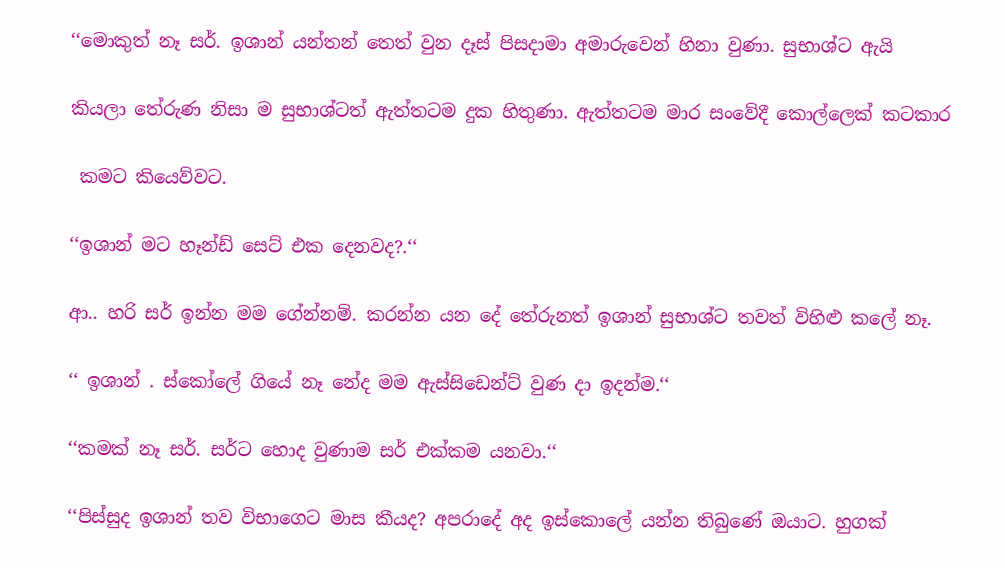‘‘මොකුත් නෑ සර්. ඉශාන් යන්තන් තෙත් වුන දෑස් පිසදාමා අමාරුවෙන් හිනා වුණා. සුභාශ්ට ඇයි

කියලා තේරුණ නිසා ම සුභාශ්ටත් ඇත්තටම දුක හිතුණා. ඇත්තටම මාර සංවේදී කොල්ලෙක් කටකාර

 කමට කියෙව්වට.

‘‘ඉශාන් මට හෑන්ඩ් සෙට් එක දෙනවද?.‘‘

ආ.. හරි සර් ඉන්න මම ගේන්නම්. කරන්න යන දේ තේරුනත් ඉශාන් සුභාශ්ට තවත් විහිළු කලේ නෑ.

‘‘ ඉශාන් . ස්කෝලේ ගියේ නෑ නේද මම ඇස්සිඩෙන්ට් වුණ දා ඉදන්ම.‘‘

‘‘කමක් නෑ සර්. සර්ට හොද වුණාම සර් එක්කම යනවා.‘‘

‘‘පිස්සුද ඉශාන් තව විභාගෙට මාස කීයද? අපරාදේ අද ඉස්කොලේ යන්න තිබුණේ ඔයාට. හුගක්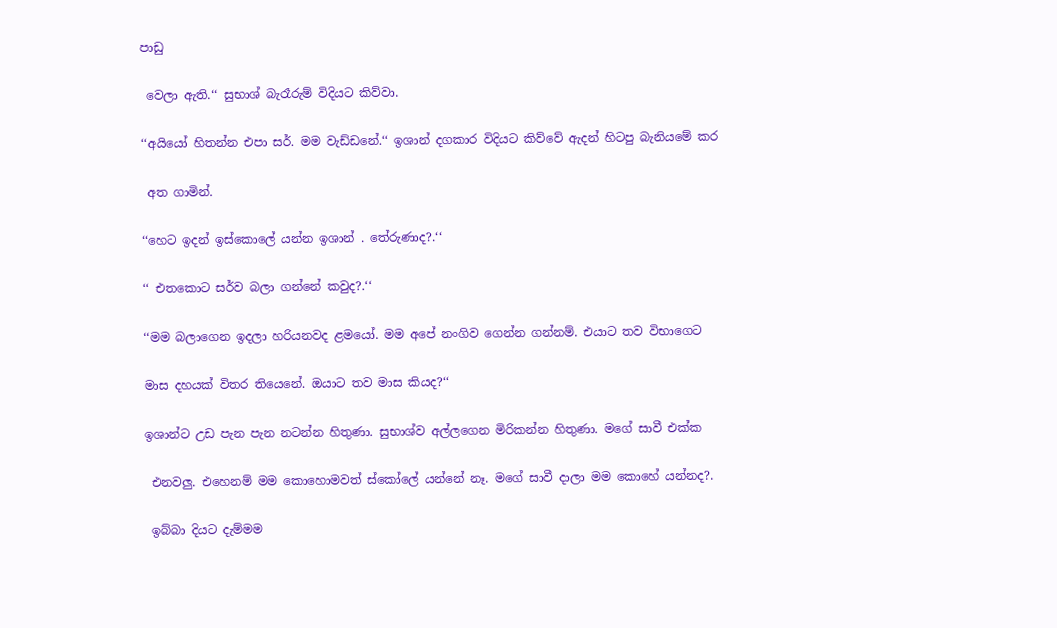පාඩු

 වෙලා ඇති.‘‘ සුභාශ් බැරෑරුම් විදියට කිව්වා.

‘‘අයියෝ හිතන්න එපා සර්. මම වැඩ්ඩනේ.‘‘ ඉශාන් දගකාර විදියට කිව්වේ ඇදන් හිටපු බැනියමේ කර

 අත ගාමින්.

‘‘හෙට ඉදන් ඉස්කොලේ යන්න ඉශාන් . තේරුණාද?.‘‘

‘‘ එතකොට සර්ව බලා ගන්නේ කවුද?.‘‘

‘‘මම බලාගෙන ඉදලා හරියනවද ළමයෝ. මම අපේ නංගිව ගෙන්න ගන්නම්. එයාට තව විභාගෙට

මාස දහයක් විතර තියෙනේ. ඔයාට තව මාස කියද?‘‘

ඉශාන්ට උඩ පැන පැන නටන්න හිතුණා. සුභාශ්ව අල්ලගෙන මිරිකන්න හිතුණා. මගේ සාවී එක්ක

 එනවලු. එහෙනම් මම කොහොමවත් ස්කෝලේ යන්නේ නෑ. මගේ සාවී දාලා මම කොහේ යන්නද?.

 ඉබ්බා දියට දැම්මම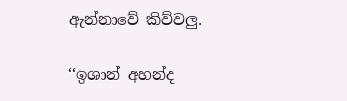ඇන්නාවේ කිව්වලු.

‘‘ඉශාන් අහන්ද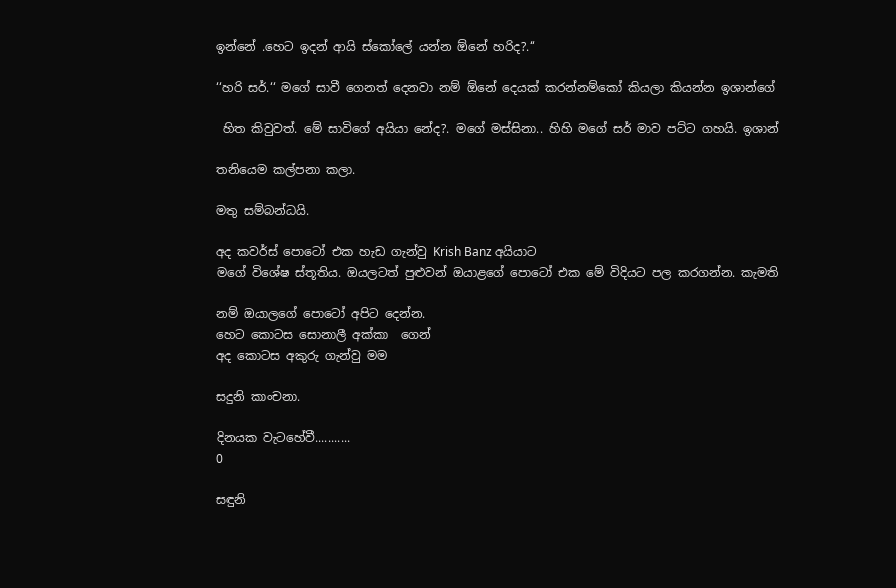ඉන්නේ .හෙට ඉදන් ආයි ස්කෝලේ යන්න ඕනේ හරිද?.‘‘

‘‘හරි සර්.‘‘ මගේ සාවී ගෙනත් දෙනවා නම් ඕනේ දෙයක් කරන්නම්කෝ කියලා කියන්න ඉශාන්ගේ

 හිත කිවුවත්. මේ සාවිගේ අයියා නේද?. මගේ මස්සිනා.. හිහි මගේ සර් මාව පට්ට ගහයි. ඉශාන්

තනියෙම කල්පනා කලා.

මතු සම්බන්ධයි.

අද කවර්ස් පොටෝ එක හැඩ ගැන්වු Krish Banz අයියාට
මගේ විශේෂ ස්තූතිය. ඔයලටත් පුළුවන් ඔයාළගේ පොටෝ එක මේ විදියට පල කරගන්න. කැමති

නම් ඔයාලගේ පොටෝ අපිට දෙන්න.
හෙට කොටස සොනාලී අක්කා  ගෙන්
අද කොටස අකුරු ගැන්වු මම

සදුනි කාංචනා.

දිනයක වැටහේවී...........
0

සඳුනි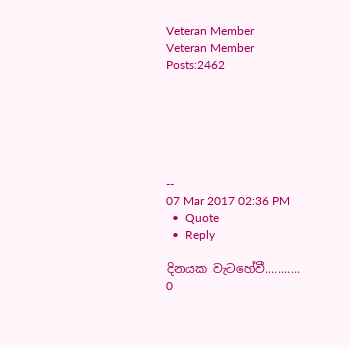Veteran Member
Veteran Member
Posts:2462






--
07 Mar 2017 02:36 PM
  •  Quote
  •  Reply

දිනයක වැටහේවී...........
0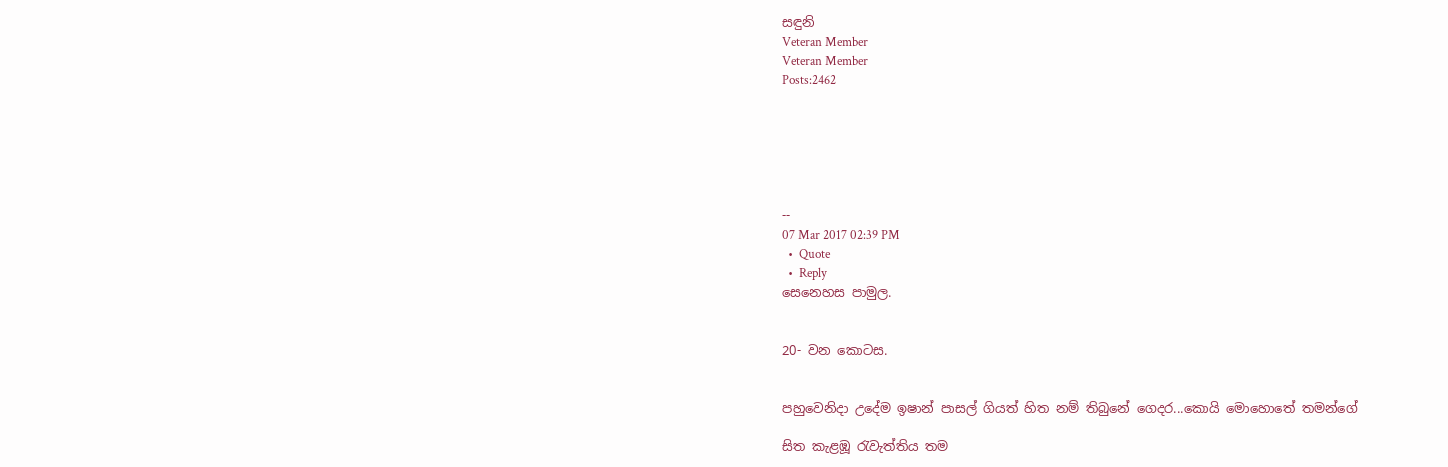සඳුනි
Veteran Member
Veteran Member
Posts:2462






--
07 Mar 2017 02:39 PM
  •  Quote
  •  Reply
සෙනෙහස පාමුල.


20- වන කොටස.


පහුවෙනිදා උදේම ඉෂාන් පාසල් ගියත් හිත නම් තිබුනේ ගෙදර...කොයි මොහොතේ තමන්ගේ

සිත කැළඹූ රැවැත්තිය තම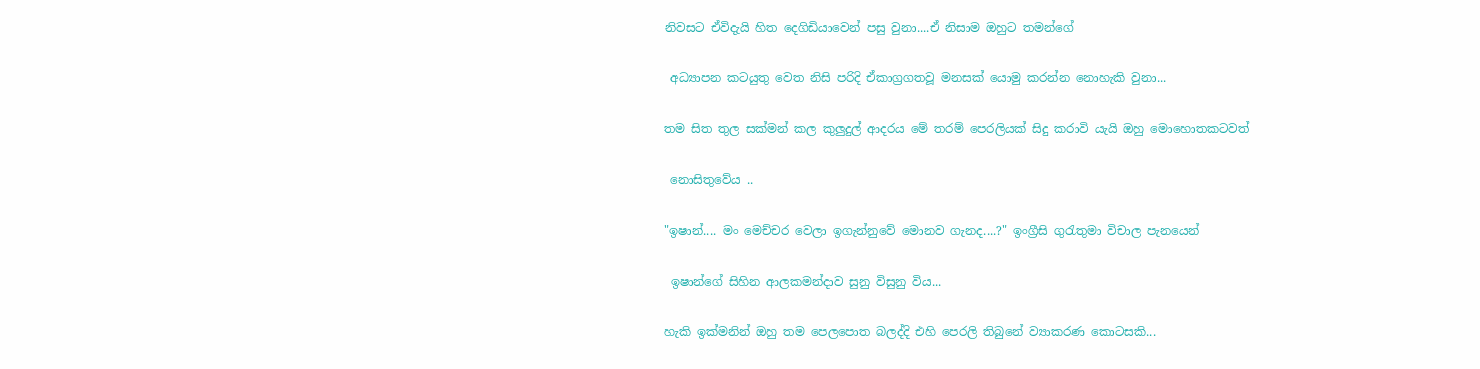නිවසට ඒවිදැයි හිත දෙගිඩියාවෙන් පසු වුනා....ඒ නිසාම ඔහුට තමන්ගේ

 අධ්‍යාපන කටයුතු වෙත නිසි පරිදි ඒකාග්‍රගතවූ මනසක් යොමු කරන්න නොහැකි වුනා...

තම සිත තුල සක්මන් කල කුලුදුල් ආදරය මේ තරම් පෙරලියක් සිදු කරාවි යැයි ඔහු මොහොතකටවත්

 නොසිතුවේය ..

"ඉෂාන්.... මං මෙච්චර වෙලා ඉගැන්නුවේ මොනව ගැනද....?" ඉංග්‍රීසි ගුරැතුමා විචාල පැනයෙන්

 ඉෂාන්ගේ සිහින ආලකමන්දාව සුනු විසුනු විය...

හැකි ඉක්මනින් ඔහු තම පෙලපොත බලද්දි එහි පෙරලි තිබුනේ ව්‍යාකරණ කොටසකි...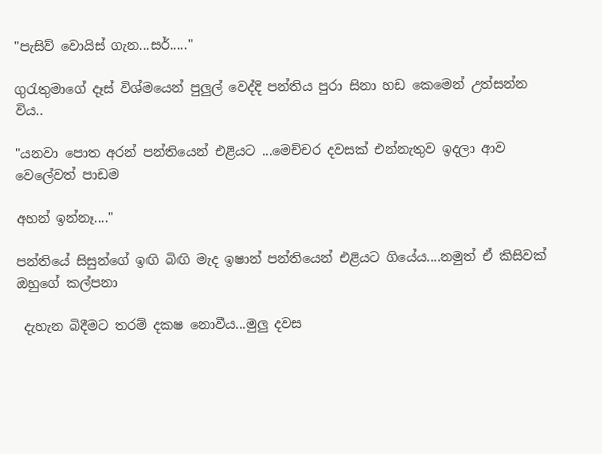"පැසිව් වොයිස් ගැන...සර්....."

ගුරැතුමාගේ දෑස් විශ්මයෙන් පුලුල් වෙද්දි පන්තිය පුරා සිනා හඩ කෙමෙන් උත්සන්න විය..

"යනවා පොත අරන් පන්තියෙන් එළියට ...මෙච්චර දවසක් එන්නැතුව ඉදලා ආව වෙලේවත් පාඩම

අහන් ඉන්නෑ...."

පන්තියේ සිසුන්ගේ ඉඟි බිඟි මැද ඉෂාන් පන්තියෙන් එළියට ගියේය....නමුත් ඒ කිසිවක් ඔහුගේ කල්පනා

 දැහැන බිදීමට තරම් දකෂ නොවීය...මුලු දවස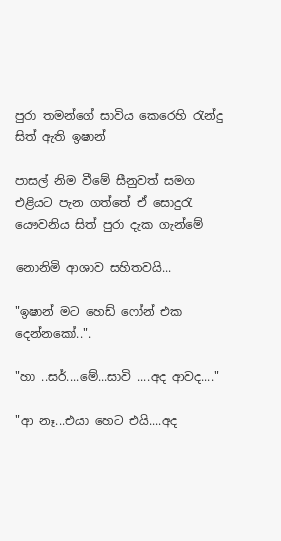පුරා තමන්ගේ සාවිය කෙරෙහි රැන්දු සිත් ඇති ඉෂාන්

පාසල් නිම වීමේ සීනුවත් සමග එළියට පැන ගත්තේ ඒ සොදුරැ යෞවනිය සිත් පුරා දැක ගැන්මේ

නොනිමි ආශාව සහිතවයි...

"ඉෂාන් මට හෙඩ් ෆෝන් එක දෙන්නකෝ..".

"හා ..සර්....මේ...සාවි ....අද ආවද...."

"ආ නෑ...එයා හෙට එයි....අද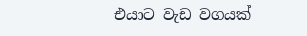එයාට වැඩ වගයක්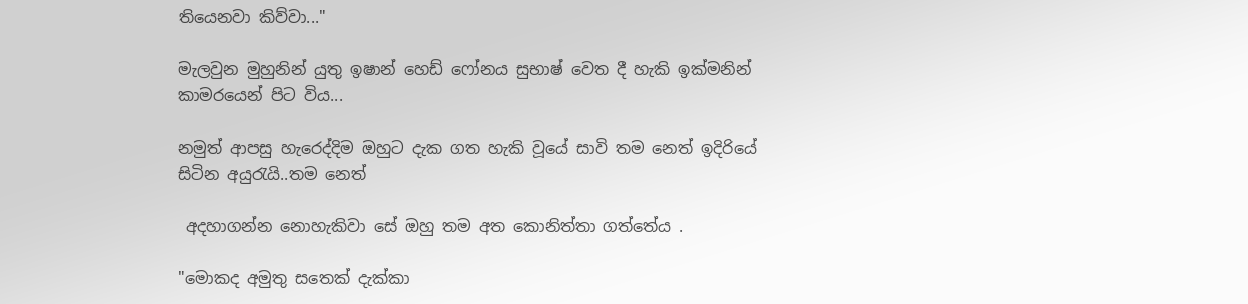තියෙනවා කිව්වා..."

මැලවුන මුහුනින් යුතු ඉෂාන් හෙඩ් ෆෝනය සුභාෂ් වෙත දී හැකි ඉක්මනින් කාමරයෙන් පිට විය...

නමුත් ආපසු හැරෙද්දිම ඔහුට දැක ගත හැකි වූයේ සාවි තම නෙත් ඉදිරියේ සිටින අයුරැයි..තම නෙත්

 අදහාගන්න නොහැකිවා සේ ඔහු තම අත කොනිත්තා ගත්තේය .

"මොකද අමුතු සතෙක් දැක්කා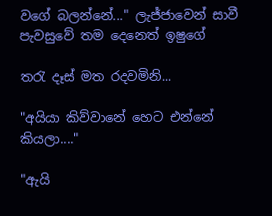වගේ බලන්නේ..." ලැජ්ජාවෙන් සාවී පැවසුවේ තම දෙනෙත් ඉෂුගේ

තරැ දෑස් මත රදවමිනි...

"අයියා කිව්වානේ හෙට එන්නේ කියලා...."

"ඇයි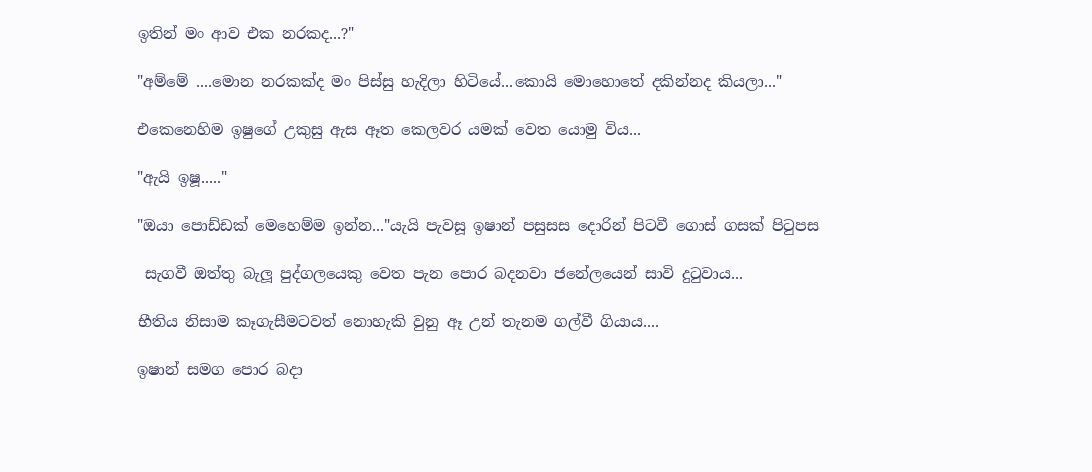ඉතින් මං ආව එක නරකද...?"

"අම්මේ ....මොන නරකක්ද මං පිස්සු හැදිලා හිටියේ...කොයි මොහොතේ දකින්නද කියලා..."

එකෙනෙහිම ඉෂුගේ උකුසු ඇස ඈත කෙලවර යමක් වෙත යොමු විය...

"ඇයි ඉෂූ....."

"ඔයා පොඩ්ඩක් මෙහෙම්ම ඉන්න..."යැයි පැවසූ ඉෂාන් පසුසස දොරින් පිටවී ගොස් ගසක් පිටුපස

 සැගවී ඔත්තු බැලූ පුද්ගලයෙකු වෙත පැන පොර බදනවා ජනේලයෙන් සාවි දුටුවාය...

භීතිය නිසාම කෑගැසීමටවත් නොහැකි වුනු ඈ උන් තැනම ගල්වී ගියාය....

ඉෂාන් සමග පොර බදා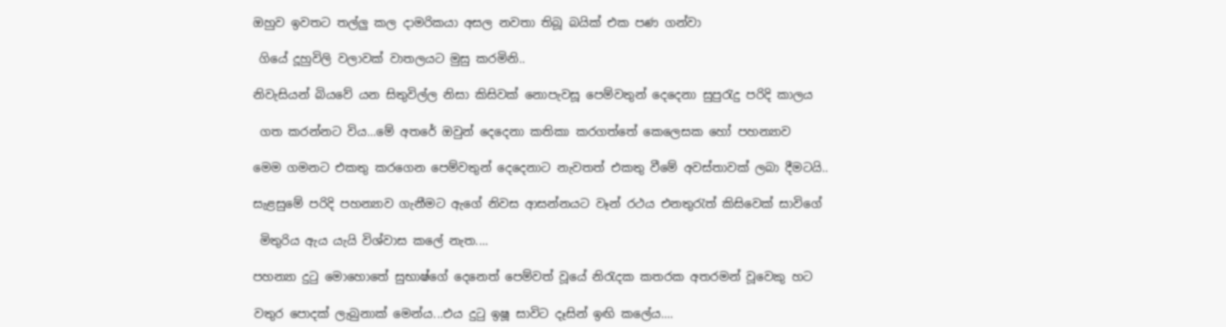ඔහුව ඉවතට තල්ලු කල දාමරිකයා අසල නවතා තිබූ බයික් එක පණ ගන්වා

 ගියේ දූහුවිලි වලාවක් වාතලයට මුසු කරමිනි..

නිවැසියන් බියවේ යන සිතුවිල්ල නිසා කිසිවක් නොපැවසූ පෙම්වතුන් දෙදෙනා සුපුරැදු පරිදි කාලය

 ගත කරන්නට විය...මේ අතරේ ඔවුන් දෙදෙනා කතිකා කරගත්තේ කෙලෙසක හෝ පහන්‍යාව

මෙම ගමනට එකතු කරගෙන පෙම්වතුන් දෙදෙනාට නැවතත් එකතු වීමේ අවස්තාවක් ලබා දීමටයි..

සැළසුමේ පරිදි පහන්‍යාව ගැනීමට ඇගේ නිවස ආසන්නයට වෑන් රථය එනතුරැත් කිසිවෙක් සාවිගේ

 මිතුරිය ඇය යැයි විශ්වාස කලේ නැත....

පහන්‍යා දුටු මොහොතේ සුභාෂ්ගේ දෙනෙත් පෙම්වත් වූයේ නිරැදක කතරක අතරමන් වූවෙකු හට

වතුර පොදක් ලැබුනාක් මෙන්ය...එය දුටු ඉෂූ සාවිට දෑසින් ඉඟි කලේය....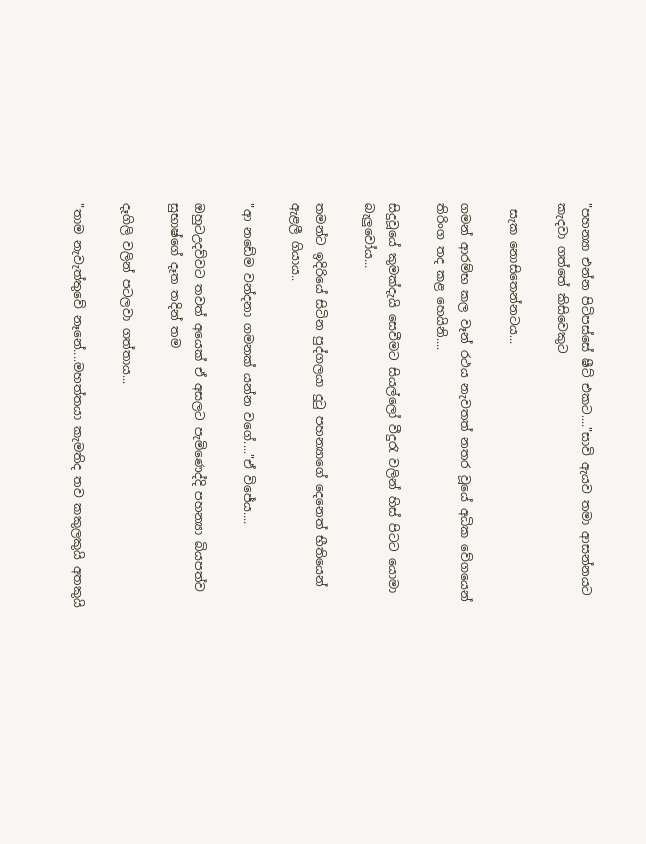"පහන්‍යා එන්න පිටිපස්සේ ෂීට් එකට...."සාවි ඇයව තමා ආසන්නයට කැදවා ගත්තේ කිසිවෙකුට

 සැක නොසිතෙන්නටය...

ගමන් ආරම්භ කල වෑන් රථය නැවතත් නතර වූයේ අධික වේගයෙන් තිරිංග තද කළ හෙයිනි....

සිදුවූයේ කුමක්දැයි සෙවීමට සියල්ලෝ වීදුරැ වලින් හිස් පිටට යොමා බැලුවෝය...

තමන්ට ඉදිරියේ සිටින පුද්ගලයා දුටු පහන්‍යාගේ දෙනෙත් භීතියෙන් ඇළලී ගියාය..

"ආ නඩේම වන්දනා ගමනක් යන්න වගේ...."ඒ විජේය....

ඔහුටඋදව්වට තවත් අයෙක් ඒ අසලට පැමිණෙද්දි පහන්‍යා බියපත්ව සුභාෂ්ගේ දෑත තදින් තම

දෑගිලි වලින් පටලවා ගත්තාය...

"තාම නැවැත්තුවේ නෑනේ....මහත්තයා කැමතිද තව කකුලකුයි අතකුයි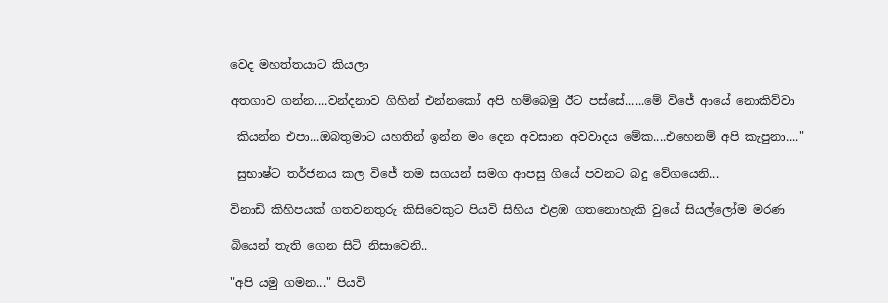වෙද මහත්තයාට කියලා

අතගාව ගන්න....වන්දනාව ගිහින් එන්නකෝ අපි හම්බෙමු ඊට පස්සේ......මේ විජේ ආයේ නොකිව්වා

 කියන්න එපා...ඔබතුමාට යහතින් ඉන්න මං දෙන අවසාන අවවාදය මේක....එහෙනම් අපි කැපුනා...."

 සුභාෂ්ට තර්ජනය කල විජේ තම සගයන් සමග ආපසු ගියේ පවනට බදු වේගයෙනි...

විනාඩි කිහිපයක් ගතවනතුරු කිසිවෙකුට පියවි සිහිය එළඹ ගතනොහැකි වුයේ සියල්ලෝම මරණ

බියෙන් තැති ගෙන සිටි නිසාවෙනි..

"අපි යමු ගමන..." පියවි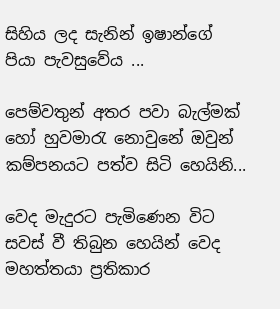සිහිය ලද සැනින් ඉෂාන්ගේ පියා පැවසුවේය ...

පෙම්වතුන් අතර පවා බැල්මක් හෝ හුවමාරැ නොවුනේ ඔවුන් කම්පනයට පත්ව සිටි හෙයිනි...

වෙද මැදුරට පැමිණෙන විට සවස් වී තිබුන හෙයින් වෙද මහත්තයා ප්‍රතිකාර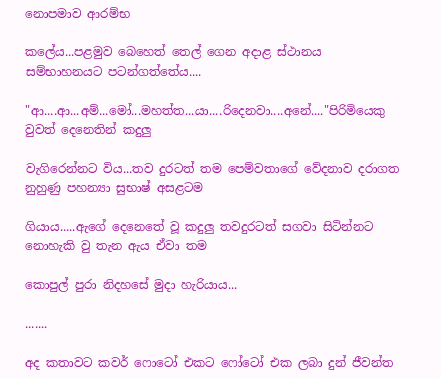නොපමාව ආරම්භ

කලේය...පළමුව බෙහෙත් තෙල් ගෙන අදාළ ස්ථානය සම්භාහනයට පටන්ගත්තේය....

"ආ....ආ...අම්...මෝ...මහත්ත...යා....රිදෙනවා....අනේ...."පිරිමියෙකු වුවත් දෙනෙතින් කදුලු

වැගිරෙන්නට විය...තව දුරටත් තම පෙම්වතාගේ වේදනාව දරාගත නුහුණු පහන්‍යා සුභාෂ් අසළටම

ගියාය.....ඇගේ දෙනෙතේ වූ කදුලු තවදුරටත් සගවා සිටින්නට නොහැකි වු තැන ඇය ඒවා තම

කොපුල් පුරා නිදහසේ මුදා හැරියාය...

.......

අද කතාවට කවර් ෆොටෝ එකට ෆෝටෝ එක ලබා දුන් ජීවන්ත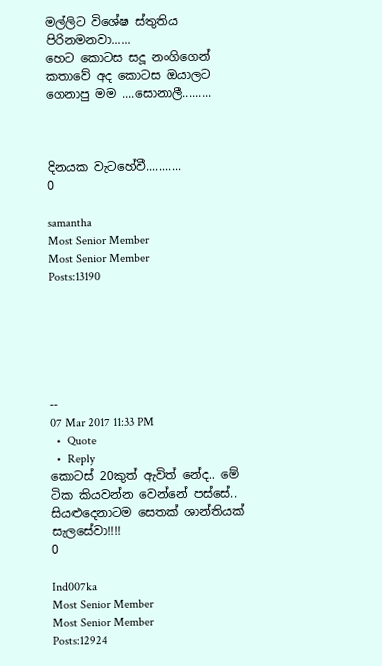මල්ලිට විශේෂ ස්තුතිය පිරිනමනවා......
හෙට කොටස සදූ නංගිගෙන්
කතාවේ අද කොටස ඔයාලට ගෙනාපු මම ....සොනාලී.........



දිනයක වැටහේවී...........
0

samantha
Most Senior Member
Most Senior Member
Posts:13190






--
07 Mar 2017 11:33 PM
  •  Quote
  •  Reply
කොටස් 20කුත් ඇවිත් නේද.. මේ ටික කියවන්න වෙන්නේ පස්සේ..
සියළුදෙනාටම සෙතක් ශාන්තියක් සැලසේවා!!!!
0

Ind007ka
Most Senior Member
Most Senior Member
Posts:12924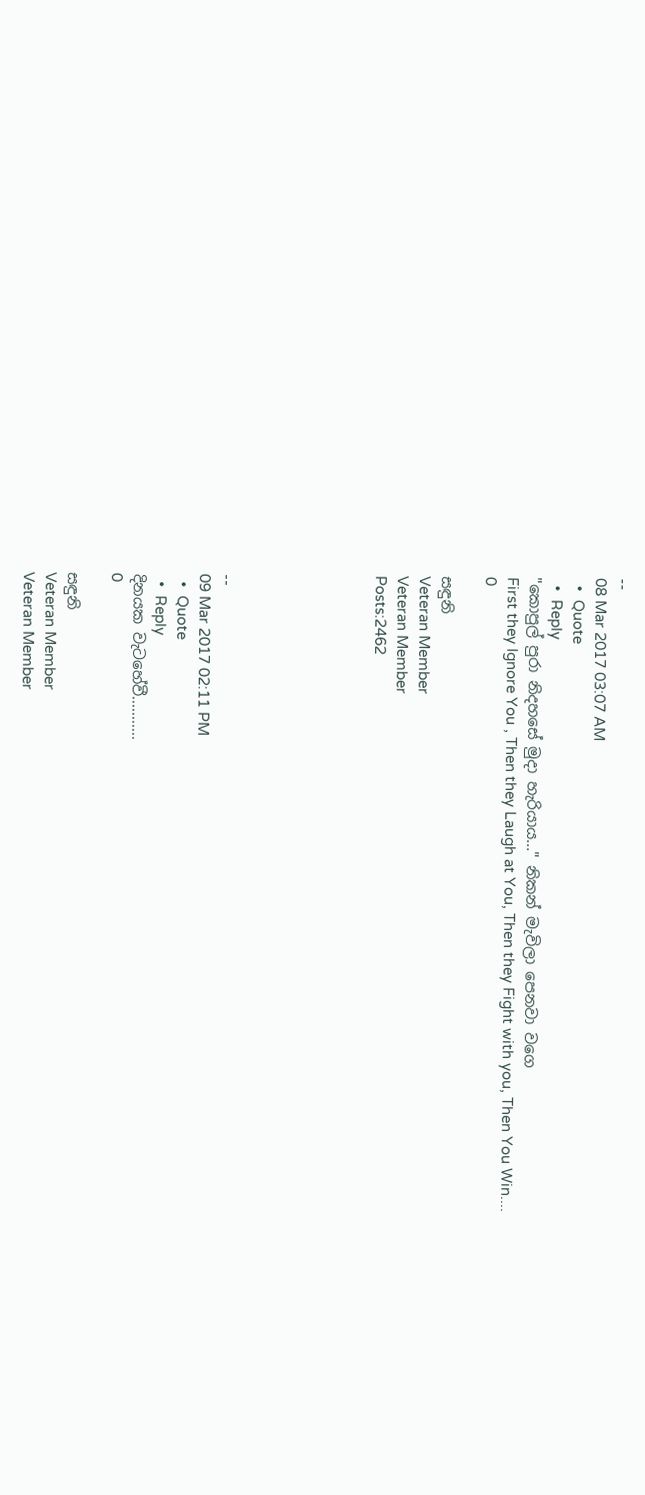--
08 Mar 2017 03:07 AM
  •  Quote
  •  Reply
"කොපුල් පුරා නිදහසේ මුදා හැරියාය..." නිකන් මැවිලා පෙනවා වගෙ
First they Ignore You , Then they Laugh at You, Then they Fight with you, Then You Win....
0

සඳුනි
Veteran Member
Veteran Member
Posts:2462






--
09 Mar 2017 02:11 PM
  •  Quote
  •  Reply
දිනයක වැටහේවී...........
0

සඳුනි
Veteran Member
Veteran Member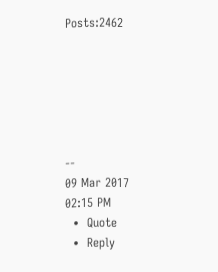Posts:2462






--
09 Mar 2017 02:15 PM
  •  Quote
  •  Reply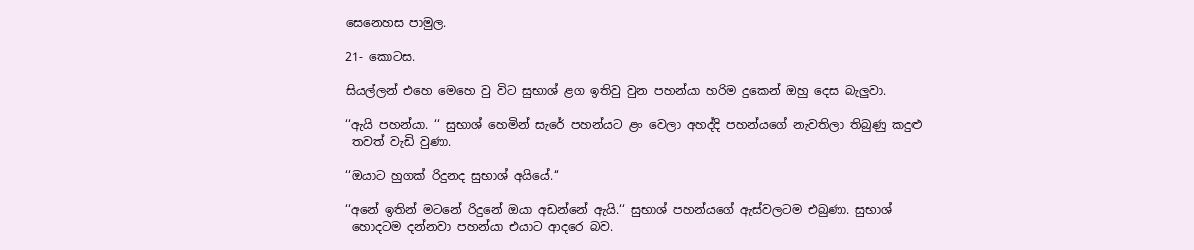සෙනෙහස පාමුල.

21- කොටස.

සියල්ලන් එහෙ මෙහෙ වු විට සුභාශ් ළග ඉතිවු වුන පහන්යා හරිම දුකෙන් ඔහු දෙස බැලුවා.

‘‘ඇයි පහන්යා. ‘‘ සුභාශ් හෙමින් සැරේ පහන්යට ළං වෙලා අහද්දි පහන්යගේ නැවතිලා තිබුණු කදුළු
 තවත් වැඩි වුණා.

‘‘ඔයාට හුගක් රිදුනද සුභාශ් අයියේ.‘‘

‘‘අනේ ඉතින් මටනේ රිදුනේ ඔයා අඩන්නේ ඇයි.‘‘ සුභාශ් පහන්යගේ ඇස්වලටම එබුණා. සුභාශ්
 හොදටම දන්නවා පහන්යා එයාට ආදරෙ බව.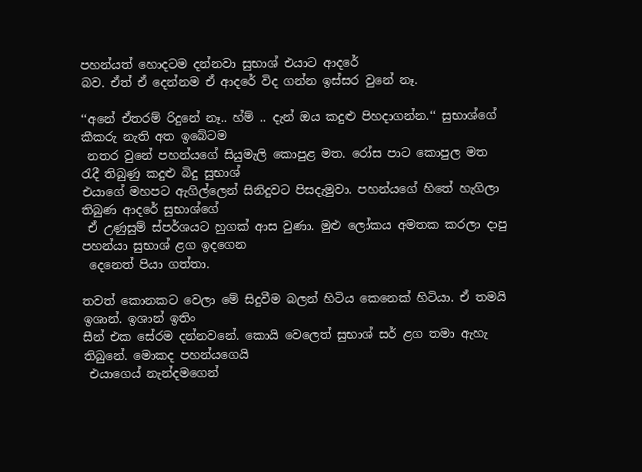පහන්යත් හොදටම දන්නවා සුභාශ් එයාට ආදරේ
බව. ඒත් ඒ දෙන්නම ඒ ආදරේ විද ගන්න ඉස්සර වුනේ නෑ.

‘‘අනේ ඒතරම් රිදුනේ නෑ.. හ්ම් .. දැන් ඔය කදුළු පිහදාගන්න.‘‘ සුභාශ්ගේ කීකරු නැති අත ඉබේටම
 නතර වුනේ පහන්යගේ සියුමැලි කොපුළ මත. රෝස පාට කොපුල මත රැදී තිබුණු කදුළු බිදු සුභාශ්
එයාගේ මහපට ඇගිල්ලෙන් සිනිදුවට පිසදැමුවා. පහන්යගේ හිතේ හැගිලා තිබුණ ආදරේ සුභාශ්ගේ
 ඒ උණුසුම් ස්පර්ශයට හුගක් ආස වුණා. මුළු ලෝකය අමතක කරලා දාපු පහන්යා සුභාශ් ළග ඉදගෙන
 දෙනෙත් පියා ගත්තා.

තවත් කොනකට වෙලා මේ සිදුවීම බලන් හිටිය කෙනෙක් හිටියා. ඒ තමයි ඉශාන්. ඉශාන් ඉතිං
සීන් එක සේරම දන්නවනේ. කොයි වෙලෙත් සුභාශ් සර් ළග තමා ඇහැ තිබුනේ. මොකද පහන්යගෙයි
 එයාගෙය් නැන්දමගෙන්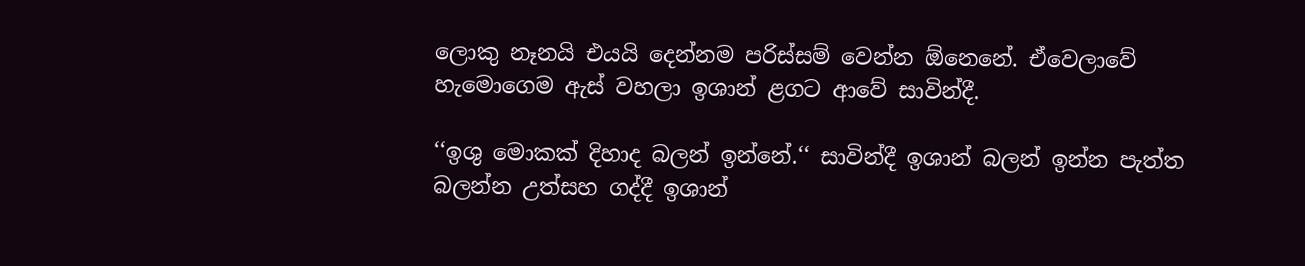ලොකු නෑනයි එයයි දෙන්නම පරිස්සම් වෙන්න ඕනෙනේ. ඒවෙලාවේ
හැමොගෙම ඇස් වහලා ඉශාන් ළගට ආවේ සාවින්දී.

‘‘ඉශු මොකක් දිහාද බලන් ඉන්නේ.‘‘ සාවින්දී ඉශාන් බලන් ඉන්න පැත්ත බලන්න උත්සහ ගද්දී ඉශාන්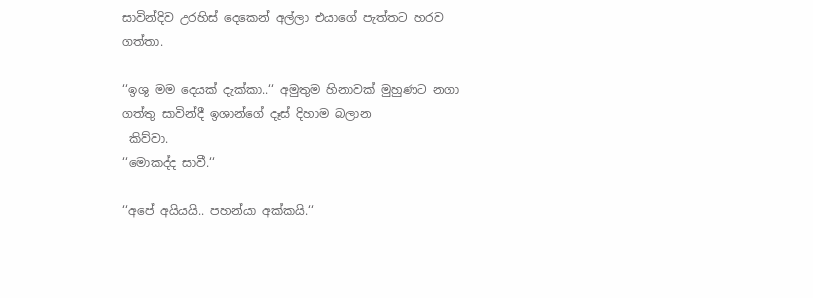සාවින්දිව උරහිස් දෙකෙන් අල්ලා එයාගේ පැත්තට හරව ගත්තා.

‘‘ඉශු මම දෙයක් දැක්කා..‘‘ අමුතුම හිනාවක් මුහුණට නගා ගත්තු සාවින්දී ඉශාන්ගේ දෑස් දිහාම බලාන
 කිව්වා.
‘‘මොකද්ද සාවී.‘‘

‘‘අපේ අයියයි.. පහන්යා අක්කයි.‘‘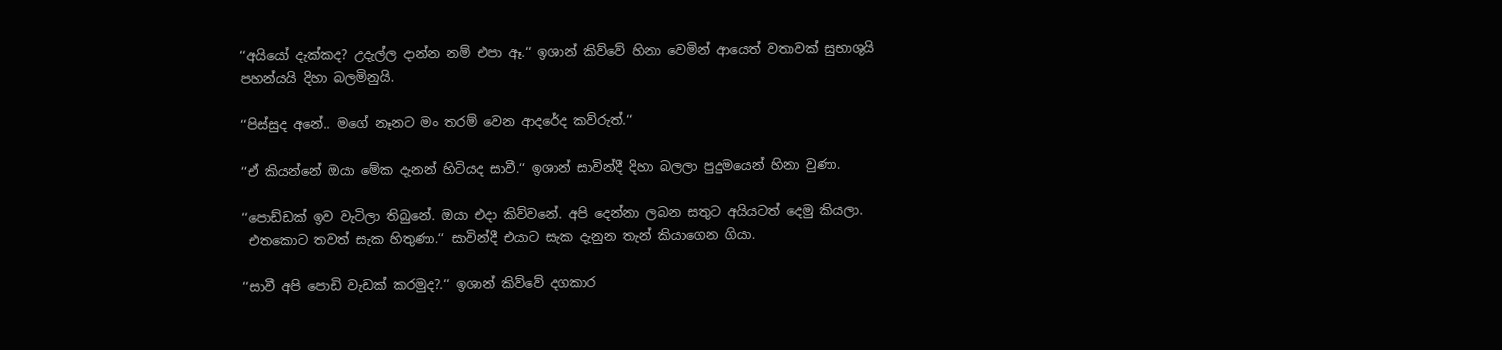‘‘අයියෝ දැක්කද? උදැල්ල දාන්න නම් එපා ඈ.‘‘ ඉශාන් කිව්වේ හිනා වෙමින් ආයෙත් වතාවක් සුභාශුයි
පහන්යයි දිහා බලමිනුයි.

‘‘පිස්සුද අනේ.. මගේ නෑනට මං තරම් වෙන ආදරේද කව්රුත්.‘‘

‘‘ඒ කියන්නේ ඔයා මේක දැනන් හිටියද සාවී.‘‘ ඉශාන් සාවින්දී දිහා බලලා පුදුමයෙන් හිනා වුණා.

‘‘පොඩ්ඩක් ඉව වැටිලා තිබුනේ. ඔයා එදා කිව්වනේ. අපි දෙන්නා ලබන සතුට අයියටත් දෙමු කියලා.
 එතකොට තවත් සැක හිතුණා.‘‘ සාවින්දී එයාට සැක දැනුන තැන් කියාගෙන ගියා.

‘‘සාවී අපි පොඩි වැඩක් කරමුද?.‘‘ ඉශාන් කිව්වේ දගකාර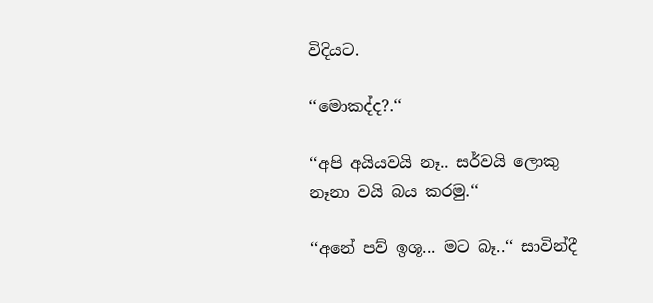විදියට.

‘‘මොකද්ද?.‘‘

‘‘අපි අයියවයි නෑ.. සර්වයි ලොකු නෑනා වයි බය කරමු.‘‘

‘‘අනේ පව් ඉශූ... මට බෑ..‘‘ සාවින්දී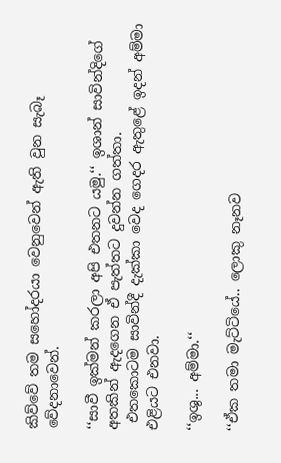කිව්වේ තම සහෝදරයා වෙනුවෙන් ඇති වුන සැබෑ වේදනාවෙන්.

‘‘සාවී ඉක්මන් කරලා අපි එතනට යමු.‘‘ ඉශාන් සාවින්දිගේ අතකින් ඇදගෙන ඒ පැත්තට දුවන්න ගත්තා.
 එතකොටම සාවින්දී දැක්කා වෙද ගෙදර ඇතුළේ ඉදන් අම්මා එළියට එනවා.

‘‘ඉශු... අම්මා.‘‘

‘‘ඒක තමා මැට්ටියේ.. ලොකු නෑනව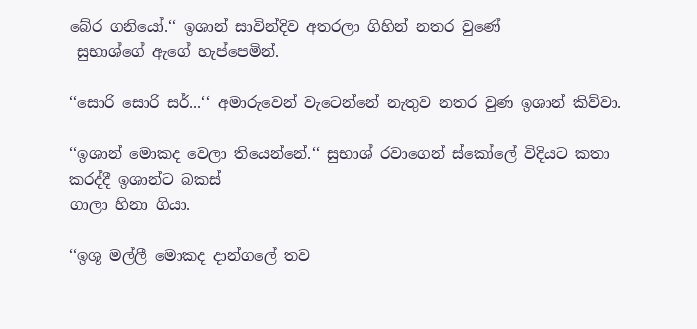බේර ගනියෝ.‘‘ ඉශාන් සාවින්දිව අතරලා ගිහින් නතර වුණේ
 සුභාශ්ගේ ඇගේ හැප්පෙමින්.

‘‘සොරි සොරි සර්...‘‘ අමාරුවෙන් වැටෙන්නේ නැතුව නතර වුණ ඉශාන් කිව්වා.

‘‘ඉශාන් මොකද වෙලා තියෙන්නේ.‘‘ සුභාශ් රවාගෙන් ස්කෝලේ විදියට කතා කරද්දී ඉශාන්ට බකස්
ගාලා හිනා ගියා.

‘‘ඉශූ මල්ලී මොකද දාන්ගලේ තව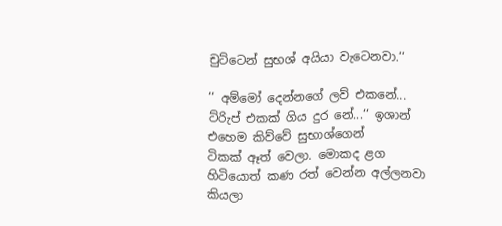චුට්ටෙන් සුභශ් අයියා වැටෙනවා.‘‘

‘‘ අම්මෝ දෙන්නගේ ලව් එකනේ... ට්රිැප් එකක් ගිය දුර නේ...‘‘ ඉශාන් එහෙම කිව්වේ සුභාශ්ගෙන්
ටිකක් ඈත් වෙලා. මොකද ළග හිටියොත් කණ රත් වෙන්න අල්ලනවා කියලා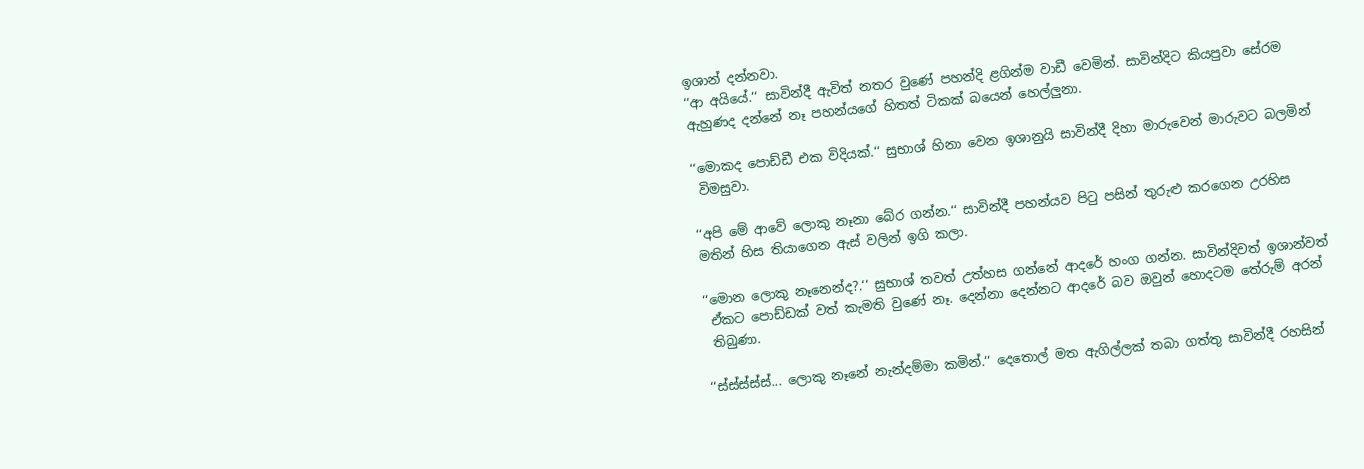ඉශාන් දන්නවා.
‘‘ආ අයියේ.‘‘ සාවින්දී ඇවිත් නතර වුණේ පහන්දි ළගින්ම වාඩී වෙමින්. සාවින්දිට කියපුවා සේරම
ඇහුණද දන්නේ නෑ පහන්යගේ හිතත් ටිකක් බයෙන් හෙල්ලුනා.

‘‘මොකද පොඩ්ඩී එක විදියක්.‘‘ සුභාශ් හිනා වෙන ඉශානුයි සාවින්දී දිහා මාරුවෙන් මාරුවට බලමින්
 විමසුවා.

‘‘අපි මේ ආවේ ලොකු නෑනා බේර ගන්න.‘‘ සාවින්දී පහන්යව පිටු පසින් තුරුළු කරගෙන උරහිස
මතින් හිස තියාගෙන ඇස් වලින් ඉගි කලා.

‘‘මොන ලොකු නෑනෙන්ද?.‘‘ සුභාශ් තවත් උත්හස ගන්නේ ආදරේ හංග ගන්න. සාවින්දිවත් ඉශාන්වත්
 ඒකට පොඩ්ඩක් වත් කැමති වුණේ නෑ. දෙන්නා දෙන්නට ආදරේ බව ඔවුන් හොදටම තේරුම් අරන්
 තිබුණා.

‘‘ස්ස්ස්ස්ස්... ලොකු නෑනේ නැන්දම්මා කමින්.‘‘ දෙතොල් මත ඇගිල්ලක් තබා ගත්තු සාවින්දී රහසින්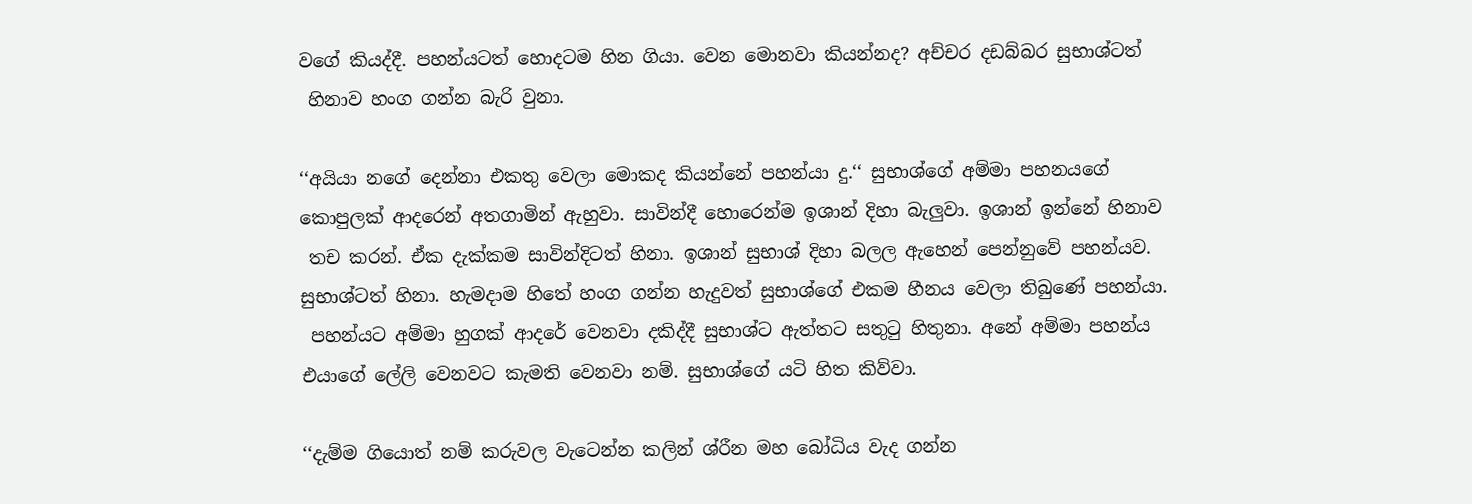වගේ කියද්දී. පහන්යටත් හොදටම හින ගියා. වෙන මොනවා කියන්නද? අච්චර දඩබ්බර සුභාශ්ටත්
 හිනාව හංග ගන්න බැරි වුනා.

‘‘අයියා නගේ දෙන්නා එකතු වෙලා මොකද කියන්නේ පහන්යා දු.‘‘ සුභාශ්ගේ අම්මා පහනයගේ
කොපුලක් ආදරෙන් අතගාමින් ඇහුවා. සාවින්දී හොරෙන්ම ඉශාන් දිහා බැලුවා. ඉශාන් ඉන්නේ හිනාව
 තච කරන්. ඒක දැක්කම සාවින්දිටත් හිනා. ඉශාන් සුභාශ් දිහා බලල ඇහෙන් පෙන්නුවේ පහන්යව.
සුභාශ්ටත් හිනා. හැමදාම හිතේ හංග ගන්න හැදුවත් සුභාශ්ගේ එකම හීනය වෙලා තිබුණේ පහන්යා.
 පහන්යට අම්මා හුගක් ආදරේ වෙනවා දකිද්දී සුභාශ්ට ඇත්තට සතුටු හිතුනා. අනේ අම්මා පහන්ය
එයාගේ ලේලි වෙනවට කැමති වෙනවා නම්. සුභාශ්ගේ යටි හිත කිව්වා.

‘‘දැම්ම ගියොත් නම් කරුවල වැටෙන්න කලින් ශ්රීන මහ බෝධිය වැද ගන්න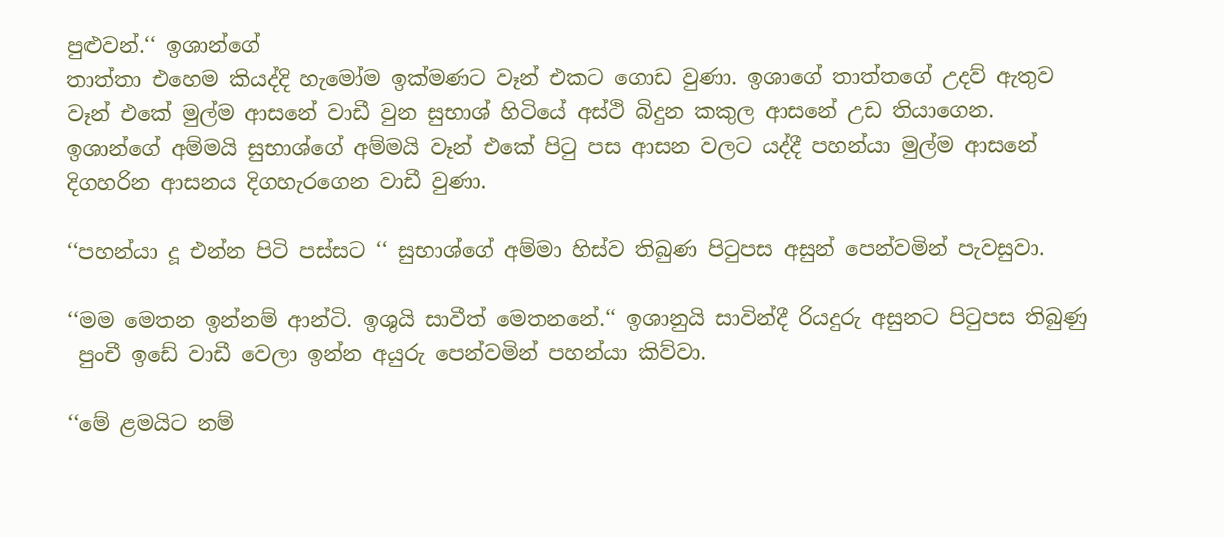පුළුවන්.‘‘ ඉශාන්ගේ
තාත්තා එහෙම කියද්දි හැමෝම ඉක්මණට වෑන් එකට ගොඩ වුණා. ඉශාගේ තාත්තගේ උදව් ඇතුව
වෑන් එකේ මුල්ම ආසනේ වාඩී වුන සුභාශ් හිටියේ අස්ථි බිදුන කකුල ආසනේ උඩ තියාගෙන.
ඉශාන්ගේ අම්මයි සුභාශ්ගේ අම්මයි වෑන් එකේ පිටු පස ආසන වලට යද්දී පහන්යා මුල්ම ආසනේ
දිගහරින ආසනය දිගහැරගෙන වාඩී වුණා.

‘‘පහන්යා දූ එන්න පිටි පස්සට ‘‘ සුභාශ්ගේ අම්මා හිස්ව තිබුණ පිටුපස අසුන් පෙන්වමින් පැවසුවා.

‘‘මම මෙතන ඉන්නම් ආන්ටි. ඉශුයි සාවීත් මෙතනනේ.‘‘ ඉශානුයි සාවින්දී රියදුරු අසුනට පිටුපස තිබුණු
 පුංචී ඉඩේ වාඩී වෙලා ඉන්න අයුරු පෙන්වමින් පහන්යා කිව්වා.

‘‘මේ ළමයිට නම්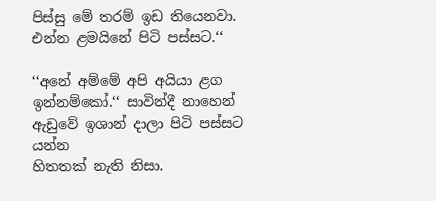පිස්සු මේ තරම් ඉඩ තියෙනවා. එන්න ළමයිනේ පිටි පස්සට.‘‘

‘‘අනේ අම්මේ අපි අයියා ළග ඉන්නම්කෝ.‘‘ සාවින්දී නාහෙන් ඇඩුවේ ඉශාන් දාලා පිටි පස්සට යන්න
හිතතක් නැති නිසා.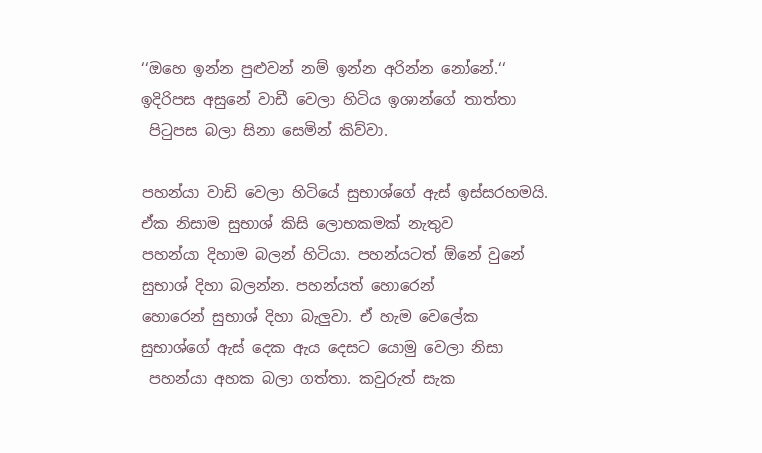‘‘ඔහෙ ඉන්න පුළුවන් නම් ඉන්න අරින්න නෝනේ.‘‘ ඉදිරිපස අසුනේ වාඩී වෙලා හිටිය ඉශාන්ගේ තාත්තා
 පිටුපස බලා සිනා සෙමින් කිව්වා.

පහන්යා වාඩි වෙලා හිටියේ සුභාශ්ගේ ඇස් ඉස්සරහමයි. ඒක නිසාම සුභාශ් කිසි ලොභකමක් නැතුව
පහන්යා දිහාම බලන් හිටියා. පහන්යටත් ඕනේ වුනේ සුභාශ් දිහා බලන්න. පහන්යත් හොරෙන්
හොරෙන් සුභාශ් දිහා බැලුවා. ඒ හැම වෙලේක සුභාශ්ගේ ඇස් දෙක ඇය දෙසට යොමු වෙලා නිසා
 පහන්යා අහක බලා ගත්තා. කවුරුත් සැක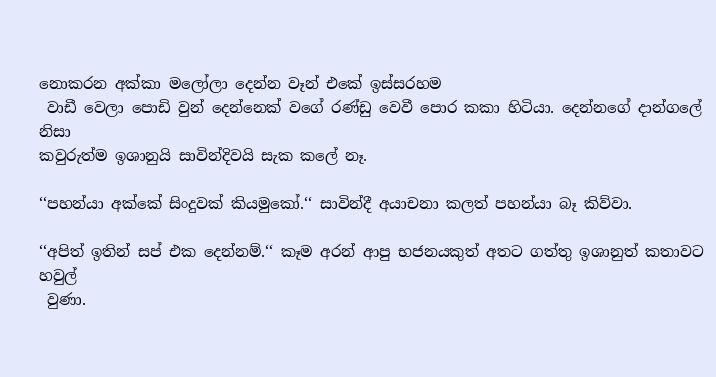නොකරන අක්කා මලෝලා දෙන්න වෑන් එකේ ඉස්සරහම
 වාඩී වෙලා පොඩි වුන් දෙන්නෙක් වගේ රණ්ඩු වෙවී පොර කකා හිටියා. දෙන්නගේ දාන්ගලේ නිසා
කවුරුත්ම ඉශානුයි සාවින්දිවයි සැක කලේ නෑ.

‘‘පහන්යා අක්කේ සිංදුවක් කියමුකෝ.‘‘ සාවින්දී අයාචනා කලත් පහන්යා බෑ කිව්වා.

‘‘අපිත් ඉතින් සප් එක දෙන්නම්.‘‘ කෑම අරන් ආපු භජනයකුත් අතට ගත්තු ඉශානුත් කතාවට හවුල්
 වුණා.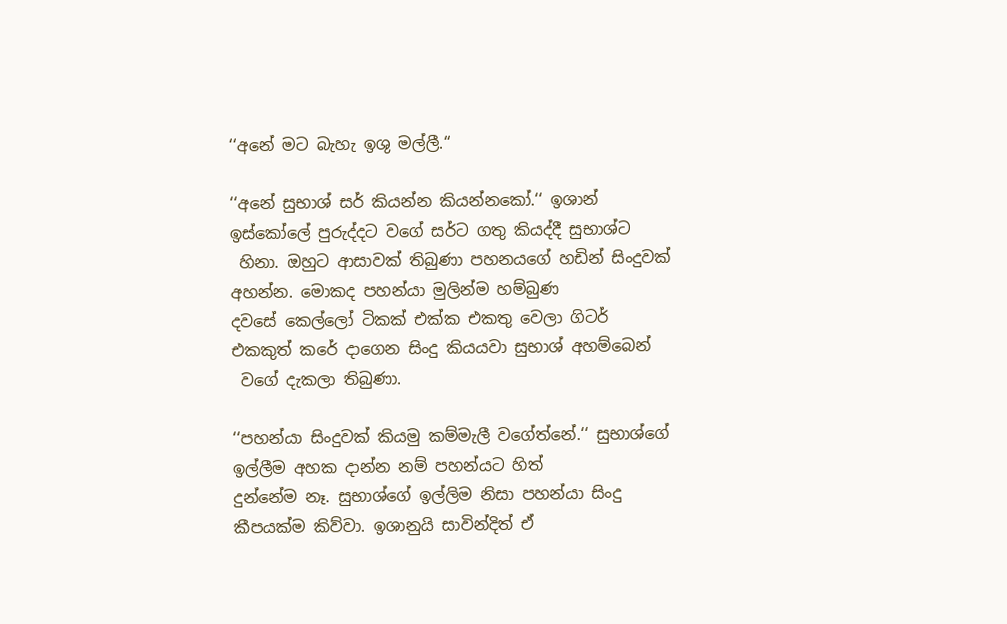‘‘අනේ මට බැහැ ඉශු මල්ලී.‘‘

‘‘අනේ සුභාශ් සර් කියන්න කියන්නකෝ.‘‘ ඉශාන් ඉස්කෝලේ පුරුද්දට වගේ සර්ට ගතු කියද්දී සුභාශ්ට
 හිනා. ඔහුට ආසාවක් තිබුණා පහනයගේ හඩින් සිංදුවක් අහන්න. මොකද පහන්යා මුලින්ම හම්බුණ
දවසේ කෙල්ලෝ ටිකක් එක්ක එකතු වෙලා ගිටර් එකකුත් කරේ දාගෙන සිංදු කියයවා සුභාශ් අහම්බෙන්
 වගේ දැකලා තිබුණා.

‘‘පහන්යා සිංදුවක් කියමු කම්මැලී වගේත්නේ.‘‘ සුභාශ්ගේ ඉල්ලීම අහක දාන්න නම් පහන්යට හිත්
දුන්නේම නෑ. සුභාශ්ගේ ඉල්ලිම නිසා පහන්යා සිංදු කීපයක්ම කිව්වා. ඉශානුයි සාවින්දිත් ඒ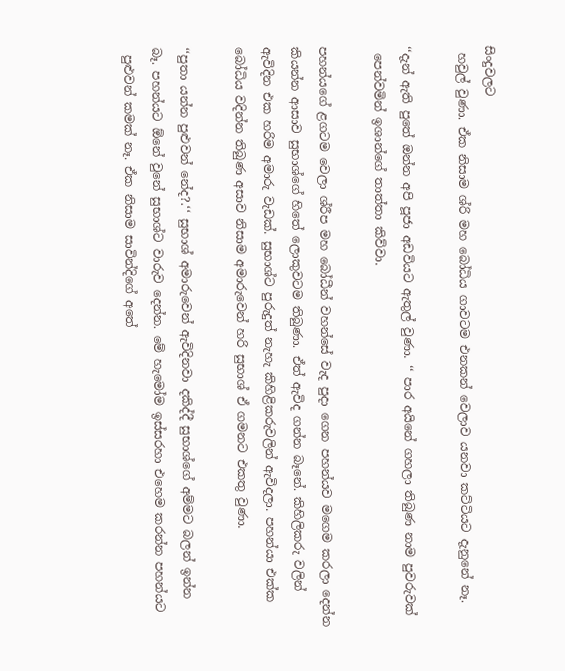සිංදුවලට
 හවුල් වුණා. ඒක නිසාම ශ්රි මහ බෝධිය ගාවටම එනකන් වෙලාව යනවා කට්ටියට දැනුනේ නෑ.

‘‘දැන් ඇති පුතේ ඔන්න අපි පූජා අඩවියට ඇතුල් වුණා. ‘‘ පාර අයිනේ ගහලා තිබුණ නාම පුවරුවක්
 පෙන්වමින් ඉශාන්ගේ තාත්තා කිව්වා.

පහන්යගේ ළගටම වෙලා ශ්රීප මහ බෝධීන් වහන්සේ වැද පුදා ගෙන පහන්යව මගෙම කරලා දෙන්න
කියන්න ආසාව සුභාශ්ගේ හිතේ ලොකුවටම තිබුණා. ඒත් ඇවිද ගන්න බෑනේ. කිහිලිකරු වලින්
ඇවිදින එක හරිම අමාරු වැඩක්. සුභාශ්ට පුරුදුත් නැහැ කිහිළිකරුවලින් ඇවිදලා. පහන්යා එක්ක
බෝධිය වදින්න තිබුණ අසාව නිසාම අමාරුවෙන් හරි සුභාශ් ඒ ගමනට එකතු වුණා.

‘‘පුතා යන්න පුළුවන් නේද?.‘‘ සුභාශ් අමාරුවෙන් ඇවිදිනවා දකිද්දී සුභාශ්ගේ අම්මට බලන් ඉන්න
බෑ. පහන්යට ඕනේ වුනේ සුභාශ්ට වාරුව දෙන්න. මේ හැමෝම ඉස්සරහා එහෙම කරන්න පහන්යට
 පුළුවන් කමක් නෑ. ඒක නිසාම සාවින්දිගේ අතේ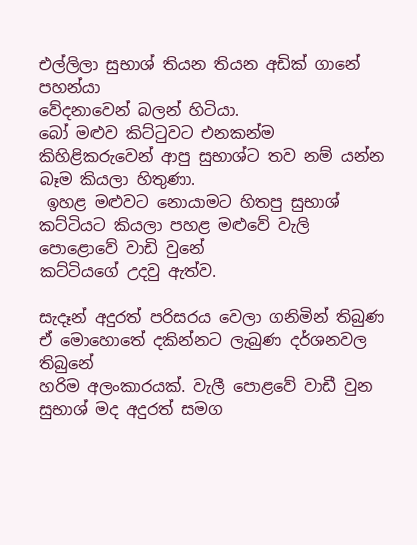එල්ලිලා සුභාශ් තියන තියන අඩික් ගානේ පහන්යා
වේදනාවෙන් බලන් හිටියා.
බෝ මළුව කිට්ටුවට එනකන්ම කිහිළිකරුවෙන් ආපු සුභාශ්ට තව නම් යන්න බෑම කියලා හිතුණා.
 ඉහළ මළුවට නොයාමට හිතපු සුභාශ් කට්ටියට කියලා පහළ මළුවේ වැලි පොළොවේ වාඩි වුනේ
කට්ටියගේ උදවු ඇත්ව.

සැදෑන් අදුරත් පරිසරය වෙලා ගනිමින් තිබුණ ඒ මොහොතේ දකින්නට ලැබුණ දර්ශනවල තිබුනේ
හරිම අලංකාරයක්. වැලී පොළවේ වාඩී වුන සුභාශ් මද අදුරත් සමග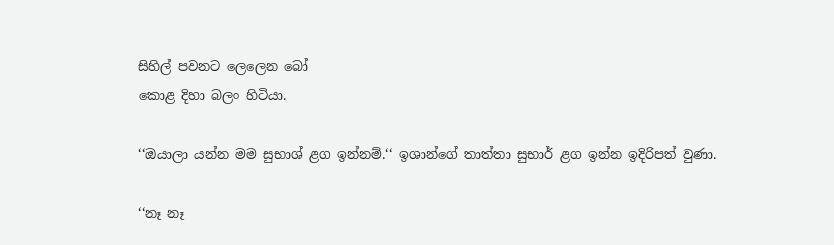සිහිල් පවනට ලෙලෙන බෝ
කොළ දිහා බලං හිටියා.

‘‘ඔයාලා යන්න මම සුභාශ් ළග ඉන්නම්.‘‘ ඉශාන්ගේ තාත්තා සුභාර් ළග ඉන්න ඉදිරිපත් වුණා.

‘‘නෑ නෑ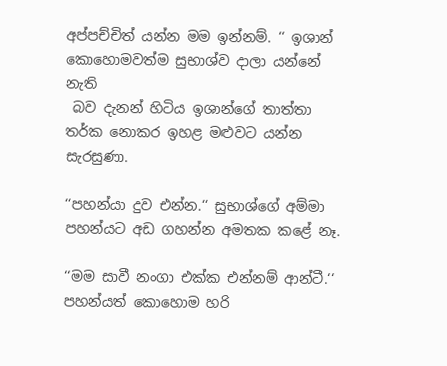අප්පච්චිත් යන්න මම ඉන්නම්. ‘‘ ඉශාන් කොහොමවත්ම සුභාශ්ව දාලා යන්නේ නැති
 බව දැනන් හිටිය ඉශාන්ගේ තාත්තා තර්ක නොකර ඉහළ මළුවට යන්න සැරසුණා.

‘‘පහන්යා දුව එන්න.‘‘ සුභාශ්ගේ අම්මා පහන්යට අඩ ගහන්න අමතක කළේ නෑ.

‘‘මම සාවී නංගා එක්ක එන්නම් ආන්ටී.‘‘ පහන්යත් කොහොම හරි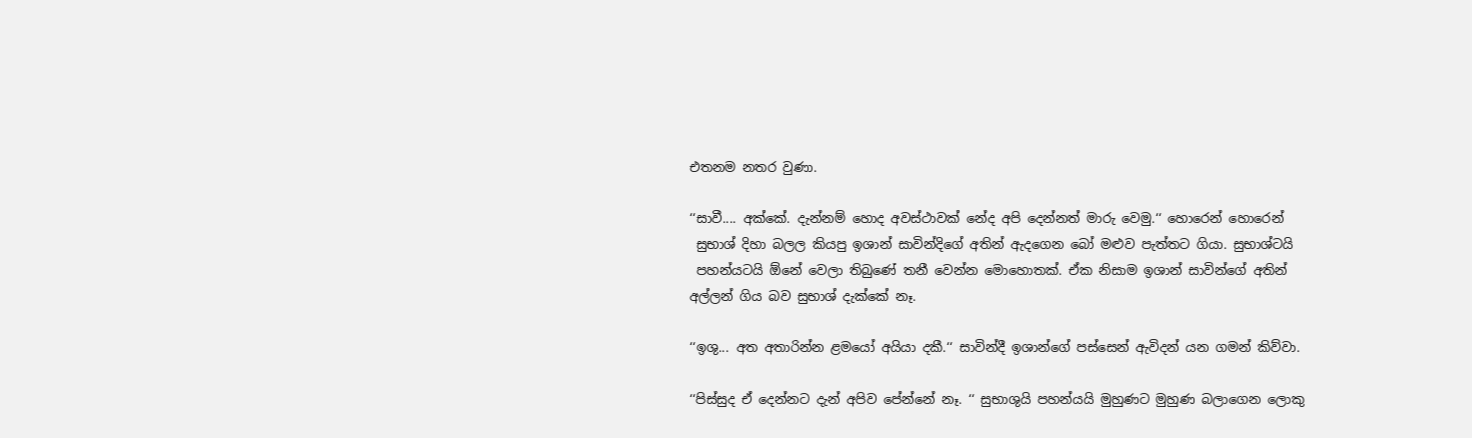එතනම නතර වුණා.

‘‘සාවී.... අක්කේ. දැන්නම් හොද අවස්ථාවක් නේද අපි දෙන්නත් මාරු වෙමු.‘‘ හොරෙන් හොරෙන්
 සුභාශ් දිහා බලල කියපු ඉශාන් සාවින්දිගේ අතින් ඇදගෙන බෝ මළුව පැත්තට ගියා. සුභාශ්ටයි
 පහන්යටයි ඕනේ වෙලා තිබුණේ තනී වෙන්න මොහොතක්. ඒක නිසාම ඉශාන් සාවින්ගේ අතින්
අල්ලන් ගිය බව සුභාශ් දැක්කේ නෑ.

‘‘ඉශු... අත අතාරින්න ළමයෝ අයියා දකී.‘‘ සාවින්දී ඉශාන්ගේ පස්සෙන් ඇවිදන් යන ගමන් කිව්වා.

‘‘පිස්සුද ඒ දෙන්නට දැන් අපිව පේන්නේ නෑ. ‘‘ සුභාශුයි පහන්යයි මුහුණට මුහුණ බලාගෙන ලොකු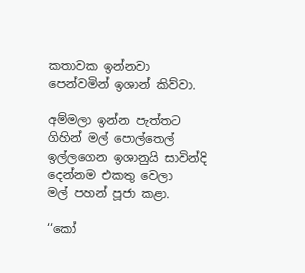කතාවක ඉන්නවා පෙන්වමින් ඉශාන් කිව්වා.

අම්මලා ඉන්න පැත්තට ගිහින් මල් පොල්තෙල් ඉල්ලගෙන ඉශානුයි සාවින්දි දෙන්නම එකතු වෙලා
මල් පහන් පූජා කළා.

‘‘කෝ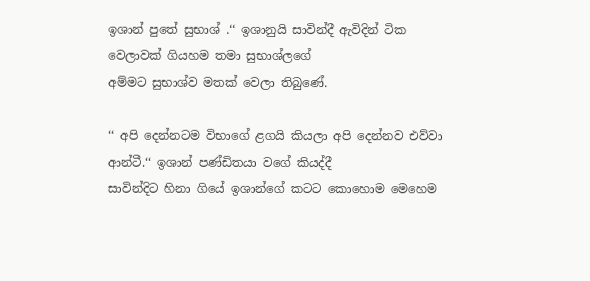ඉශාන් පුතේ සුභාශ් .‘‘ ඉශානුයි සාවින්දී ඇවිදින් ටික වෙලාවක් ගියහම තමා සුභාශ්ලගේ
අම්මට සුභාශ්ව මතක් වෙලා තිබුණේ.

‘‘ අපි දෙන්නටම විභාගේ ළගයි කියලා අපි දෙන්නව එව්වා ආන්ටී.‘‘ ඉශාන් පණ්ඩිතයා වගේ කියද්දී
සාවින්දිට හිනා ගියේ ඉශාන්ගේ කටට කොහොම මෙහෙම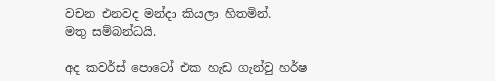වචන එනවද මන්දා කියලා හිතමින්.
මතු සම්බන්ධයි.

අද කවර්ස් පොටෝ එක හැඩ ගැන්වු හර්ෂ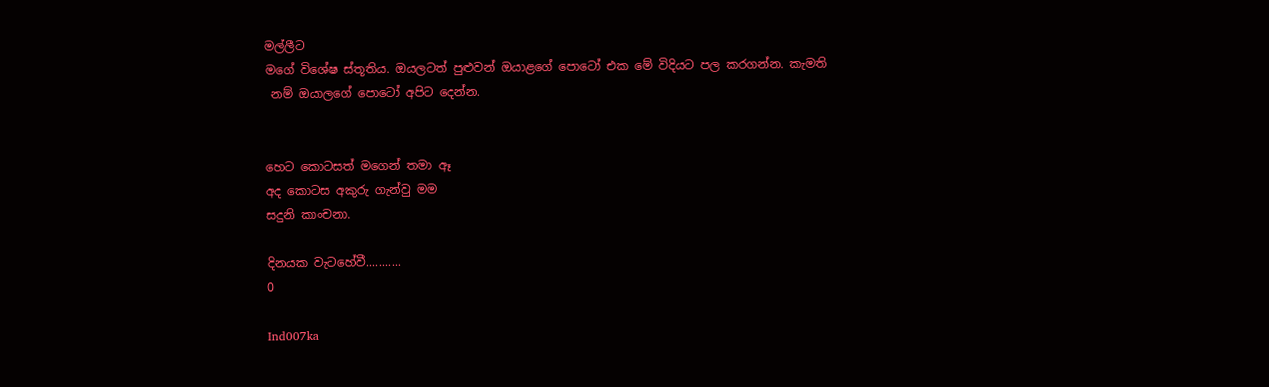මල්ලීට
මගේ විශේෂ ස්තූතිය. ඔයලටත් පුළුවන් ඔයාළගේ පොටෝ එක මේ විදියට පල කරගන්න. කැමති
 නම් ඔයාලගේ පොටෝ අපිට දෙන්න.


හෙට කොටසත් මගෙන් තමා ඈ
අද කොටස අකුරු ගැන්වු මම
සදුනි කාංචනා.

දිනයක වැටහේවී...........
0

Ind007ka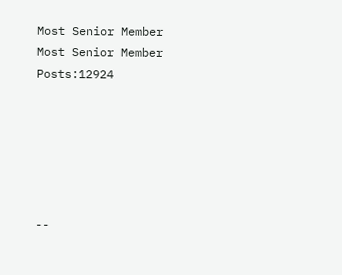Most Senior Member
Most Senior Member
Posts:12924






--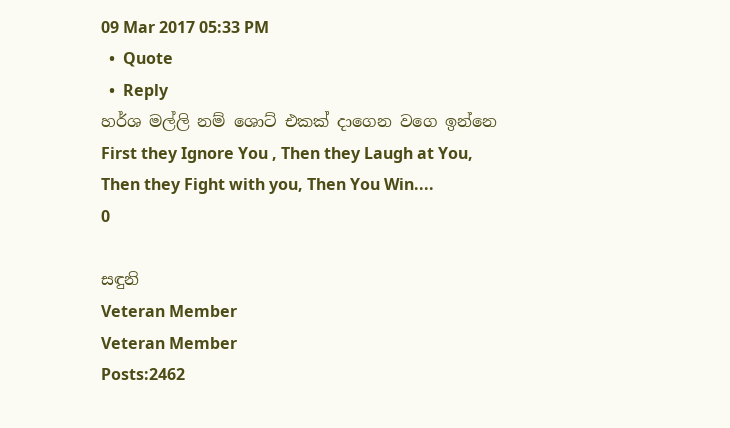09 Mar 2017 05:33 PM
  •  Quote
  •  Reply
හර්ශ මල්ලි නම් ශොට් එකක් දාගෙන වගෙ ඉන්නෙ
First they Ignore You , Then they Laugh at You, Then they Fight with you, Then You Win....
0

සඳුනි
Veteran Member
Veteran Member
Posts:2462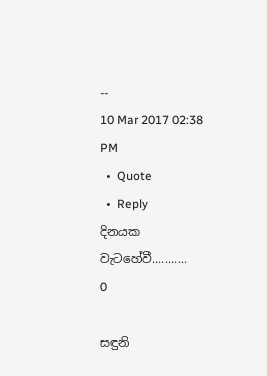--
10 Mar 2017 02:38 PM
  •  Quote
  •  Reply
දිනයක වැටහේවී...........
0

සඳුනි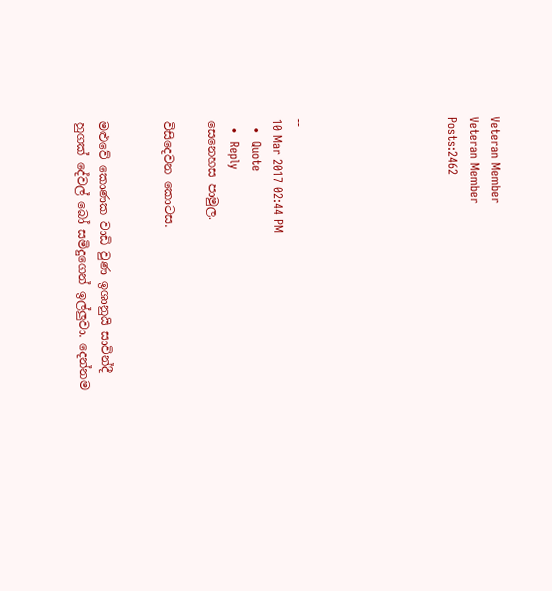Veteran Member
Veteran Member
Posts:2462






--
10 Mar 2017 02:44 PM
  •  Quote
  •  Reply
සෙනෙහස පාමුල.

විසිදෙවන කොටස.


මළුවේ කොණක වාඩි වුණ ඉශානුයි සාවින්දී හුගක් දේවල් බෝ සමිදුගෙන් ඉල්ලුවා. දෙන්නම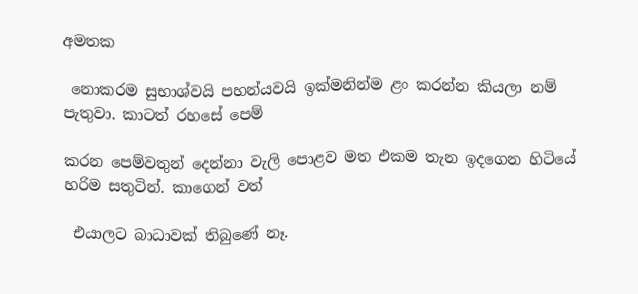අමතක

 නොකරම සුභාශ්වයි පහන්යවයි ඉක්මනින්ම ළං කරන්න කියලා නම් පැතුවා. කාටත් රහසේ පෙම්

කරන පෙම්වතුන් දෙන්නා වැලි පොළව මත එකම තැන ඉදගෙන හිටියේ හරිම සතුටින්. කාගෙන් වත්

 එයාලට බාධාවක් තිබුණේ නෑ.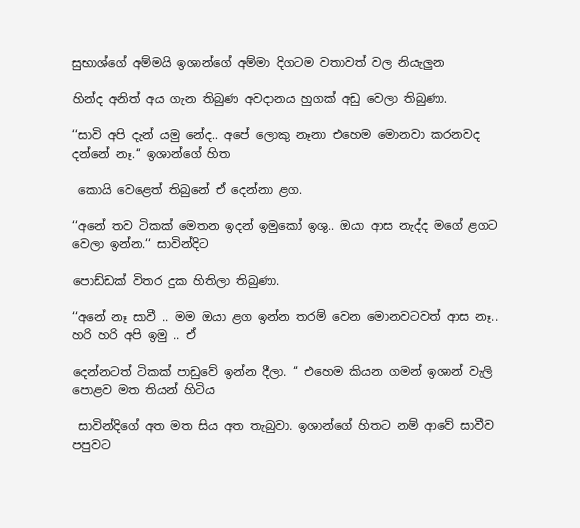සුභාශ්ගේ අම්මයි ඉශාන්ගේ අම්මා දිගටම වතාවත් වල නියැලුන

හින්ද අනිත් අය ගැන තිබුණ අවදානය හුගක් අඩු වෙලා තිබුණා.

‘‘සාවි අපි දැන් යමු නේද.. අපේ ලොකු නෑනා එහෙම මොනවා කරනවද දන්නේ නෑ.‘‘ ඉශාන්ගේ හිත

 කොයි වෙළෙත් තිබුනේ ඒ දෙන්නා ළග.

‘‘අනේ තව ටිකක් මෙතන ඉදන් ඉමුකෝ ඉශු.. ඔයා ආස නැද්ද මගේ ළගට වෙලා ඉන්න.‘‘ සාවින්දිට

පොඩ්ඩක් විතර දුක හිතිලා තිබුණා.

‘‘අනේ නෑ සාවී .. මම ඔයා ළග ඉන්න තරම් වෙන මොනවටවත් ආස නෑ.. හරි හරි අපි ඉමු .. ඒ

දෙන්නටත් ටිකක් පාඩුවේ ඉන්න දීලා. ‘‘ එහෙම කියන ගමන් ඉශාන් වැලි පොළව මත තියන් හිටිය

 සාවින්දිගේ අත මත සිය අත තැබුවා. ඉශාන්ගේ හිතට නම් ආවේ සාවීව පපුවට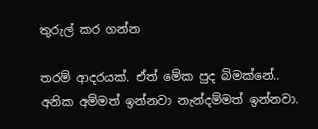තුරුල් කර ගන්න

තරම් ආදරයක්. ඒත් මේක පුද බිමක්නේ.. අනික අම්මත් ඉන්නවා නැන්දම්මත් ඉන්නවා.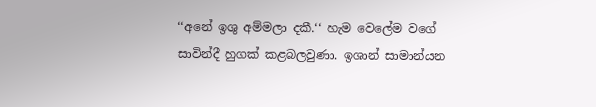‘‘අනේ ඉශු අම්මලා දකී.‘‘ හැම වෙලේම වගේ සාවින්දී හුගක් කළබලවුණා. ඉශාන් සාමාන්යන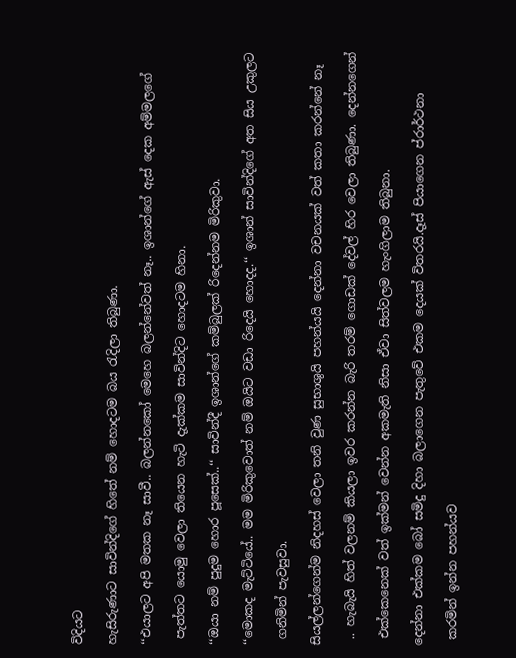විදියට

හැසිරුණාට සාවින්දිගේ හිතේ නම් හොදටම බය රැදිලා තිබුණා.

‘‘එයාලට අපි මතක නෑ සාවී.. බලන්නකෝ මෙහෙ බලන්නේවත් නෑ.. ඉශාන්ගේ ඇස් දෙක අම්මලගේ

 පැත්තට යොමු වෙලා තියෙන හැටි දැක්කම සාවින්දිට හොදටම හිනා.

‘‘ඔයා නම් පුදුම හොර පූසෙක්..‘‘ සාවින්දී ඉශාන්ගේ කම්බුලක් රිදෙන්නම මිරිකුවා.

‘‘මොකද මැට්ටියේ.. මම මිරිකුවොත් නම් ඔයිට වඩා රිදෙයි හොදද.‘‘ ඉශාන් සාවින්දිගේ අත සිය උකුලට

 ගනිමින් පැවසුවා.

සියල්ලන්ගෙන්ම නිදහස් වෙලා තනි වුණ සුභාශුයි පහන්යයි දෙන්නා වචනයක් වත් කතා කරන්නේ නෑ

 .. හැබැයි හිත් වලනම් කියලා ඉවර කරන්න බැරි තරම් ගොඩක් දේවල් හිර වෙලා තිබුණා. දෙන්නගෙන්

 එක්කෙනෙක් වත් ඉක්මන් වෙන්න අකමැති නිසා ඒවා සිත්වලම හැංගිලාම තිබුනා.

දෙන්නා එක්කම බෝ සමිදු දිහා බලාගෙන පැතුවේ එකම දෙයක් විතරයි.දෑස් පියාගෙන ප්රාර්ථනා

 කරමින් ඉන්න පහන්යව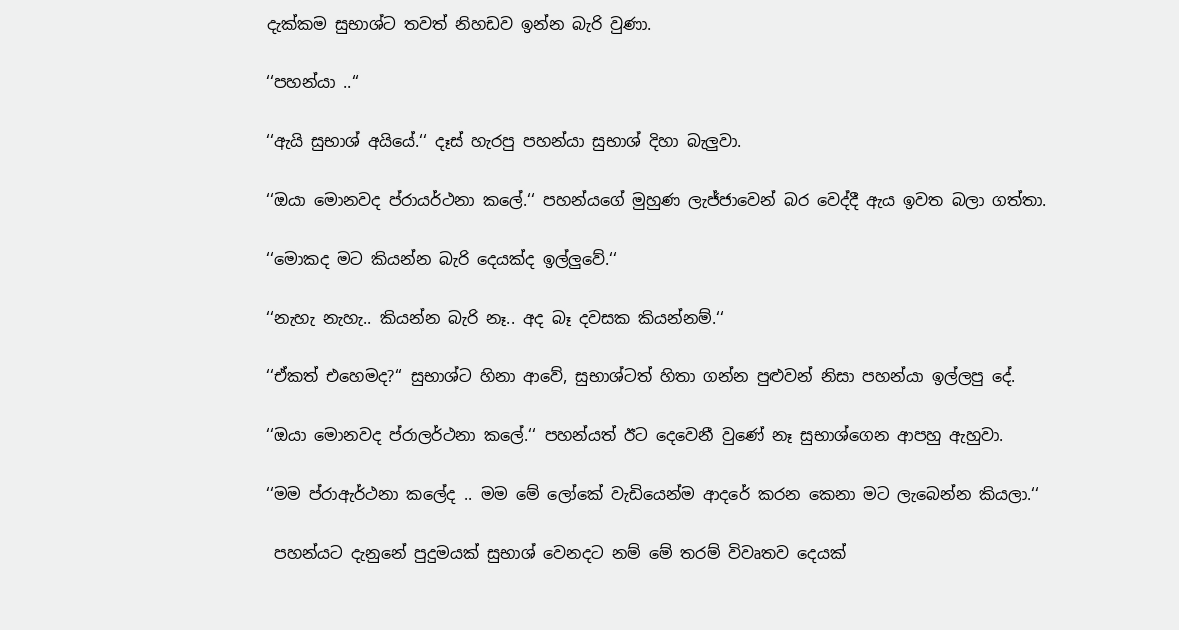දැක්කම සුභාශ්ට තවත් නිහඩව ඉන්න බැරි වුණා.

‘‘පහන්යා ..‘‘

‘‘ඇයි සුභාශ් අයියේ.‘‘ දෑස් හැරපු පහන්යා සුභාශ් දිහා බැලුවා.

‘‘ඔයා මොනවද ප්රායර්ථනා කලේ.‘‘ පහන්යගේ මුහුණ ලැජ්ජාවෙන් බර වෙද්දී ඇය ඉවත බලා ගත්තා.

‘‘මොකද මට කියන්න බැරි දෙයක්ද ඉල්ලුවේ.‘‘

‘‘නැහැ නැහැ.. කියන්න බැරි නෑ.. අද බෑ දවසක කියන්නම්.‘‘

‘‘ඒකත් එහෙමද?‘‘ සුභාශ්ට හිනා ආවේ, සුභාශ්ටත් හිතා ගන්න පුළුවන් නිසා පහන්යා ඉල්ලපු දේ.

‘‘ඔයා මොනවද ප්රාලර්ථනා කලේ.‘‘ පහන්යත් ඊට දෙවෙනී වුණේ නෑ සුභාශ්ගෙන ආපහු ඇහුවා.

‘‘මම ප්රාඇර්ථනා කලේද .. මම මේ ලෝකේ වැඩියෙන්ම ආදරේ කරන කෙනා මට ලැබෙන්න කියලා.‘‘

 පහන්යට දැනුනේ පුදුමයක් සුභාශ් වෙනදට නම් මේ තරම් විවෘතව දෙයක්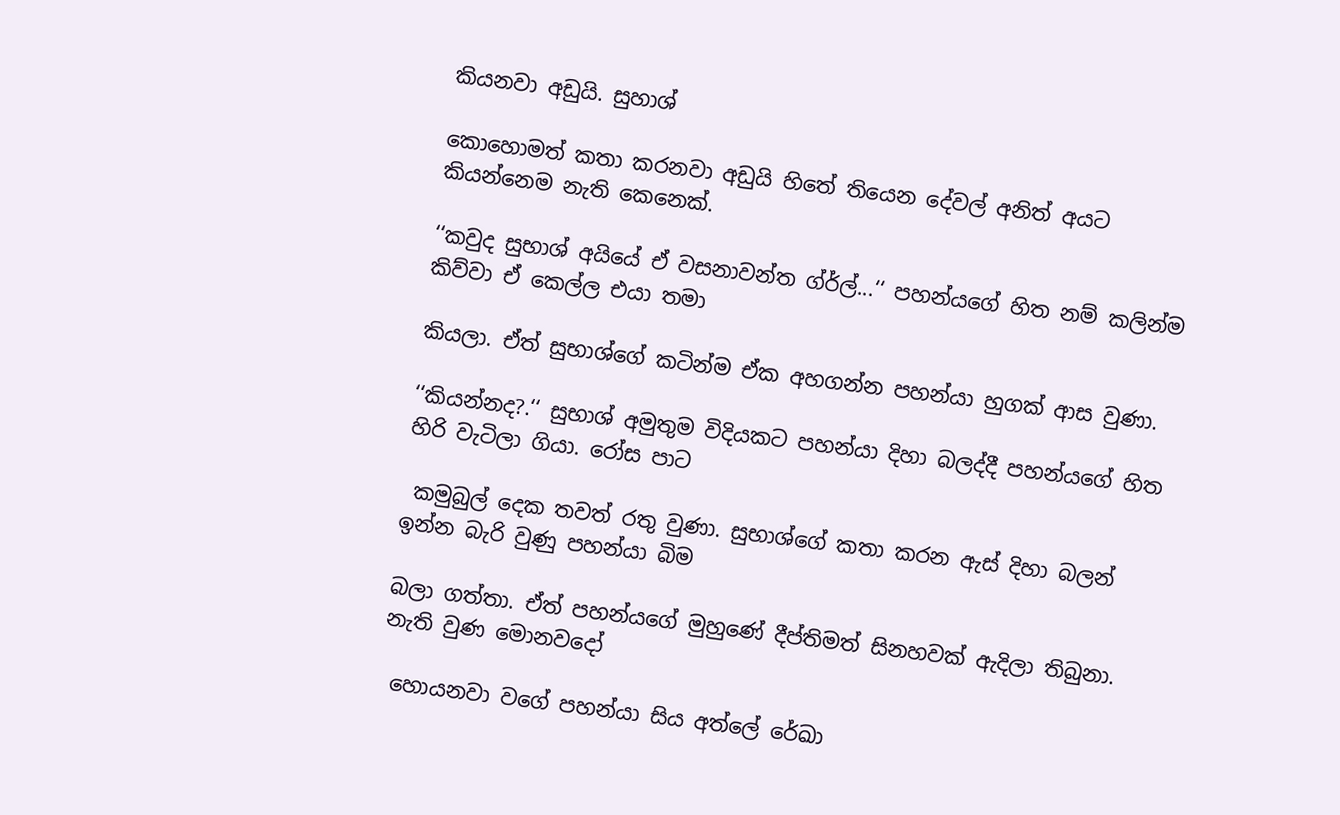කියනවා අඩුයි. සුහාශ්

කොහොමත් කතා කරනවා අඩුයි හිතේ තියෙන දේවල් අනිත් අයට කියන්නෙම නැති කෙනෙක්.

‘‘කවුද සුභාශ් අයියේ ඒ වසනාවන්ත ග්ර්ල්...‘‘ පහන්යගේ හිත නම් කලින්ම කිව්වා ඒ කෙල්ල එයා තමා

කියලා. ඒත් සුභාශ්ගේ කටින්ම ඒක අහගන්න පහන්යා හුගක් ආස වුණා.

‘‘කියන්නද?.‘‘ සුභාශ් අමුතුම විදියකට පහන්යා දිහා බලද්දී පහන්යගේ හිත හිරි වැටිලා ගියා. රෝස පාට

 කමුබුල් දෙක තවත් රතු වුණා. සුභාශ්ගේ කතා කරන ඇස් දිහා බලන් ඉන්න බැරි වුණු පහන්යා බිම

බලා ගත්තා. ඒත් පහන්යගේ මුහුණේ දීප්තිමත් සිනහවක් ඇදිලා තිබුනා. නැති වුණ මොනවදෝ

 හොයනවා වගේ පහන්යා සිය අත්ලේ රේඛා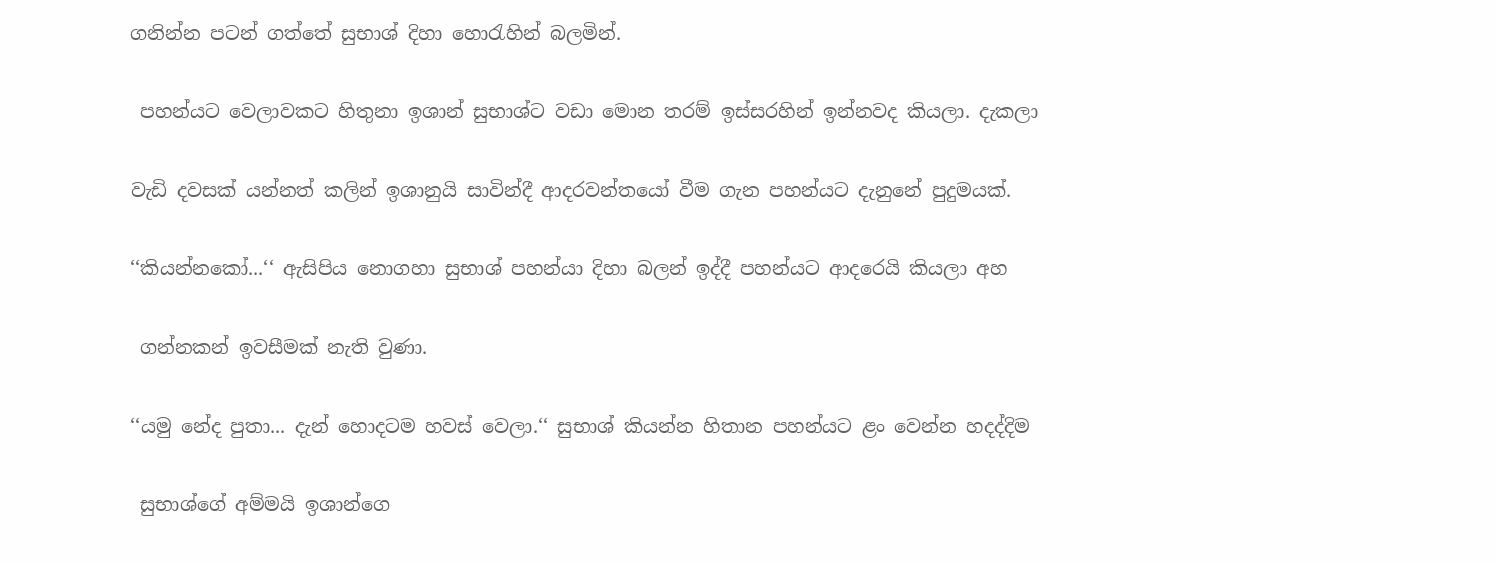ගනින්න පටන් ගත්තේ සුභාශ් දිහා හොරැහින් බලමින්.

 පහන්යට වෙලාවකට හිතුනා ඉශාන් සුභාශ්ට වඩා මොන තරම් ඉස්සරහින් ඉන්නවද කියලා. දැකලා

වැඩි දවසක් යන්නත් කලින් ඉශානුයි සාවින්දී ආදරවන්තයෝ වීම ගැන පහන්යට දැනුනේ පුදුමයක්.

‘‘කියන්නකෝ...‘‘ ඇසිපිය නොගහා සුභාශ් පහන්යා දිහා බලන් ඉද්දී පහන්යට ආදරෙයි කියලා අහ

 ගන්නකන් ඉවසීමක් නැති වුණා.

‘‘යමු නේද පුතා... දැන් හොදටම හවස් වෙලා.‘‘ සුභාශ් කියන්න හිතාන පහන්යට ළං වෙන්න හදද්දිම

 සුභාශ්ගේ අම්මයි ඉශාන්ගෙ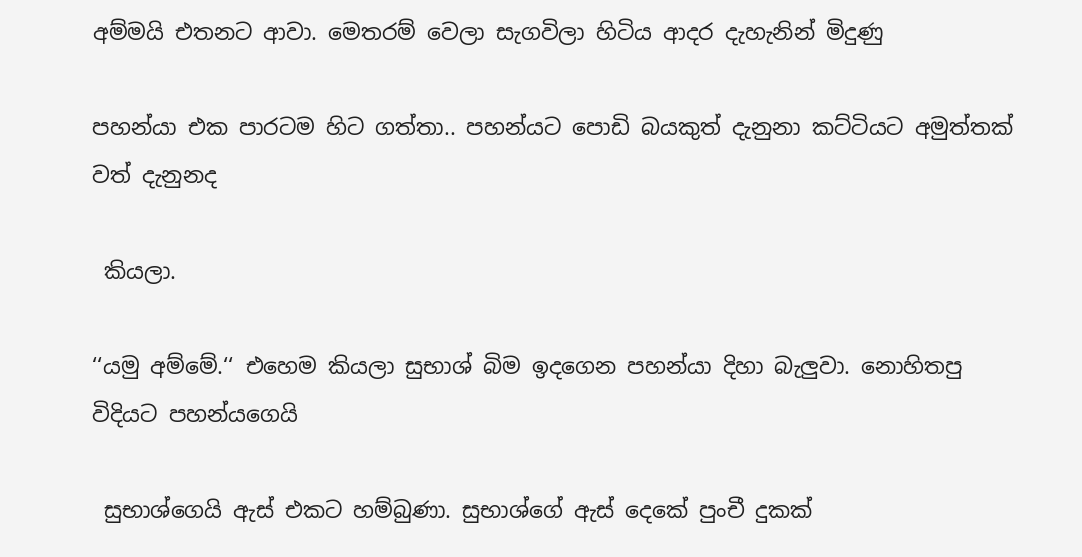අම්මයි එතනට ආවා. මෙතරම් වෙලා සැගවිලා හිටිය ආදර දැහැනින් මිදුණු

පහන්යා එක පාරටම හිට ගත්තා.. පහන්යට පොඩි බයකුත් දැනුනා කට්ටියට අමුත්තක් වත් දැනුනද

 කියලා.

‘‘යමු අම්මේ.‘‘ එහෙම කියලා සුභාශ් බිම ඉදගෙන පහන්යා දිහා බැලුවා. නොහිතපු විදියට පහන්යගෙයි

 සුභාශ්ගෙයි ඇස් එකට හම්බුණා. සුභාශ්ගේ ඇස් දෙකේ පුංචී දුකක්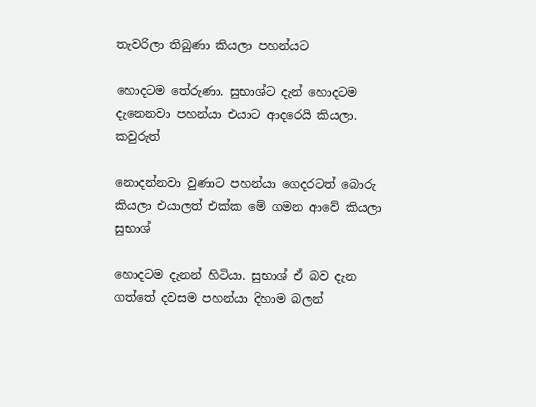තැවරිලා තිබුණා කියලා පහන්යට

හොදටම තේරුණා. සුභාශ්ට දැන් හොදටම දැනෙනවා පහන්යා එයාට ආදරෙයි කියලා. කවුරුත්

නොදන්නවා වුණාට පහන්යා ගෙදරටත් බොරු කියලා එයාලත් එක්ක මේ ගමන ආවේ කියලා සුභාශ්

හොදටම දැනන් හිටියා. සුභාශ් ඒ බව දැන ගත්තේ දවසම පහන්යා දිහාම බලන්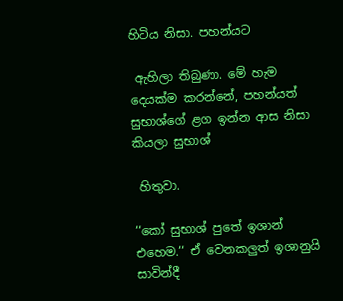හිටිය නිසා. පහන්යට

 ඇහිලා තිබුණා. මේ හැම දෙයක්ම කරන්නේ, පහන්යත් සුභාශ්ගේ ළග ඉන්න ආස නිසා කියලා සුභාශ්

 හිතුවා.

‘‘කෝ සුභාශ් පුතේ ඉශාන් එහෙම.‘‘ ඒ වෙනකලුත් ඉශානුයි සාවින්දී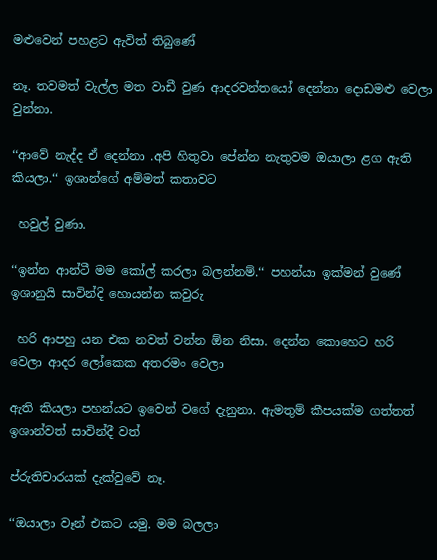මළුවෙන් පහළට ඇවිත් තිබුණේ

නෑ. තවමත් වැල්ල මත වාඩී වුණ ආදරවන්තයෝ දෙන්නා දොඩමළු වෙලා වුන්නා.

‘‘ආවේ නැද්ද ඒ දෙන්නා .අපි හිතුවා පේන්න නැතුවම ඔයාලා ළග ඇති කියලා.‘‘ ඉශාන්ගේ අම්මත් කතාවට

 හවුල් වුණා.

‘‘ඉන්න ආන්ටී මම කෝල් කරලා බලන්නම්.‘‘ පහන්යා ඉක්මන් වුණේ ඉශානුයි සාවින්දි හොයන්න කවුරු

 හරි ආපහු යන එක නවත් වන්න ඕන නිසා. දෙන්න කොහෙට හරි වෙලා ආදර ලෝකෙක අතරමං වෙලා

ඇති කියලා පහන්යට ඉවෙන් වගේ දැනුනා. ඇමතුම් කීපයක්ම ගත්තත් ඉශාන්වත් සාවින්දී වත්

ප්රුතිචාරයක් දැක්වුවේ නෑ.

‘‘ඔයාලා වෑන් එකට යමු. මම බලලා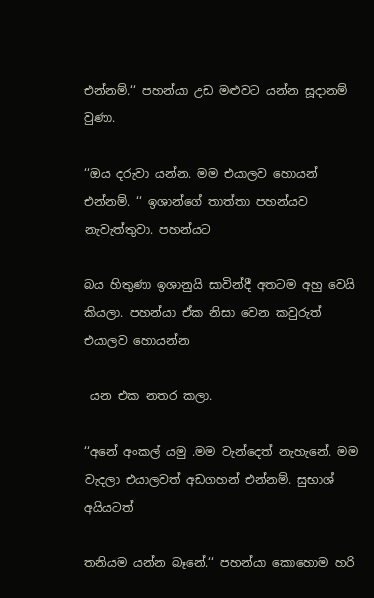එන්නම්.‘‘ පහන්යා උඩ මළුවට යන්න සූදානම් වුණා.

‘‘ඔය දරුවා යන්න. මම එයාලව හොයන් එන්නම්. ‘‘ ඉශාන්ගේ තාත්තා පහන්යව නැවැත්තුවා. පහන්යට

බය හිතුණා ඉශානුයි සාවින්දී අතටම අහු වෙයි කියලා. පහන්යා ඒක නිසා වෙන කවුරුත් එයාලව හොයන්න

 යන එක නතර කලා.

‘‘අනේ අංකල් යමු .මම වැන්දෙත් නැහැනේ. මම වැදලා එයාලවත් අඩගහන් එන්නම්. සුභාශ් අයියටත්

තනියම යන්න බෑනේ.‘‘ පහන්යා කොහොම හරි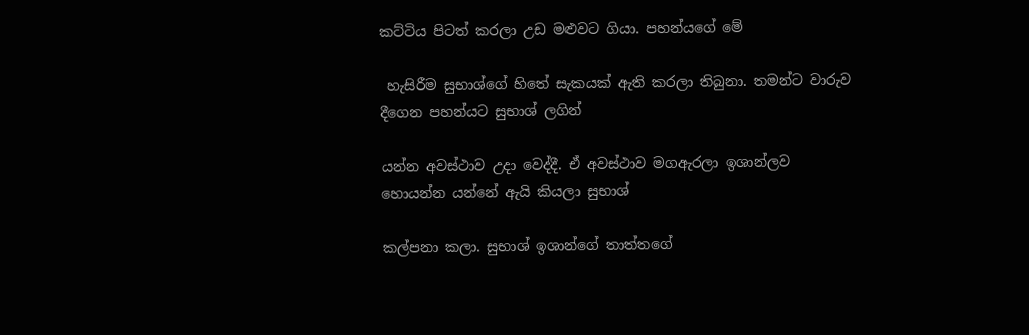කට්ටිය පිටත් කරලා උඩ මළුවට ගියා. පහන්යගේ මේ

 හැසිරීම සුභාශ්ගේ හිතේ සැකයක් ඇති කරලා තිබුනා. තමන්ට වාරුව දීගෙන පහන්යට සුභාශ් ලගින්

යන්න අවස්ථාව උදා වෙද්දී. ඒ අවස්ථාව මගඇරලා ඉශාන්ලව හොයන්න යන්නේ ඇයි කියලා සුභාශ්

කල්පනා කලා. සුභාශ් ඉශාන්ගේ තාත්තගේ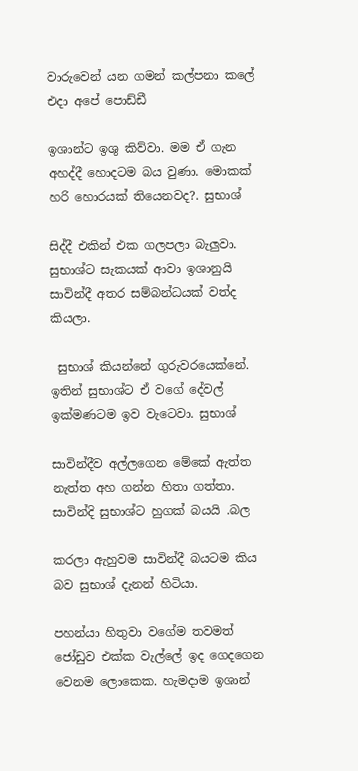වාරුවෙන් යන ගමන් කල්පනා කලේ එදා අපේ පොඩ්ඩී

ඉශාන්ට ඉශු කිව්වා. මම ඒ ගැන අහද්දී හොදටම බය වුණා. මොකක් හරි හොරයක් තියෙනවද?. සුභාශ්

සිද්දී එකින් එක ගලපලා බැලුවා. සුභාශ්ට සැකයක් ආවා ඉශානුයි සාවින්දී අතර සම්බන්ධයක් වත්ද කියලා.

 සුභාශ් කියන්නේ ගුරුවරයෙක්නේ. ඉතින් සුභාශ්ට ඒ වගේ දේවල් ඉක්මණටම ඉව වැටෙවා. සුභාශ්

සාවින්දීව අල්ලගෙන මේකේ ඇත්ත නැත්ත අහ ගන්න හිතා ගත්තා. සාවින්දි සුභාශ්ට හුගක් බයයි .බල

කරලා ඇහුවම සාවින්දී බයටම කිය බව සුභාශ් දැනන් හිටියා.

පහන්යා හිතුවා වගේම තවමත් ජෝඩුව එක්ක වැල්ලේ ඉද ගෙදගෙන වෙනම ලොකෙක. හැමදාම ඉශාන්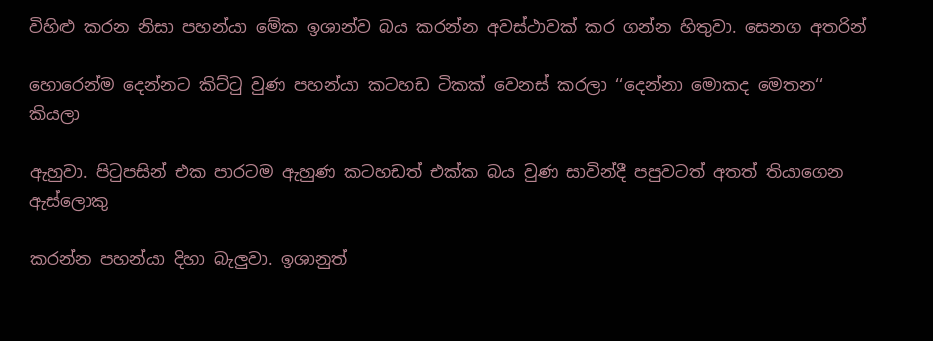විහිළු කරන නිසා පහන්යා මේක ඉශාන්ව බය කරන්න අවස්ථාවක් කර ගන්න හිතුවා. සෙනග අතරින්

හොරෙන්ම දෙන්නට කිට්ටු වුණ පහන්යා කටහඩ ටිකක් වෙනස් කරලා ‘‘දෙන්නා මොකද මෙතන‘‘ කියලා

ඇහුවා. පිටුපසින් එක පාරටම ඇහුණ කටහඩත් එක්ක බය වුණ සාවින්දී පපුවටත් අතත් තියාගෙන ඇස්ලොකු

කරන්න පහන්යා දිහා බැලුවා. ඉශානුත්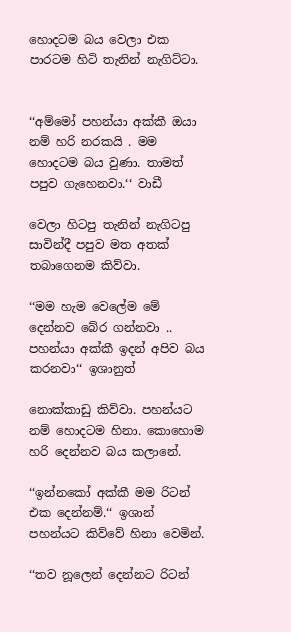හොදටම බය වෙලා එක පාරටම හිටි තැනින් නැගිට්ටා.


‘‘අම්මෝ පහන්යා අක්කී ඔයා නම් හරි නරකයි . මම හොදටම බය වුණා. තාමත් පපුව ගැහෙනවා.‘‘ වාඩී

වෙලා හිටපු තැනින් නැගිටපු සාවින්දී පපුව මත අතක් තබාගෙනම කිව්වා.

‘‘මම හැම වෙලේම මේ දෙන්නව බේර ගන්නවා .. පහන්යා අක්කී ඉදන් අපිව බය කරනවා‘‘ ඉශානුත්

නොක්කාඩු කිව්වා. පහන්යට නම් හොදටම හිනා. කොහොම හරි දෙන්නව බය කලානේ.

‘‘ඉන්නකෝ අක්කී මම රිටන් එක දෙන්නම්.‘‘ ඉශාන් පහන්යට කිව්වේ හිනා වෙමින්.

‘‘තව නූලෙන් දෙන්නට රිටන්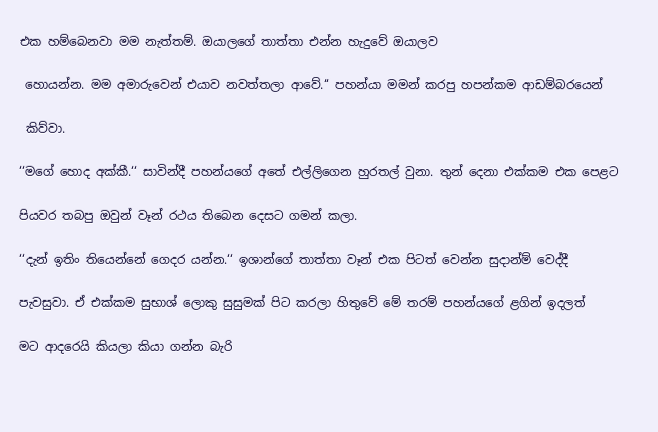එක හම්බෙනවා මම නැත්තම්. ඔයාලගේ තාත්තා එන්න හැදුවේ ඔයාලව

 හොයන්න. මම අමාරුවෙන් එයාව නවත්තලා ආවේ.‘‘ පහන්යා මමන් කරපු හපන්කම ආඩම්බරයෙන්

 කිව්වා.

‘‘මගේ හොද අක්කී.‘‘ සාවින්දී පහන්යගේ අතේ එල්ලිගෙන හුරතල් වුනා. තුන් දෙනා එක්කම එක පෙළට

පියවර තබපු ඔවුන් වෑන් රථය තිබෙන දෙසට ගමන් කලා.

‘‘දැන් ඉතිං තියෙන්නේ ගෙදර යන්න.‘‘ ඉශාන්ගේ තාත්තා වෑන් එක පිටත් වෙන්න සුදාන්ම් වෙද්දී

පැවසුවා. ඒ එක්කම සුභාශ් ලොකු සුසුමක් පිට කරලා හිතුවේ මේ තරම් පහන්යගේ ළගින් ඉදලත්

මට ආදරෙයි කියලා කියා ගන්න බැරි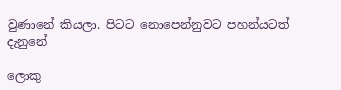වුණානේ කියලා. පිටට නොපෙන්නුවට පහන්යටත් දැනුනේ

ලොකු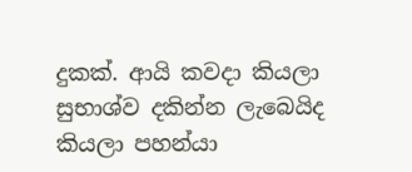දුකක්. ආයි කවදා කියලා සුභාශ්ව දකින්න ලැබෙයිද කියලා පහන්යා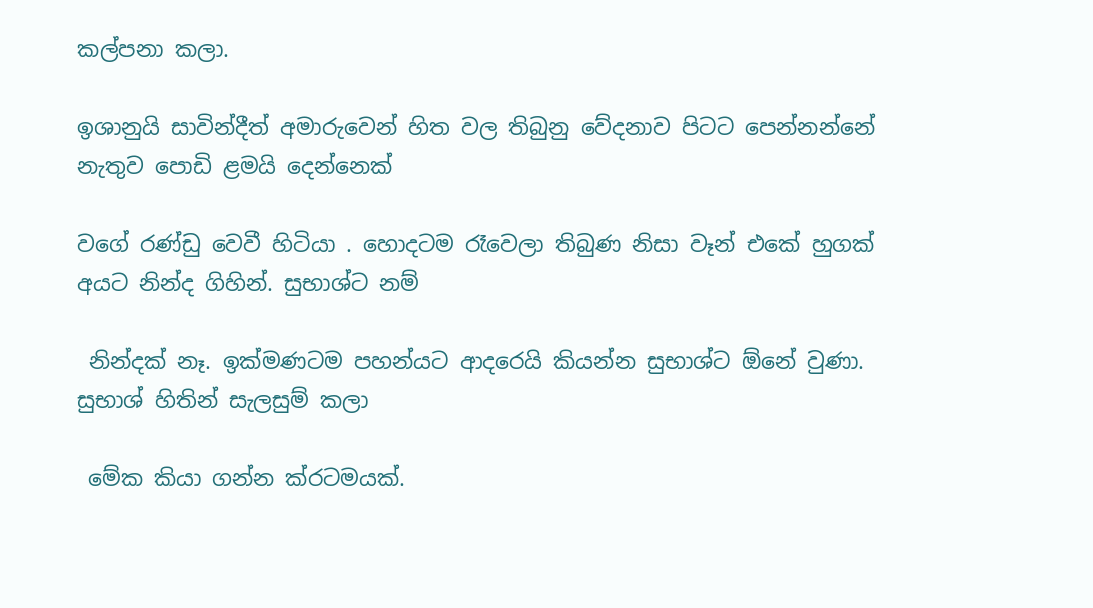කල්පනා කලා.

ඉශානුයි සාවින්දීත් අමාරුවෙන් හිත වල තිබුනු වේදනාව පිටට පෙන්නන්නේ නැතුව පොඩි ළමයි දෙන්නෙක්

වගේ රණ්ඩු වෙවී හිටියා . හොදටම රෑවෙලා තිබුණ නිසා වෑන් එකේ හුගක් අයට නින්ද ගිහින්. සුභාශ්ට නම්

 නින්දක් නෑ. ඉක්මණටම පහන්යට ආදරෙයි කියන්න සුභාශ්ට ඕනේ වුණා. සුභාශ් හිතින් සැලසුම් කලා

 මේක කියා ගන්න ක්රටමයක්.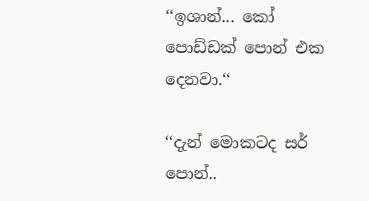‘‘ඉශාන්... කෝ පොඩ්ඩක් පොන් එක දෙනවා.‘‘

‘‘දැන් මොකටද සර් පොන්..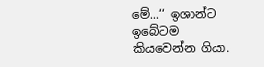මේ...‘‘ ඉශාන්ට ඉබේටම කියවෙන්න ගියා.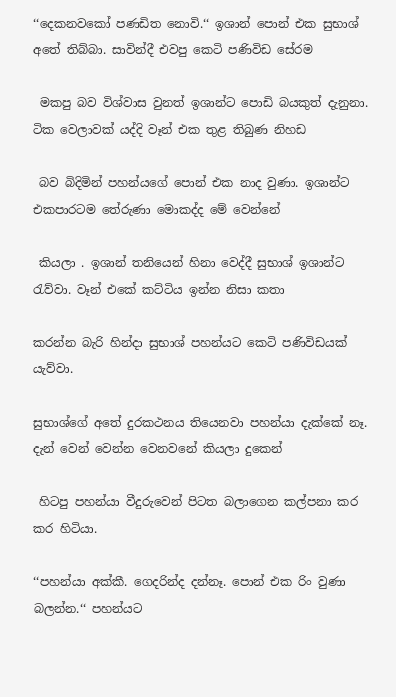‘‘දෙකනවකෝ පණඩිත නොවි.‘‘ ඉශාන් පොන් එක සුභාශ් අතේ තිබ්බා. සාවින්දී එවපු කෙටි පණිවිඩ සේරම

 මකපු බව විශ්වාස වුනත් ඉශාන්ට පොඩි බයකුත් දැනුනා. ටික වෙලාවක් යද්දි වෑන් එක තුළ තිබුණ නිහඩ

 බව බිදිමින් පහන්යගේ පොන් එක නාද වුණා. ඉශාන්ට එකපාරටම තේරුණා මොකද්ද මේ වෙන්නේ

 කියලා . ඉශාන් තනියෙන් හිනා වෙද්දී සුභාශ් ඉශාන්ට රැව්වා. වෑන් එකේ කට්ටිය ඉන්න නිසා කතා

කරන්න බැරි හින්දා සුභාශ් පහන්යට කෙටි පණිවිඩයක් යැව්වා.

සුභාශ්ගේ අතේ දුරකථනය තියෙනවා පහන්යා දැක්කේ නෑ. දැන් වෙන් වෙන්න වෙනවනේ කියලා දුකෙන්

 හිටපු පහන්යා වීදුරුවෙන් පිටත බලාගෙන කල්පනා කර කර හිටියා.

‘‘පහන්යා අක්කී. ගෙදරින්ද දන්නෑ. පොන් එක රිං වුණා බලන්න.‘‘ පහන්යට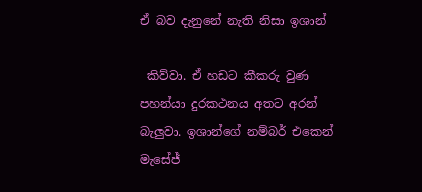ඒ බව දැනුනේ නැති නිසා ඉශාන්

 කිව්වා. ඒ හඩට කීකරු වුණ පහන්යා දුරකථනය අතට අරන් බැලුවා. ඉශාන්ගේ නම්බර් එකෙන් මැසේජ්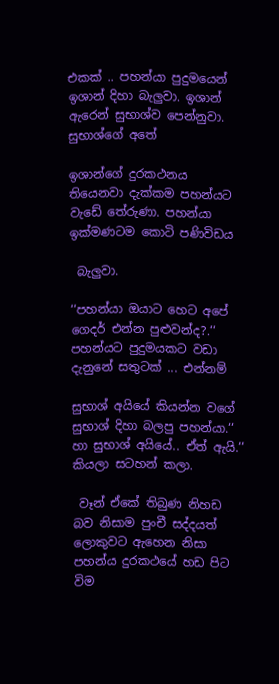එකක් .. පහන්යා පුදුමයෙන් ඉශාන් දිහා බැලුවා. ඉශාන් ඇරෙන් සුභාශ්ව පෙන්නුවා. සුභාශ්ගේ අතේ

ඉශාන්ගේ දුරකථනය තියෙනවා දැක්කම පහන්යට වැඩේ තේරුණා. පහන්යා ඉක්මණටම කොටි පණිවිඩය

 බැලුවා.

‘‘පහන්යා ඔයාට හෙට අපේ ගෙදර් එන්න පුළුවන්ද?.‘‘ පහන්යට පුදුමයකට වඩා දැනුනේ සතුටක් ... එන්නම්

සුභාශ් අයියේ කියන්න වගේ සුභාශ් දිහා බලපු පහන්යා.‘‘ හා සුභාශ් අයියේ.. ඒත් ඇයි.‘‘ කියලා සටහන් කලා.

 වෑන් ඒකේ තිබුණ නිහඩ බව නිසාම පුංචී සද්දයත් ලොකුවට ඇහෙන නිසා පහන්ය දුරකථයේ හඩ පිට විම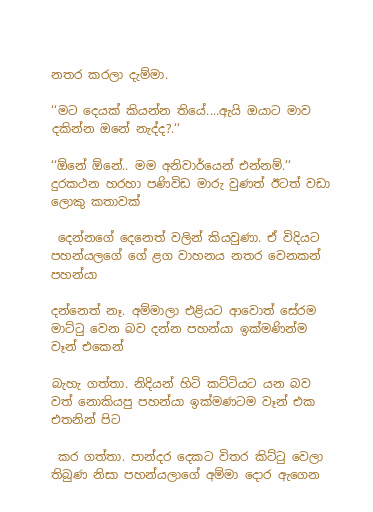නතර කරලා දැම්මා.

‘‘මට දෙයක් කියන්න තියේ....ඇයි ඔයාට මාව දකින්න ඔනේ නැද්ද?.‘‘

‘‘ඕනේ ඕනේ.. මම අනිවාර්යෙන් එන්නම්.‘‘ දුරකථන හරහා පණිවිඩ මාරු වුණත් ඊටත් වඩා ලොකු කතාවක්

 දෙන්නගේ දෙනෙත් වලින් කියවුණා. ඒ විදියට පහන්යලගේ ගේ ළග වාහනය නතර වෙනකන් පහන්යා

දන්නෙත් නෑ. අම්මාලා එළියට ආවොත් සේරම මාට්ටු වෙන බව දන්න පහන්යා ඉක්මණින්ම වෑන් එකෙන්

බැහැ ගත්තා. නිදියන් හිටි කට්ටියට යන බව වත් නොකියපු පහන්යා ඉක්මණටම වෑන් එක එතනින් පිට

 කර ගත්තා. පාන්දර දෙකට විතර කිට්ටු වෙලා තිබුණ නිසා පහන්යලාගේ අම්මා දොර ඇගෙන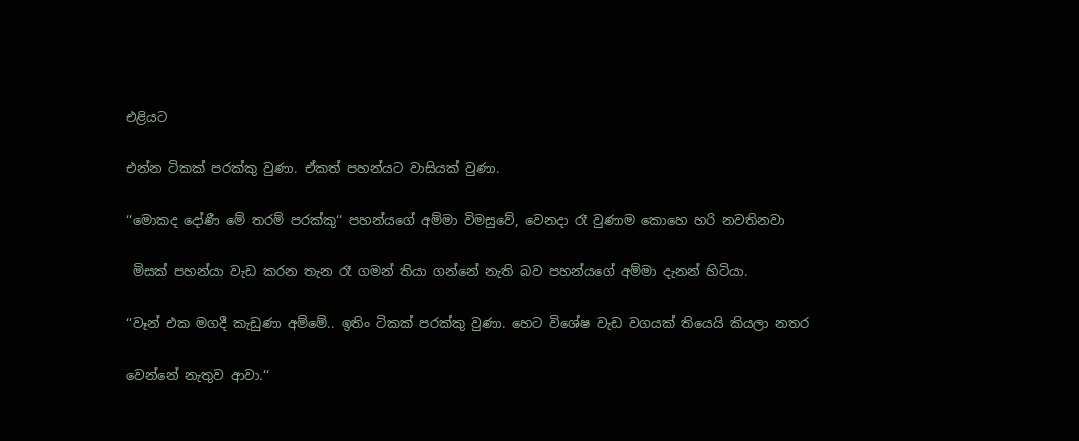එළියට

එන්න ටිකක් පරක්කු වුණා. ඒකත් පහන්යට වාසියක් වුණා.

‘‘මොකද දෝණී මේ තරම් පරක්කු‘‘ පහන්යගේ අම්මා විමසුවේ, වෙනදා රෑ වුණාම කොහෙ හරි නවතිනවා

 මිසක් පහන්යා වැඩ කරන තැන රෑ ගමන් තියා ගන්නේ නැති බව පහන්යගේ අම්මා දැනන් හිටියා.

‘‘වෑන් එක මගදී කැඩුණා අම්මේ.. ඉතිං ටිකක් පරක්කු වුණා. හෙට විශේෂ වැඩ වගයක් තියෙයි කියලා නතර

වෙන්නේ නැතුව ආවා.‘‘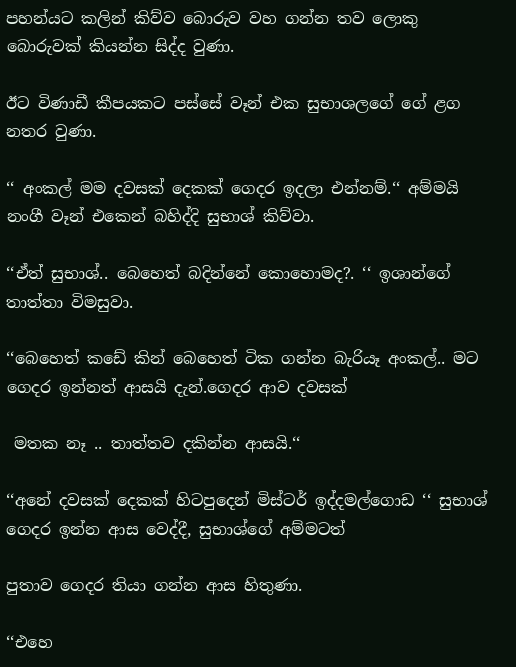පහන්යට කලින් කිව්ව බොරුව වහ ගන්න තව ලොකු බොරුවක් කියන්න සිද්ද වුණා.

ඊට විණාඩී කීපයකට පස්සේ වෑන් එක සුභාශලගේ ගේ ළග නතර වුණා.

‘‘ අංකල් මම දවසක් දෙකක් ගෙදර ඉදලා එන්නම්.‘‘ අම්මයි නංගී වෑන් එකෙන් බහිද්දි සුභාශ් කිව්වා.

‘‘ඒත් සුභාශ්.. බෙහෙත් බදින්නේ කොහොමද?. ‘‘ ඉශාන්ගේ තාත්තා විමසුවා.

‘‘බෙහෙත් කඩේ කින් බෙහෙත් ටික ගන්න බැරියෑ අංකල්.. මට ගෙදර ඉන්නත් ආසයි දැන්.ගෙදර ආව දවසක්

 මතක නෑ .. තාත්තව දකින්න ආසයි.‘‘

‘‘අනේ දවසක් දෙකක් හිටපුදෙන් මිස්ටර් ඉද්දමල්ගොඩ ‘‘ සුභාශ් ගෙදර ඉන්න ආස වෙද්දී, සුභාශ්ගේ අම්මටත්

පුතාව ගෙදර තියා ගන්න ආස හිතුණා.

‘‘එහෙ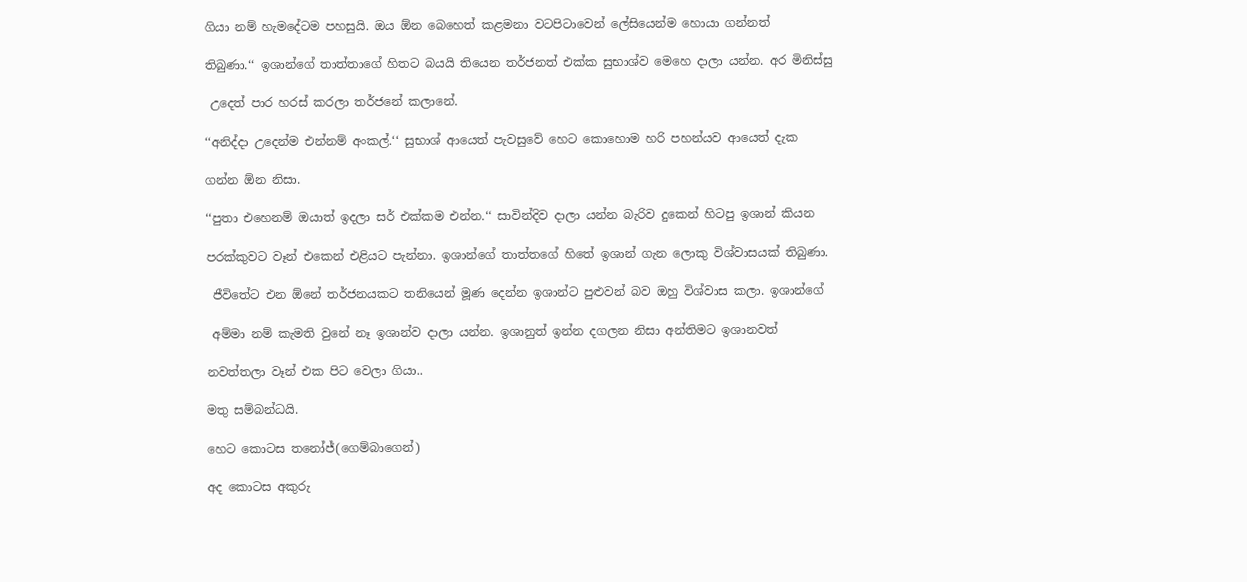ගියා නම් හැමදේටම පහසුයි. ඔය ඕන බෙහෙත් කළමනා වටපිටාවෙන් ලේසියෙන්ම හොයා ගන්නත්

තිබුණා.‘‘ ඉශාන්ගේ තාත්තාගේ හිතට බයයි තියෙන තර්ජනත් එක්ක සුභාශ්ව මෙහෙ දාලා යන්න. අර මිනිස්සු

 උදෙත් පාර හරස් කරලා තර්ජනේ කලානේ.

‘‘අනිද්දා උදෙන්ම එන්නම් අංකල්.‘‘ සුභාශ් ආයෙත් පැවසුවේ හෙට කොහොම හරි පහන්යව ආයෙත් දැක

ගන්න ඕන නිසා.

‘‘පුතා එහෙනම් ඔයාත් ඉදලා සර් එක්කම එන්න.‘‘ සාවින්දිව දාලා යන්න බැරිව දුකෙන් හිටපු ඉශාන් කියන

පරක්කුවට වෑන් එකෙන් එළියට පැන්නා. ඉශාන්ගේ තාත්තගේ හිතේ ඉශාන් ගැන ලොකු විශ්වාසයක් තිබුණා.

 ජීවිතේට එන ඕනේ තර්ජනයකට තනියෙන් මූණ දෙන්න ඉශාන්ට පුළුවන් බව ඔහු විශ්වාස කලා. ඉශාන්ගේ

 අම්මා නම් කැමති වුනේ නෑ ඉශාන්ව දාලා යන්න. ඉශානුත් ඉන්න දගලන නිසා අන්තිමට ඉශානවත්

නවත්තලා වෑන් එක පිට වෙලා ගියා..

මතු සම්බන්ධයි.

හෙට කොටස තනෝජ්(ගෙම්බාගෙන්)

අද කොටස අකුරු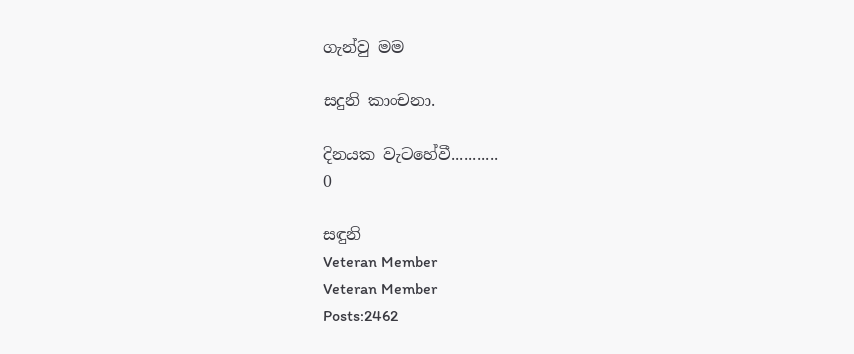ගැන්වු මම

සදුනි කාංචනා.

දිනයක වැටහේවී...........
0

සඳුනි
Veteran Member
Veteran Member
Posts:2462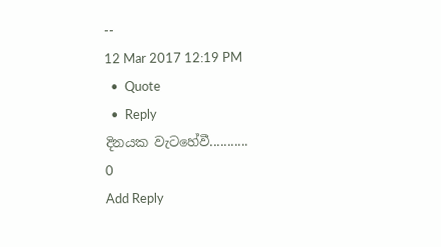--
12 Mar 2017 12:19 PM
  •  Quote
  •  Reply
දිනයක වැටහේවී...........
0
Add Reply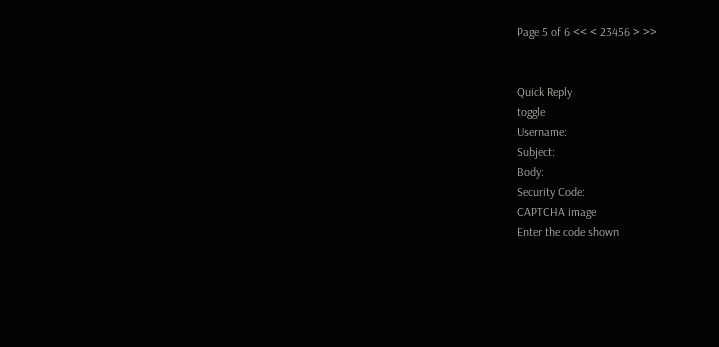Page 5 of 6 << < 23456 > >>


Quick Reply
toggle
Username:
Subject:
Body:
Security Code:
CAPTCHA image
Enter the code shown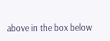above in the box below